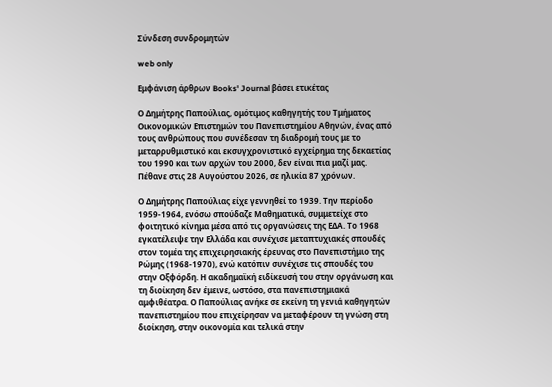Σύνδεση συνδρομητών

web only

Εμφάνιση άρθρων Books' Journal βάσει ετικέτας

Ο Δημήτρης Παπούλιας, ομότιμος καθηγητής του Τμήματος Οικονομικών Επιστημών του Πανεπιστημίου Αθηνών, ένας από τους ανθρώπους που συνέδεσαν τη διαδρομή τους με το μεταρρυθμιστικό και εκσυγχρονιστικό εγχείρημα της δεκαετίας του 1990 και των αρχών του 2000, δεν είναι πια μαζί μας. Πέθανε στις 28 Αυγούστου 2026, σε ηλικία 87 χρόνων.

Ο Δημήτρης Παπούλιας είχε γεννηθεί το 1939. Την περίοδο 1959-1964, ενόσω σπούδαζε Μαθηματικά, συμμετείχε στο φοιτητικό κίνημα μέσα από τις οργανώσεις της ΕΔΑ. Το 1968 εγκατέλειψε την Ελλάδα και συνέχισε μεταπτυχιακές σπουδές στον τομέα της επιχειρησιακής έρευνας στο Πανεπιστήμιο της Ρώμης (1968-1970), ενώ κατόπιν συνέχισε τις σπουδές του στην Οξφόρδη. Η ακαδημαϊκή ειδίκευσή του στην οργάνωση και τη διοίκηση δεν έμεινε, ωστόσο, στα πανεπιστημιακά αμφιθέατρα. Ο Παπούλιας ανήκε σε εκείνη τη γενιά καθηγητών πανεπιστημίου που επιχείρησαν να μεταφέρουν τη γνώση στη διοίκηση, στην οικονομία και τελικά στην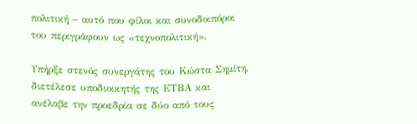πολιτική – αυτό που φίλοι και συνοδοιπόροι του περιγράφουν ως «τεχνοπολιτική».

Υπήρξε στενός συνεργάτης του Κώστα Σημίτη, διετέλεσε υποδιοικητής της ΕΤΒΑ και ανέλαβε την προεδρία σε δύο από τους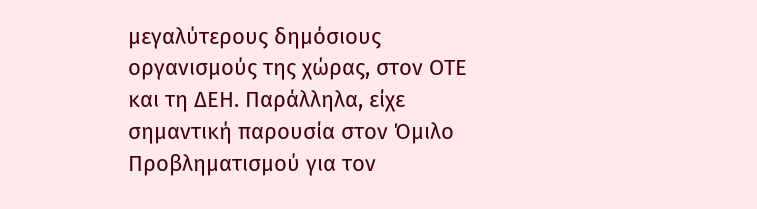μεγαλύτερους δημόσιους οργανισμούς της χώρας, στον ΟΤΕ και τη ΔΕΗ. Παράλληλα, είχε σημαντική παρουσία στον Όμιλο Προβληματισμού για τον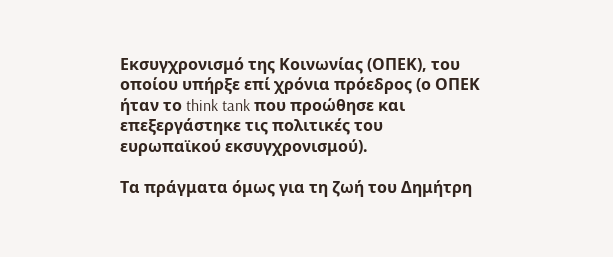Εκσυγχρονισμό της Κοινωνίας (ΟΠΕΚ), του οποίου υπήρξε επί χρόνια πρόεδρος (ο ΟΠEK ήταν το think tank που προώθησε και επεξεργάστηκε τις πολιτικές του ευρωπαϊκού εκσυγχρονισμού).

Τα πράγματα όμως για τη ζωή του Δημήτρη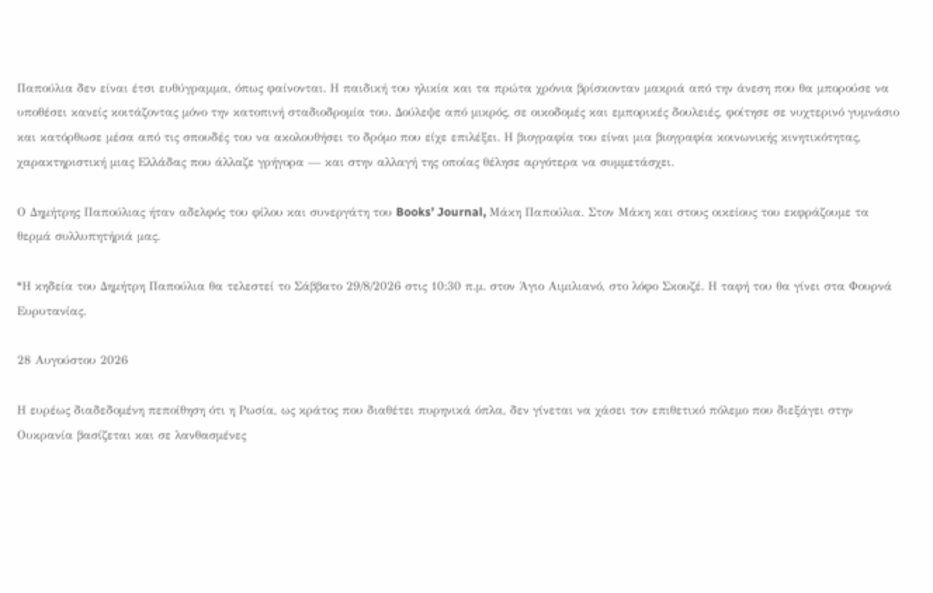Παπούλια δεν είναι έτσι ευθύγραμμα, όπως φαίνονται. Η παιδική του ηλικία και τα πρώτα χρόνια βρίσκονταν μακριά από την άνεση που θα μπορούσε να υποθέσει κανείς κοιτάζοντας μόνο την κατοπινή σταδιοδρομία του. Δούλεψε από μικρός, σε οικοδομές και εμπορικές δουλειές, φοίτησε σε νυχτερινό γυμνάσιο και κατόρθωσε μέσα από τις σπουδές του να ακολουθήσει το δρόμο που είχε επιλέξει. Η βιογραφία του είναι μια βιογραφία κοινωνικής κινητικότητας, χαρακτηριστική μιας Ελλάδας που άλλαζε γρήγορα — και στην αλλαγή της οποίας θέλησε αργότερα να συμμετάσχει.

Ο Δημήτρης Παπούλιας ήταν αδελφός του φίλου και συνεργάτη του Books’ Journal, Μάκη Παπούλια. Στον Μάκη και στους οικείους του εκφράζουμε τα θερμά συλλυπητήριά μας.

*Η κηδεία του Δημήτρη Παπούλια θα τελεστεί το Σάββατο 29/8/2026 στις 10:30 π.μ. στον Άγιο Αιμιλιανό, στο λόφο Σκουζέ. Η ταφή του θα γίνει στα Φουρνά Ευρυτανίας.

28 Αυγούστου 2026

Η ευρέως διαδεδομένη πεποίθηση ότι η Ρωσία, ως κράτος που διαθέτει πυρηνικά όπλα, δεν γίνεται να χάσει τον επιθετικό πόλεμο που διεξάγει στην Ουκρανία βασίζεται και σε λανθασμένες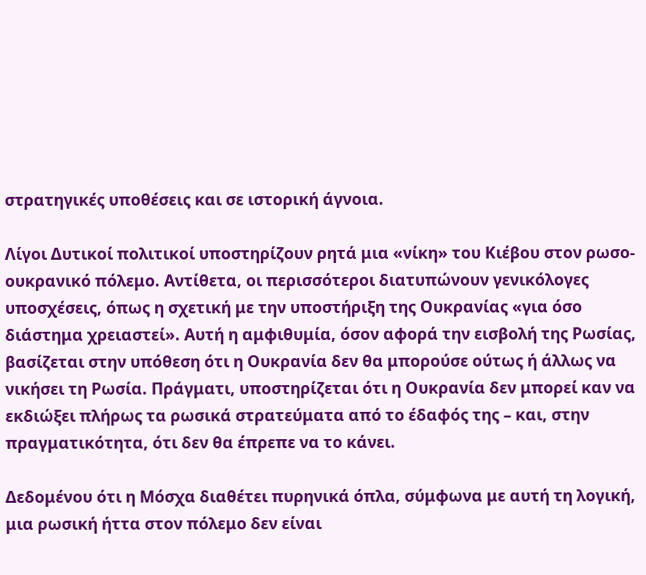στρατηγικές υποθέσεις και σε ιστορική άγνοια.

Λίγοι Δυτικοί πολιτικοί υποστηρίζουν ρητά μια «νίκη» του Κιέβου στον ρωσο-ουκρανικό πόλεμο. Αντίθετα, οι περισσότεροι διατυπώνουν γενικόλογες υποσχέσεις, όπως η σχετική με την υποστήριξη της Ουκρανίας «για όσο διάστημα χρειαστεί». Αυτή η αμφιθυμία, όσον αφορά την εισβολή της Ρωσίας, βασίζεται στην υπόθεση ότι η Ουκρανία δεν θα μπορούσε ούτως ή άλλως να νικήσει τη Ρωσία. Πράγματι, υποστηρίζεται ότι η Ουκρανία δεν μπορεί καν να εκδιώξει πλήρως τα ρωσικά στρατεύματα από το έδαφός της – και, στην πραγματικότητα, ότι δεν θα έπρεπε να το κάνει.

Δεδομένου ότι η Μόσχα διαθέτει πυρηνικά όπλα, σύμφωνα με αυτή τη λογική, μια ρωσική ήττα στον πόλεμο δεν είναι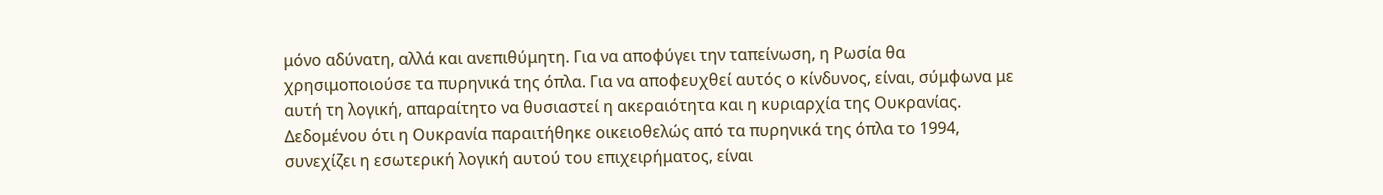μόνο αδύνατη, αλλά και ανεπιθύμητη. Για να αποφύγει την ταπείνωση, η Ρωσία θα χρησιμοποιούσε τα πυρηνικά της όπλα. Για να αποφευχθεί αυτός ο κίνδυνος, είναι, σύμφωνα με αυτή τη λογική, απαραίτητο να θυσιαστεί η ακεραιότητα και η κυριαρχία της Ουκρανίας. Δεδομένου ότι η Ουκρανία παραιτήθηκε οικειοθελώς από τα πυρηνικά της όπλα το 1994, συνεχίζει η εσωτερική λογική αυτού του επιχειρήματος, είναι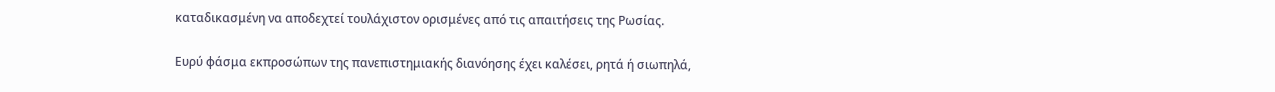καταδικασμένη να αποδεχτεί τουλάχιστον ορισμένες από τις απαιτήσεις της Ρωσίας.

Ευρύ φάσμα εκπροσώπων της πανεπιστημιακής διανόησης έχει καλέσει, ρητά ή σιωπηλά,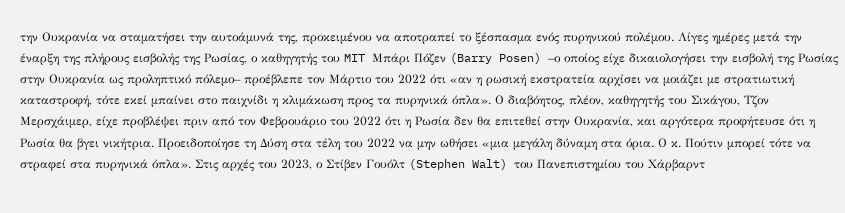την Ουκρανία να σταματήσει την αυτοάμυνά της, προκειμένου να αποτραπεί το ξέσπασμα ενός πυρηνικού πολέμου. Λίγες ημέρες μετά την έναρξη της πλήρους εισβολής της Ρωσίας, ο καθηγητής του MIT Μπάρι Πόζεν (Barry Posen) –ο οποίος είχε δικαιολογήσει την εισβολή της Ρωσίας στην Ουκρανία ως προληπτικό πόλεμο– προέβλεπε τον Μάρτιο του 2022 ότι «αν η ρωσική εκστρατεία αρχίσει να μοιάζει με στρατιωτική καταστροφή, τότε εκεί μπαίνει στο παιχνίδι η κλιμάκωση προς τα πυρηνικά όπλα». Ο διαβόητος, πλέον, καθηγητής του Σικάγου, Τζον Μερσχάιμερ, είχε προβλέψει πριν από τον Φεβρουάριο του 2022 ότι η Ρωσία δεν θα επιτεθεί στην Ουκρανία, και αργότερα προφήτευσε ότι η Ρωσία θα βγει νικήτρια. Προειδοποίησε τη Δύση στα τέλη του 2022 να μην ωθήσει «μια μεγάλη δύναμη στα όρια. Ο κ. Πούτιν μπορεί τότε να στραφεί στα πυρηνικά όπλα». Στις αρχές του 2023, ο Στίβεν Γουόλτ (Stephen Walt) του Πανεπιστημίου του Χάρβαρντ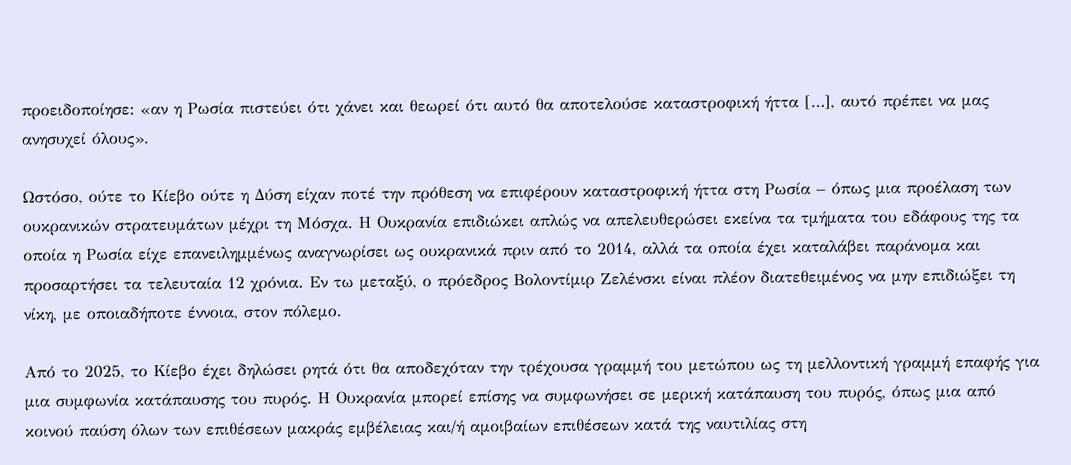προειδοποίησε: «αν η Ρωσία πιστεύει ότι χάνει και θεωρεί ότι αυτό θα αποτελούσε καταστροφική ήττα […], αυτό πρέπει να μας ανησυχεί όλους».

Ωστόσο, ούτε το Κίεβο ούτε η Δύση είχαν ποτέ την πρόθεση να επιφέρουν καταστροφική ήττα στη Ρωσία – όπως μια προέλαση των ουκρανικών στρατευμάτων μέχρι τη Μόσχα. Η Ουκρανία επιδιώκει απλώς να απελευθερώσει εκείνα τα τμήματα του εδάφους της τα οποία η Ρωσία είχε επανειλημμένως αναγνωρίσει ως ουκρανικά πριν από το 2014, αλλά τα οποία έχει καταλάβει παράνομα και προσαρτήσει τα τελευταία 12 χρόνια. Εν τω μεταξύ, ο πρόεδρος Βολοντίμιρ Ζελένσκι είναι πλέον διατεθειμένος να μην επιδιώξει τη νίκη, με οποιαδήποτε έννοια, στον πόλεμο.

Από το 2025, το Κίεβο έχει δηλώσει ρητά ότι θα αποδεχόταν την τρέχουσα γραμμή του μετώπου ως τη μελλοντική γραμμή επαφής για μια συμφωνία κατάπαυσης του πυρός. Η Ουκρανία μπορεί επίσης να συμφωνήσει σε μερική κατάπαυση του πυρός, όπως μια από κοινού παύση όλων των επιθέσεων μακράς εμβέλειας και/ή αμοιβαίων επιθέσεων κατά της ναυτιλίας στη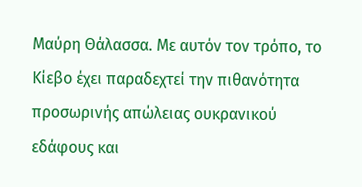Μαύρη Θάλασσα. Με αυτόν τον τρόπο, το Κίεβο έχει παραδεχτεί την πιθανότητα προσωρινής απώλειας ουκρανικού εδάφους και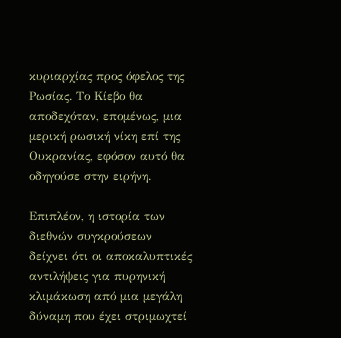κυριαρχίας προς όφελος της Ρωσίας. Το Κίεβο θα αποδεχόταν, επομένως, μια μερική ρωσική νίκη επί της Ουκρανίας, εφόσον αυτό θα οδηγούσε στην ειρήνη.

Επιπλέον, η ιστορία των διεθνών συγκρούσεων δείχνει ότι οι αποκαλυπτικές αντιλήψεις για πυρηνική κλιμάκωση από μια μεγάλη δύναμη που έχει στριμωχτεί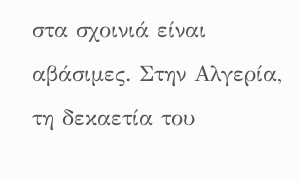στα σχοινιά είναι αβάσιμες. Στην Αλγερία, τη δεκαετία του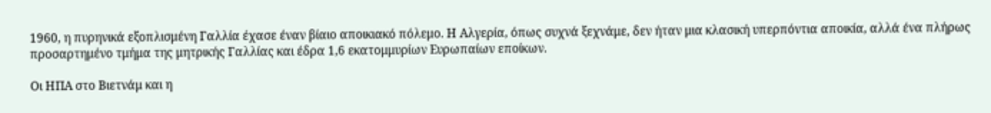1960, η πυρηνικά εξοπλισμένη Γαλλία έχασε έναν βίαιο αποικιακό πόλεμο. Η Αλγερία, όπως συχνά ξεχνάμε, δεν ήταν μια κλασική υπερπόντια αποικία, αλλά ένα πλήρως προσαρτημένο τμήμα της μητρικής Γαλλίας και έδρα 1,6 εκατομμυρίων Ευρωπαίων εποίκων.

Οι ΗΠΑ στο Βιετνάμ και η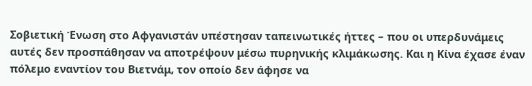Σοβιετική Ένωση στο Αφγανιστάν υπέστησαν ταπεινωτικές ήττες – που οι υπερδυνάμεις αυτές δεν προσπάθησαν να αποτρέψουν μέσω πυρηνικής κλιμάκωσης. Και η Κίνα έχασε έναν πόλεμο εναντίον του Βιετνάμ, τον οποίο δεν άφησε να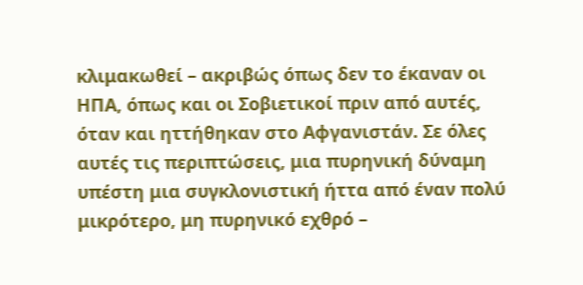κλιμακωθεί – ακριβώς όπως δεν το έκαναν οι ΗΠΑ, όπως και οι Σοβιετικοί πριν από αυτές, όταν και ηττήθηκαν στο Αφγανιστάν. Σε όλες αυτές τις περιπτώσεις, μια πυρηνική δύναμη υπέστη μια συγκλονιστική ήττα από έναν πολύ μικρότερο, μη πυρηνικό εχθρό –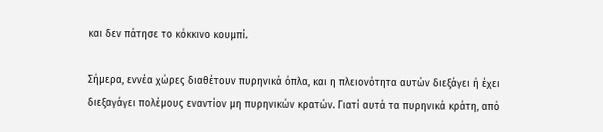και δεν πάτησε το κόκκινο κουμπί.

Σήμερα, εννέα χώρες διαθέτουν πυρηνικά όπλα, και η πλειονότητα αυτών διεξάγει ή έχει διεξαγάγει πολέμους εναντίον μη πυρηνικών κρατών. Γιατί αυτά τα πυρηνικά κράτη, από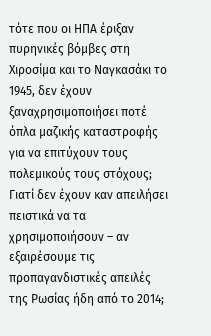τότε που οι ΗΠΑ έριξαν πυρηνικές βόμβες στη Χιροσίμα και το Ναγκασάκι το 1945, δεν έχουν ξαναχρησιμοποιήσει ποτέ όπλα μαζικής καταστροφής για να επιτύχουν τους πολεμικούς τους στόχους; Γιατί δεν έχουν καν απειλήσει πειστικά να τα χρησιμοποιήσουν – αν εξαιρέσουμε τις προπαγανδιστικές απειλές της Ρωσίας ήδη από το 2014;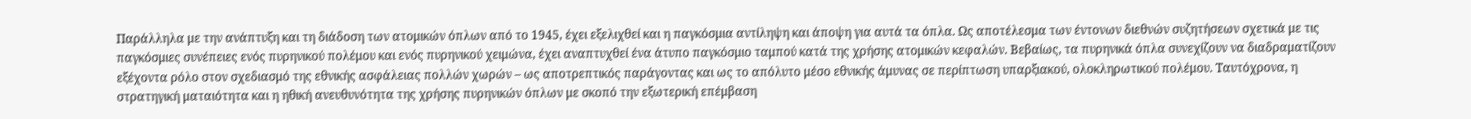Παράλληλα με την ανάπτυξη και τη διάδοση των ατομικών όπλων από το 1945, έχει εξελιχθεί και η παγκόσμια αντίληψη και άποψη για αυτά τα όπλα. Ως αποτέλεσμα των έντονων διεθνών συζητήσεων σχετικά με τις παγκόσμιες συνέπειες ενός πυρηνικού πολέμου και ενός πυρηνικού χειμώνα, έχει αναπτυχθεί ένα άτυπο παγκόσμιο ταμπού κατά της χρήσης ατομικών κεφαλών. Βεβαίως, τα πυρηνικά όπλα συνεχίζουν να διαδραματίζουν εξέχοντα ρόλο στον σχεδιασμό της εθνικής ασφάλειας πολλών χωρών – ως αποτρεπτικός παράγοντας και ως το απόλυτο μέσο εθνικής άμυνας σε περίπτωση υπαρξιακού, ολοκληρωτικού πολέμου. Ταυτόχρονα, η στρατηγική ματαιότητα και η ηθική ανευθυνότητα της χρήσης πυρηνικών όπλων με σκοπό την εξωτερική επέμβαση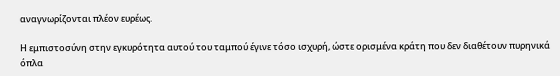αναγνωρίζονται πλέον ευρέως.

Η εμπιστοσύνη στην εγκυρότητα αυτού του ταμπού έγινε τόσο ισχυρή, ώστε ορισμένα κράτη που δεν διαθέτουν πυρηνικά όπλα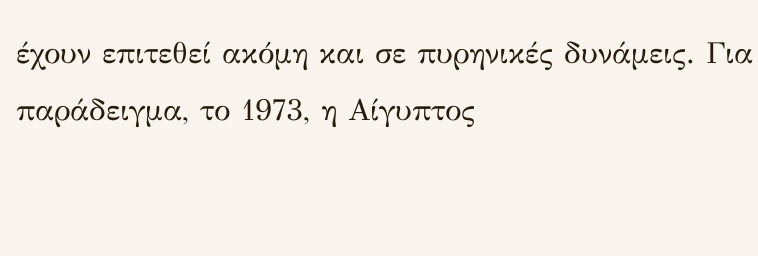έχουν επιτεθεί ακόμη και σε πυρηνικές δυνάμεις. Για παράδειγμα, το 1973, η Αίγυπτος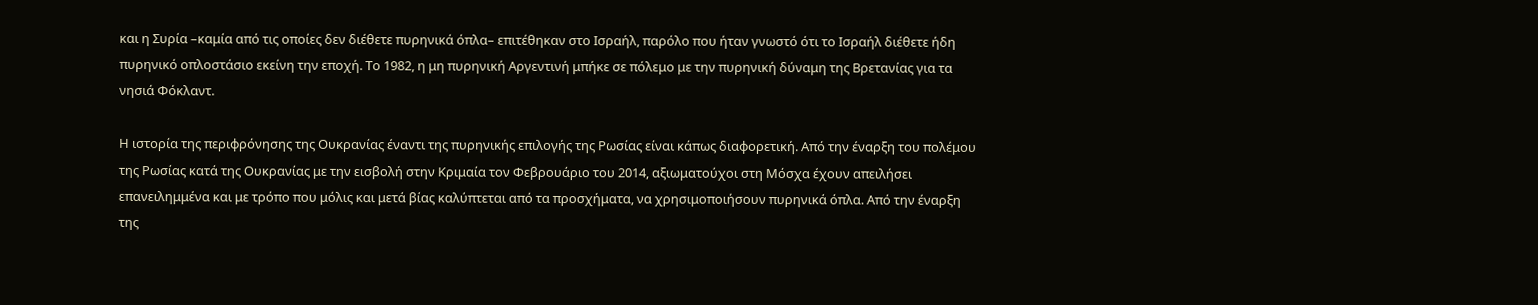και η Συρία –καμία από τις οποίες δεν διέθετε πυρηνικά όπλα– επιτέθηκαν στο Ισραήλ, παρόλο που ήταν γνωστό ότι το Ισραήλ διέθετε ήδη πυρηνικό οπλοστάσιο εκείνη την εποχή. Το 1982, η μη πυρηνική Αργεντινή μπήκε σε πόλεμο με την πυρηνική δύναμη της Βρετανίας για τα νησιά Φόκλαντ.

Η ιστορία της περιφρόνησης της Ουκρανίας έναντι της πυρηνικής επιλογής της Ρωσίας είναι κάπως διαφορετική. Από την έναρξη του πολέμου της Ρωσίας κατά της Ουκρανίας με την εισβολή στην Κριμαία τον Φεβρουάριο του 2014, αξιωματούχοι στη Μόσχα έχουν απειλήσει επανειλημμένα και με τρόπο που μόλις και μετά βίας καλύπτεται από τα προσχήματα, να χρησιμοποιήσουν πυρηνικά όπλα. Από την έναρξη της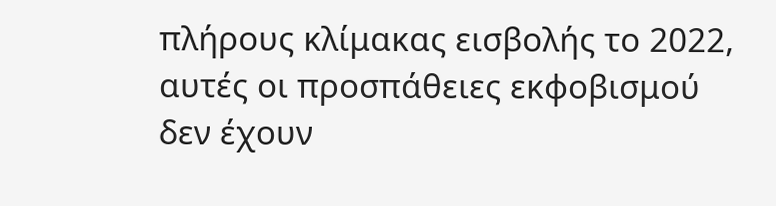πλήρους κλίμακας εισβολής το 2022, αυτές οι προσπάθειες εκφοβισμού δεν έχουν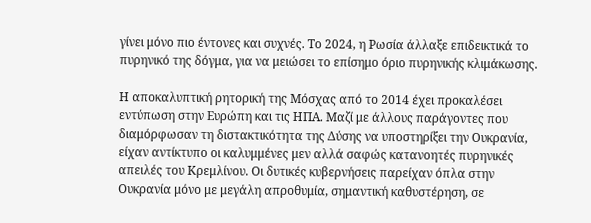γίνει μόνο πιο έντονες και συχνές. Το 2024, η Ρωσία άλλαξε επιδεικτικά το πυρηνικό της δόγμα, για να μειώσει το επίσημο όριο πυρηνικής κλιμάκωσης.

Η αποκαλυπτική ρητορική της Μόσχας από το 2014 έχει προκαλέσει εντύπωση στην Ευρώπη και τις ΗΠΑ. Μαζί με άλλους παράγοντες που διαμόρφωσαν τη διστακτικότητα της Δύσης να υποστηρίξει την Ουκρανία, είχαν αντίκτυπο οι καλυμμένες μεν αλλά σαφώς κατανοητές πυρηνικές απειλές του Κρεμλίνου. Οι δυτικές κυβερνήσεις παρείχαν όπλα στην Ουκρανία μόνο με μεγάλη απροθυμία, σημαντική καθυστέρηση, σε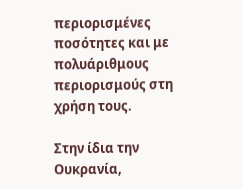περιορισμένες ποσότητες και με πολυάριθμους περιορισμούς στη χρήση τους.

Στην ίδια την Ουκρανία,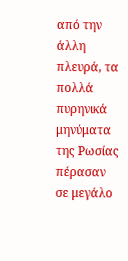από την άλλη πλευρά, τα πολλά πυρηνικά μηνύματα της Ρωσίας πέρασαν σε μεγάλο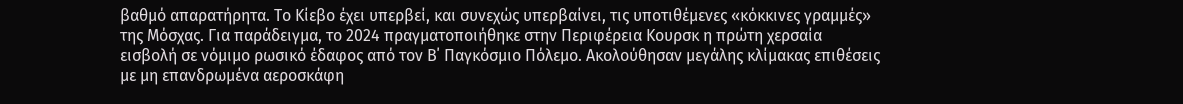βαθμό απαρατήρητα. Το Κίεβο έχει υπερβεί, και συνεχώς υπερβαίνει, τις υποτιθέμενες «κόκκινες γραμμές» της Μόσχας. Για παράδειγμα, το 2024 πραγματοποιήθηκε στην Περιφέρεια Κουρσκ η πρώτη χερσαία εισβολή σε νόμιμο ρωσικό έδαφος από τον Β΄ Παγκόσμιο Πόλεμο. Ακολούθησαν μεγάλης κλίμακας επιθέσεις με μη επανδρωμένα αεροσκάφη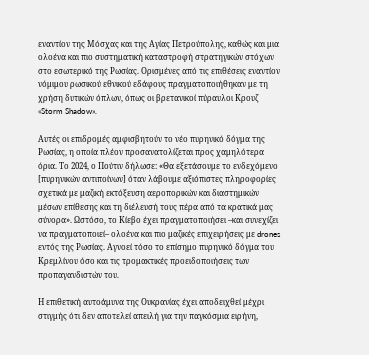εναντίον της Μόσχας και της Αγίας Πετρούπολης, καθώς και μια ολοένα και πιο συστηματική καταστροφή στρατηγικών στόχων στο εσωτερικό της Ρωσίας. Ορισμένες από τις επιθέσεις εναντίον νόμιμου ρωσικού εθνικού εδάφους πραγματοποιήθηκαν με τη χρήση δυτικών όπλων, όπως οι βρετανικοί πύραυλοι Κρουζ «Storm Shadow».

Αυτές οι επιδρομές αμφισβητούν το νέο πυρηνικό δόγμα της Ρωσίας, η οποία πλέον προσανατολίζεται προς χαμηλότερα όρια. Το 2024, ο Πούτιν δήλωσε: «Θα εξετάσουμε το ενδεχόμενο [πυρηνικών αντιποίνων] όταν λάβουμε αξιόπιστες πληροφορίες σχετικά με μαζική εκτόξευση αεροπορικών και διαστημικών μέσων επίθεσης και τη διέλευσή τους πέρα από τα κρατικά μας σύνορα». Ωστόσο, το Κίεβο έχει πραγματοποιήσει –και συνεχίζει να πραγματοποιεί– ολοένα και πιο μαζικές επιχειρήσεις με drones εντός της Ρωσίας. Αγνοεί τόσο το επίσημο πυρηνικό δόγμα του Κρεμλίνου όσο και τις τρομακτικές προειδοποιήσεις των προπαγανδιστών του.

Η επιθετική αυτοάμυνα της Ουκρανίας έχει αποδειχθεί μέχρι στιγμής ότι δεν αποτελεί απειλή για την παγκόσμια ειρήνη,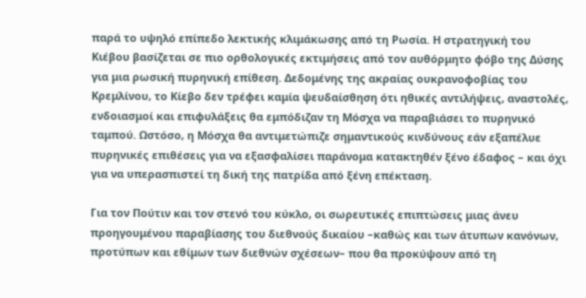παρά το υψηλό επίπεδο λεκτικής κλιμάκωσης από τη Ρωσία. Η στρατηγική του Κιέβου βασίζεται σε πιο ορθολογικές εκτιμήσεις από τον αυθόρμητο φόβο της Δύσης για μια ρωσική πυρηνική επίθεση. Δεδομένης της ακραίας ουκρανοφοβίας του Κρεμλίνου, το Κίεβο δεν τρέφει καμία ψευδαίσθηση ότι ηθικές αντιλήψεις, αναστολές, ενδοιασμοί και επιφυλάξεις θα εμπόδιζαν τη Μόσχα να παραβιάσει το πυρηνικό ταμπού. Ωστόσο, η Μόσχα θα αντιμετώπιζε σημαντικούς κινδύνους εάν εξαπέλυε πυρηνικές επιθέσεις για να εξασφαλίσει παράνομα κατακτηθέν ξένο έδαφος – και όχι για να υπερασπιστεί τη δική της πατρίδα από ξένη επέκταση.

Για τον Πούτιν και τον στενό του κύκλο, οι σωρευτικές επιπτώσεις μιας άνευ προηγουμένου παραβίασης του διεθνούς δικαίου –καθώς και των άτυπων κανόνων, προτύπων και εθίμων των διεθνών σχέσεων– που θα προκύψουν από τη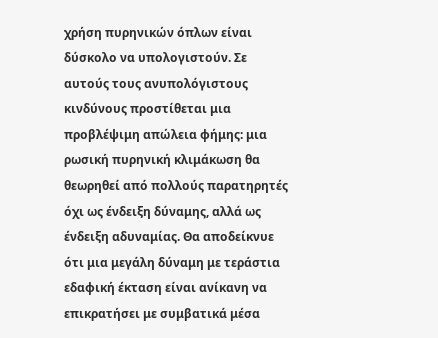χρήση πυρηνικών όπλων είναι δύσκολο να υπολογιστούν. Σε αυτούς τους ανυπολόγιστους κινδύνους προστίθεται μια προβλέψιμη απώλεια φήμης: μια ρωσική πυρηνική κλιμάκωση θα θεωρηθεί από πολλούς παρατηρητές όχι ως ένδειξη δύναμης, αλλά ως ένδειξη αδυναμίας. Θα αποδείκνυε ότι μια μεγάλη δύναμη με τεράστια εδαφική έκταση είναι ανίκανη να επικρατήσει με συμβατικά μέσα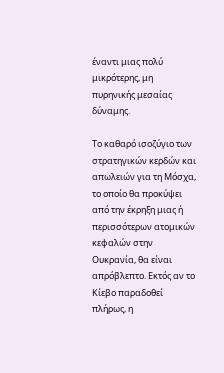έναντι μιας πολύ μικρότερης, μη πυρηνικής μεσαίας δύναμης.

Το καθαρό ισοζύγιο των στρατηγικών κερδών και απωλειών για τη Μόσχα, το οποίο θα προκύψει από την έκρηξη μιας ή περισσότερων ατομικών κεφαλών στην Ουκρανία, θα είναι απρόβλεπτο. Εκτός αν το Κίεβο παραδοθεί πλήρως, η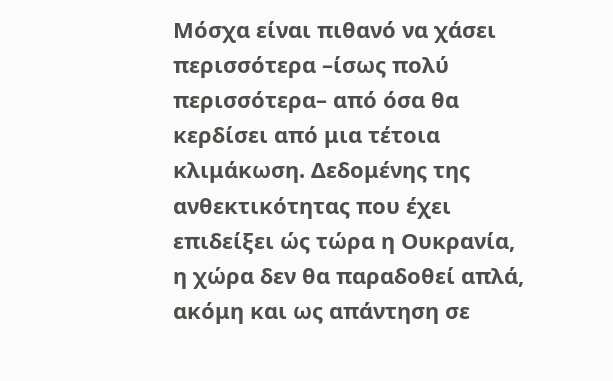Μόσχα είναι πιθανό να χάσει περισσότερα –ίσως πολύ περισσότερα– από όσα θα κερδίσει από μια τέτοια κλιμάκωση. Δεδομένης της ανθεκτικότητας που έχει επιδείξει ώς τώρα η Ουκρανία, η χώρα δεν θα παραδοθεί απλά, ακόμη και ως απάντηση σε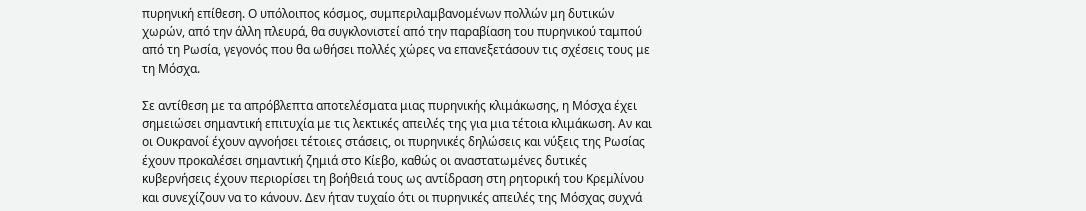πυρηνική επίθεση. Ο υπόλοιπος κόσμος, συμπεριλαμβανομένων πολλών μη δυτικών χωρών, από την άλλη πλευρά, θα συγκλονιστεί από την παραβίαση του πυρηνικού ταμπού από τη Ρωσία, γεγονός που θα ωθήσει πολλές χώρες να επανεξετάσουν τις σχέσεις τους με τη Μόσχα.

Σε αντίθεση με τα απρόβλεπτα αποτελέσματα μιας πυρηνικής κλιμάκωσης, η Μόσχα έχει σημειώσει σημαντική επιτυχία με τις λεκτικές απειλές της για μια τέτοια κλιμάκωση. Αν και οι Ουκρανοί έχουν αγνοήσει τέτοιες στάσεις, οι πυρηνικές δηλώσεις και νύξεις της Ρωσίας έχουν προκαλέσει σημαντική ζημιά στο Κίεβο, καθώς οι αναστατωμένες δυτικές κυβερνήσεις έχουν περιορίσει τη βοήθειά τους ως αντίδραση στη ρητορική του Κρεμλίνου και συνεχίζουν να το κάνουν. Δεν ήταν τυχαίο ότι οι πυρηνικές απειλές της Μόσχας συχνά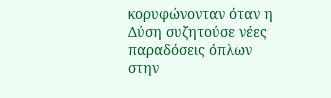κορυφώνονταν όταν η Δύση συζητούσε νέες παραδόσεις όπλων στην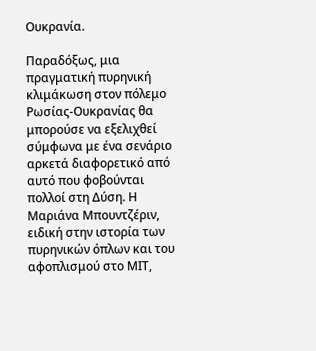Ουκρανία.

Παραδόξως, μια πραγματική πυρηνική κλιμάκωση στον πόλεμο Ρωσίας-Ουκρανίας θα μπορούσε να εξελιχθεί σύμφωνα με ένα σενάριο αρκετά διαφορετικό από αυτό που φοβούνται πολλοί στη Δύση. Η Μαριάνα Μπουντζέριν, ειδική στην ιστορία των πυρηνικών όπλων και του αφοπλισμού στο ΜΙΤ,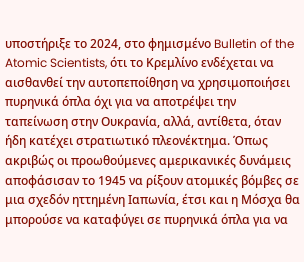υποστήριξε το 2024, στο φημισμένο Bulletin of the Atomic Scientists, ότι το Κρεμλίνο ενδέχεται να αισθανθεί την αυτοπεποίθηση να χρησιμοποιήσει πυρηνικά όπλα όχι για να αποτρέψει την ταπείνωση στην Ουκρανία, αλλά, αντίθετα, όταν ήδη κατέχει στρατιωτικό πλεονέκτημα. Όπως ακριβώς οι προωθούμενες αμερικανικές δυνάμεις αποφάσισαν το 1945 να ρίξουν ατομικές βόμβες σε μια σχεδόν ηττημένη Ιαπωνία, έτσι και η Μόσχα θα μπορούσε να καταφύγει σε πυρηνικά όπλα για να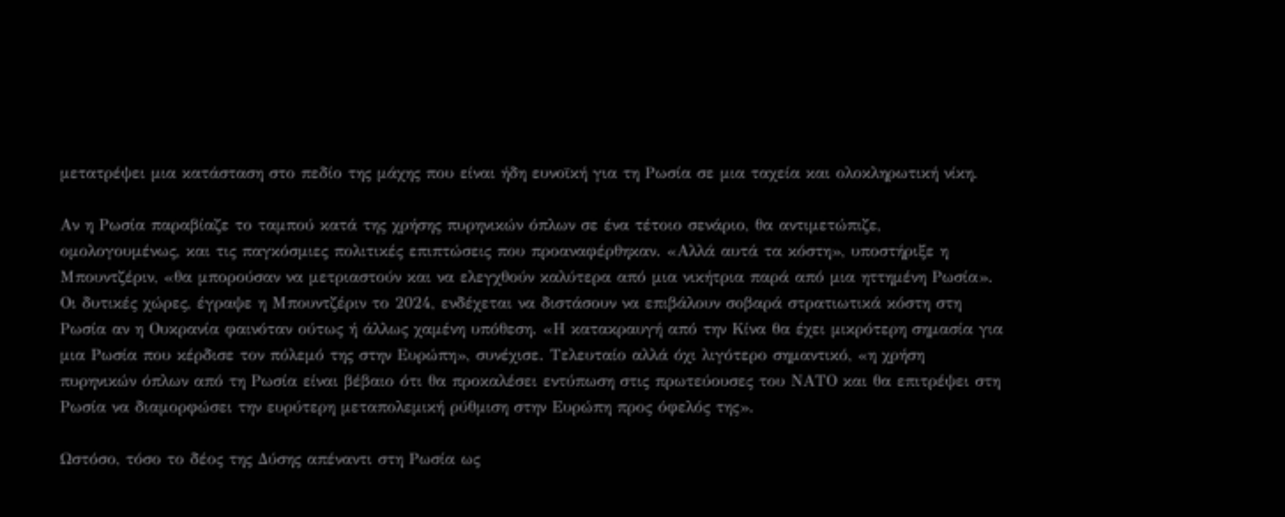μετατρέψει μια κατάσταση στο πεδίο της μάχης που είναι ήδη ευνοϊκή για τη Ρωσία σε μια ταχεία και ολοκληρωτική νίκη.

Αν η Ρωσία παραβίαζε το ταμπού κατά της χρήσης πυρηνικών όπλων σε ένα τέτοιο σενάριο, θα αντιμετώπιζε, ομολογουμένως, και τις παγκόσμιες πολιτικές επιπτώσεις που προαναφέρθηκαν. «Αλλά αυτά τα κόστη», υποστήριξε η Μπουντζέριν, «θα μπορούσαν να μετριαστούν και να ελεγχθούν καλύτερα από μια νικήτρια παρά από μια ηττημένη Ρωσία». Οι δυτικές χώρες, έγραψε η Μπουντζέριν το 2024, ενδέχεται να διστάσουν να επιβάλουν σοβαρά στρατιωτικά κόστη στη Ρωσία αν η Ουκρανία φαινόταν ούτως ή άλλως χαμένη υπόθεση. «Η κατακραυγή από την Κίνα θα έχει μικρότερη σημασία για μια Ρωσία που κέρδισε τον πόλεμό της στην Ευρώπη», συνέχισε. Τελευταίο αλλά όχι λιγότερο σημαντικό, «η χρήση πυρηνικών όπλων από τη Ρωσία είναι βέβαιο ότι θα προκαλέσει εντύπωση στις πρωτεύουσες του ΝΑΤΟ και θα επιτρέψει στη Ρωσία να διαμορφώσει την ευρύτερη μεταπολεμική ρύθμιση στην Ευρώπη προς όφελός της».

Ωστόσο, τόσο το δέος της Δύσης απέναντι στη Ρωσία ως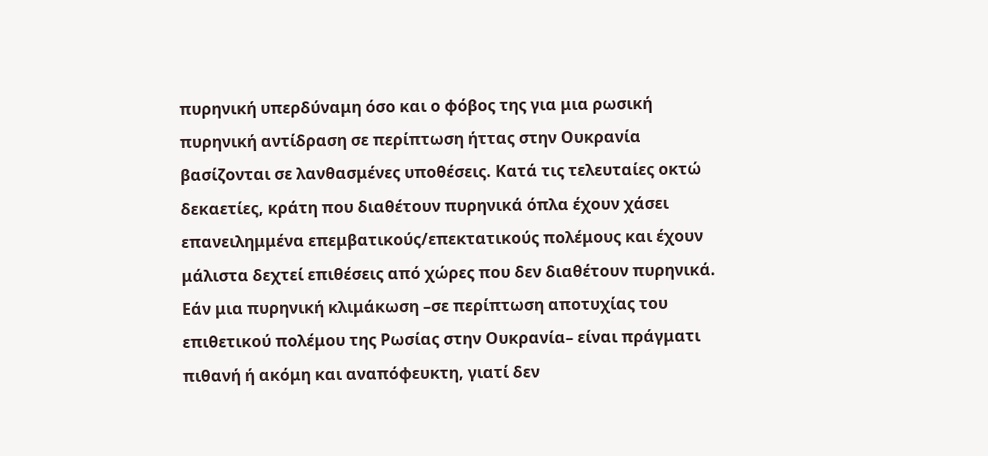πυρηνική υπερδύναμη όσο και ο φόβος της για μια ρωσική πυρηνική αντίδραση σε περίπτωση ήττας στην Ουκρανία βασίζονται σε λανθασμένες υποθέσεις. Κατά τις τελευταίες οκτώ δεκαετίες, κράτη που διαθέτουν πυρηνικά όπλα έχουν χάσει επανειλημμένα επεμβατικούς/επεκτατικούς πολέμους και έχουν μάλιστα δεχτεί επιθέσεις από χώρες που δεν διαθέτουν πυρηνικά. Εάν μια πυρηνική κλιμάκωση –σε περίπτωση αποτυχίας του επιθετικού πολέμου της Ρωσίας στην Ουκρανία– είναι πράγματι πιθανή ή ακόμη και αναπόφευκτη, γιατί δεν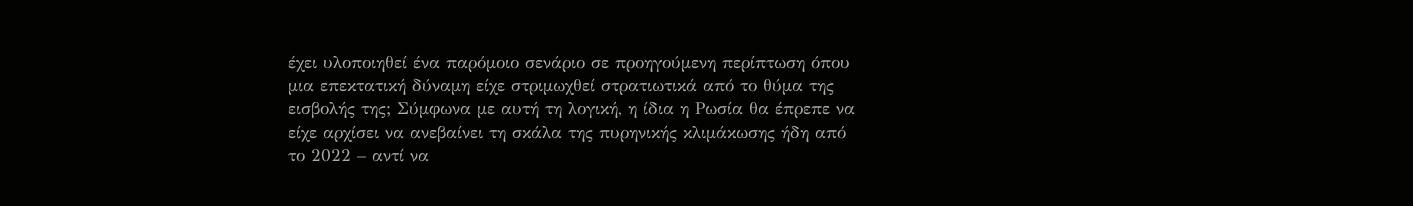έχει υλοποιηθεί ένα παρόμοιο σενάριο σε προηγούμενη περίπτωση όπου μια επεκτατική δύναμη είχε στριμωχθεί στρατιωτικά από το θύμα της εισβολής της; Σύμφωνα με αυτή τη λογική, η ίδια η Ρωσία θα έπρεπε να είχε αρχίσει να ανεβαίνει τη σκάλα της πυρηνικής κλιμάκωσης ήδη από το 2022 – αντί να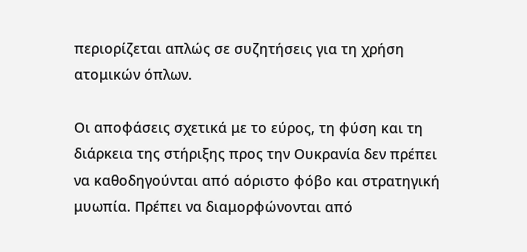περιορίζεται απλώς σε συζητήσεις για τη χρήση ατομικών όπλων.

Οι αποφάσεις σχετικά με το εύρος, τη φύση και τη διάρκεια της στήριξης προς την Ουκρανία δεν πρέπει να καθοδηγούνται από αόριστο φόβο και στρατηγική μυωπία. Πρέπει να διαμορφώνονται από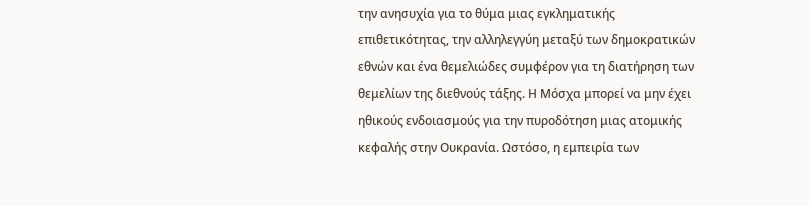την ανησυχία για το θύμα μιας εγκληματικής επιθετικότητας, την αλληλεγγύη μεταξύ των δημοκρατικών εθνών και ένα θεμελιώδες συμφέρον για τη διατήρηση των θεμελίων της διεθνούς τάξης. Η Μόσχα μπορεί να μην έχει ηθικούς ενδοιασμούς για την πυροδότηση μιας ατομικής κεφαλής στην Ουκρανία. Ωστόσο, η εμπειρία των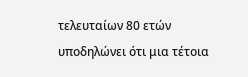τελευταίων 80 ετών υποδηλώνει ότι μια τέτοια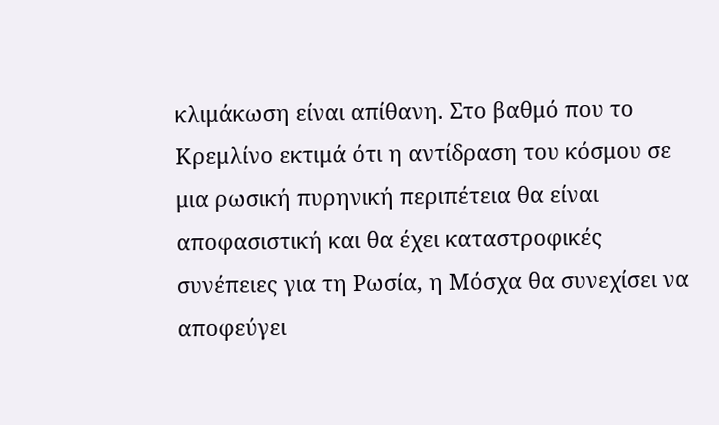κλιμάκωση είναι απίθανη. Στο βαθμό που το Κρεμλίνο εκτιμά ότι η αντίδραση του κόσμου σε μια ρωσική πυρηνική περιπέτεια θα είναι αποφασιστική και θα έχει καταστροφικές συνέπειες για τη Ρωσία, η Μόσχα θα συνεχίσει να αποφεύγει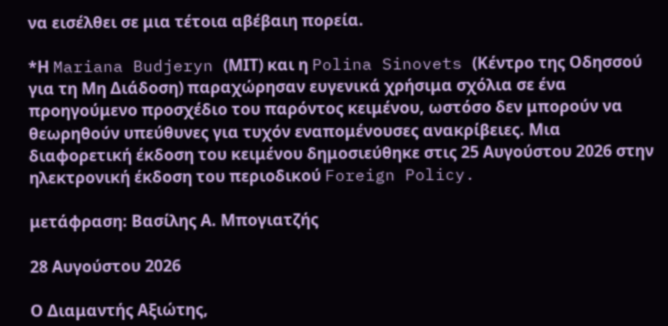να εισέλθει σε μια τέτοια αβέβαιη πορεία.

*Η Mariana Budjeryn (ΜΙΤ) και η Polina Sinovets (Κέντρο της Οδησσού για τη Μη Διάδοση) παραχώρησαν ευγενικά χρήσιμα σχόλια σε ένα προηγούμενο προσχέδιο του παρόντος κειμένου, ωστόσο δεν μπορούν να θεωρηθούν υπεύθυνες για τυχόν εναπομένουσες ανακρίβειες. Μια διαφορετική έκδοση του κειμένου δημοσιεύθηκε στις 25 Αυγούστου 2026 στην ηλεκτρονική έκδοση του περιοδικού Foreign Policy.

μετάφραση: Βασίλης Α. Μπογιατζής

28 Αυγούστου 2026

Ο Διαμαντής Αξιώτης,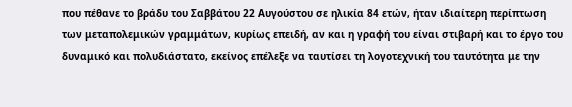που πέθανε το βράδυ του Σαββάτου 22 Αυγούστου σε ηλικία 84 ετών, ήταν ιδιαίτερη περίπτωση των μεταπολεμικών γραμμάτων, κυρίως επειδή, αν και η γραφή του είναι στιβαρή και το έργο του δυναμικό και πολυδιάστατο, εκείνος επέλεξε να ταυτίσει τη λογοτεχνική του ταυτότητα με την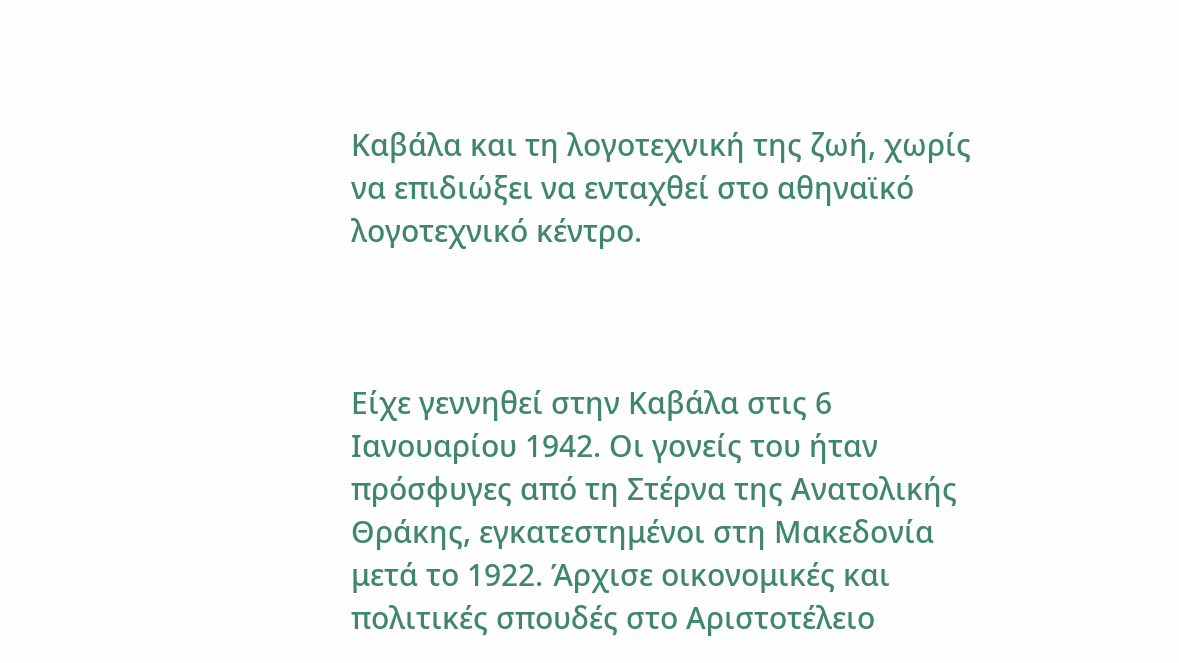Καβάλα και τη λογοτεχνική της ζωή, χωρίς να επιδιώξει να ενταχθεί στο αθηναϊκό λογοτεχνικό κέντρο.



Είχε γεννηθεί στην Καβάλα στις 6 Ιανουαρίου 1942. Οι γονείς του ήταν πρόσφυγες από τη Στέρνα της Ανατολικής Θράκης, εγκατεστημένοι στη Μακεδονία μετά το 1922. Άρχισε οικονομικές και πολιτικές σπουδές στο Αριστοτέλειο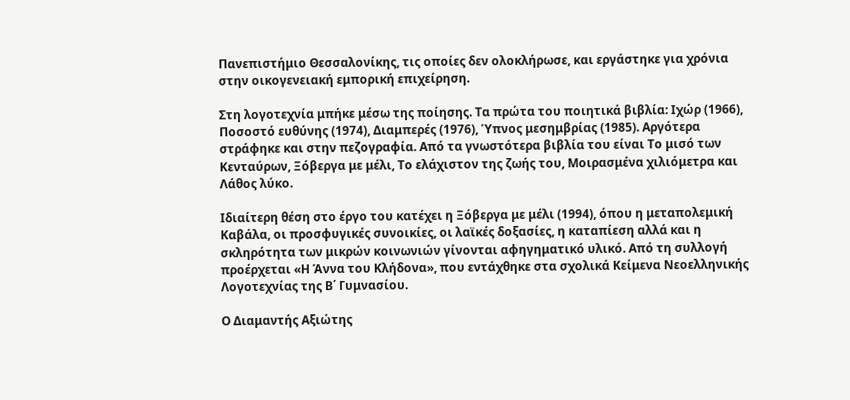Πανεπιστήμιο Θεσσαλονίκης, τις οποίες δεν ολοκλήρωσε, και εργάστηκε για χρόνια στην οικογενειακή εμπορική επιχείρηση.

Στη λογοτεχνία μπήκε μέσω της ποίησης. Τα πρώτα του ποιητικά βιβλία: Ιχώρ (1966), Ποσοστό ευθύνης (1974), Διαμπερές (1976), Ύπνος μεσημβρίας (1985). Αργότερα στράφηκε και στην πεζογραφία. Από τα γνωστότερα βιβλία του είναι Το μισό των Κενταύρων, Ξόβεργα με μέλι, Το ελάχιστον της ζωής του, Μοιρασμένα χιλιόμετρα και Λάθος λύκο.

Ιδιαίτερη θέση στο έργο του κατέχει η Ξόβεργα με μέλι (1994), όπου η μεταπολεμική Καβάλα, οι προσφυγικές συνοικίες, οι λαϊκές δοξασίες, η καταπίεση αλλά και η σκληρότητα των μικρών κοινωνιών γίνονται αφηγηματικό υλικό. Από τη συλλογή προέρχεται «Η Άννα του Κλήδονα», που εντάχθηκε στα σχολικά Κείμενα Νεοελληνικής Λογοτεχνίας της Β΄ Γυμνασίου.

Ο Διαμαντής Αξιώτης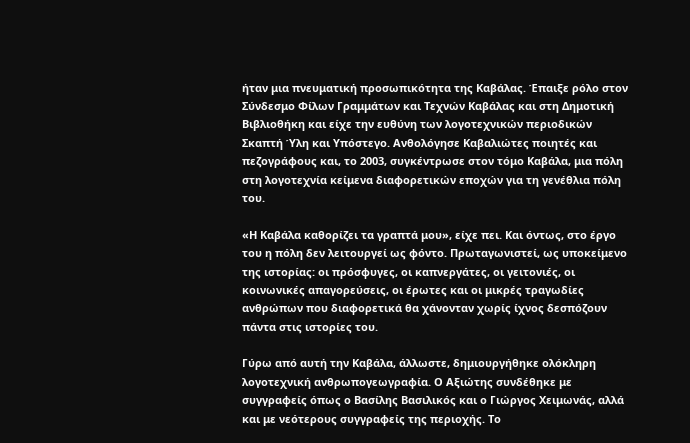ήταν μια πνευματική προσωπικότητα της Καβάλας. Έπαιξε ρόλο στον Σύνδεσμο Φίλων Γραμμάτων και Τεχνών Καβάλας και στη Δημοτική Βιβλιοθήκη και είχε την ευθύνη των λογοτεχνικών περιοδικών Σκαπτή Ύλη και Υπόστεγο. Ανθολόγησε Καβαλιώτες ποιητές και πεζογράφους και, το 2003, συγκέντρωσε στον τόμο Καβάλα, μια πόλη στη λογοτεχνία κείμενα διαφορετικών εποχών για τη γενέθλια πόλη του.

«Η Καβάλα καθορίζει τα γραπτά μου», είχε πει. Και όντως, στο έργο του η πόλη δεν λειτουργεί ως φόντο. Πρωταγωνιστεί, ως υποκείμενο της ιστορίας: οι πρόσφυγες, οι καπνεργάτες, οι γειτονιές, οι κοινωνικές απαγορεύσεις, οι έρωτες και οι μικρές τραγωδίες ανθρώπων που διαφορετικά θα χάνονταν χωρίς ίχνος δεσπόζουν πάντα στις ιστορίες του.

Γύρω από αυτή την Καβάλα, άλλωστε, δημιουργήθηκε ολόκληρη λογοτεχνική ανθρωπογεωγραφία. Ο Αξιώτης συνδέθηκε με συγγραφείς όπως ο Βασίλης Βασιλικός και ο Γιώργος Χειμωνάς, αλλά και με νεότερους συγγραφείς της περιοχής. Το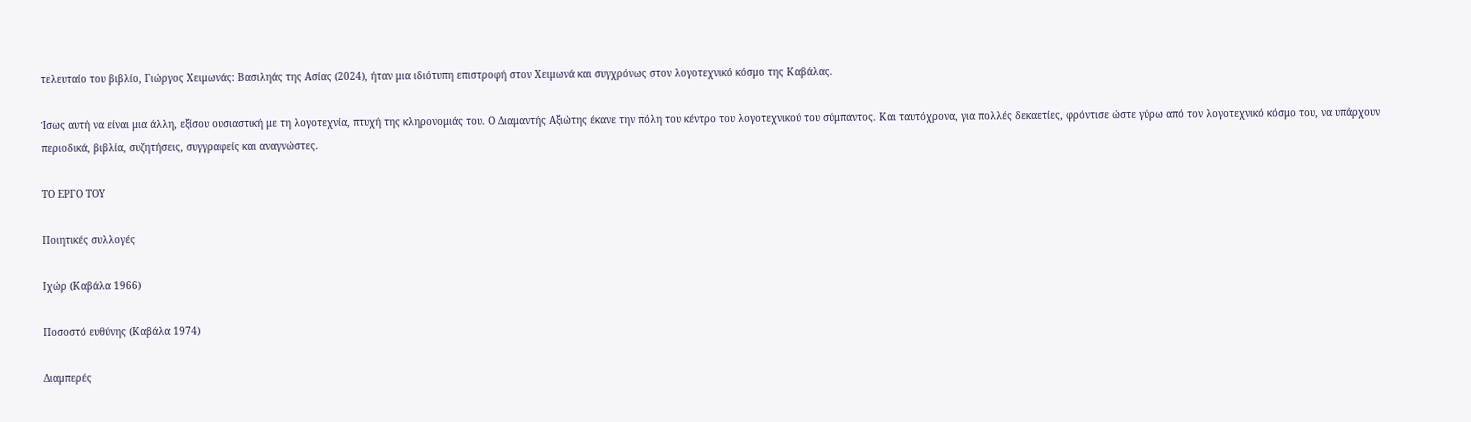τελευταίο του βιβλίο, Γιώργος Χειμωνάς: Βασιληάς της Ασίας (2024), ήταν μια ιδιότυπη επιστροφή στον Χειμωνά και συγχρόνως στον λογοτεχνικό κόσμο της Καβάλας.

Ίσως αυτή να είναι μια άλλη, εξίσου ουσιαστική με τη λογοτεχνία, πτυχή της κληρονομιάς του. Ο Διαμαντής Αξιώτης έκανε την πόλη του κέντρο του λογοτεχνικού του σύμπαντος. Και ταυτόχρονα, για πολλές δεκαετίες, φρόντισε ώστε γύρω από τον λογοτεχνικό κόσμο του, να υπάρχουν περιοδικά, βιβλία, συζητήσεις, συγγραφείς και αναγνώστες.

ΤΟ ΕΡΓΟ ΤΟΥ

Ποιητικές συλλογές

Ιχώρ (Καβάλα 1966)

Ποσοστό ευθύνης (Καβάλα 1974)

Διαμπερές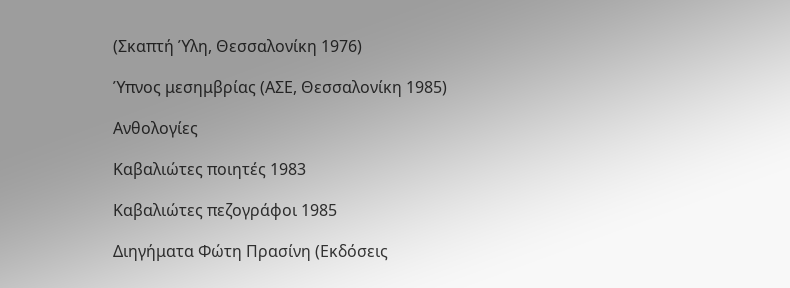(Σκαπτή Ύλη, Θεσσαλονίκη 1976)

Ύπνος μεσημβρίας (ΑΣΕ, Θεσσαλονίκη 1985)

Ανθολογίες

Καβαλιώτες ποιητές 1983

Καβαλιώτες πεζογράφοι 1985

Διηγήματα Φώτη Πρασίνη (Εκδόσεις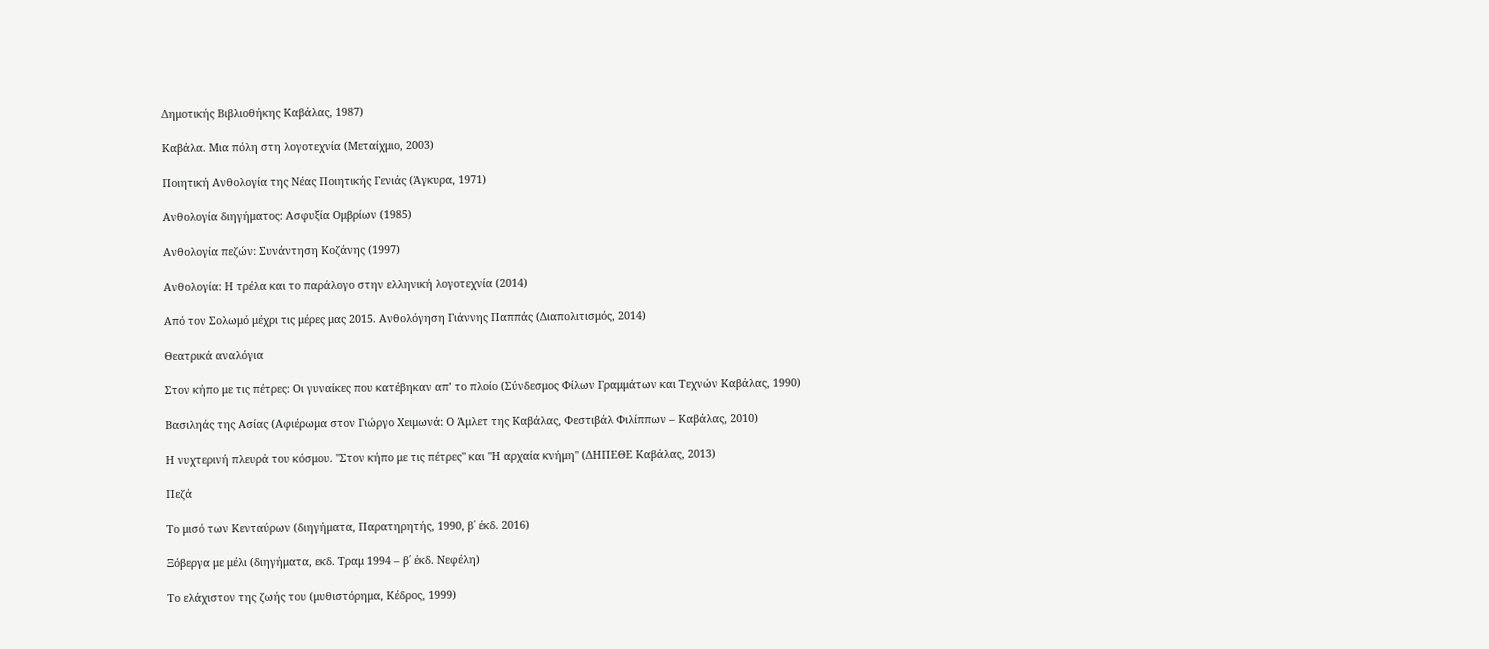Δημοτικής Βιβλιοθήκης Καβάλας, 1987)

Καβάλα. Μια πόλη στη λογοτεχνία (Μεταίχμιο, 2003)

Ποιητική Ανθολογία της Νέας Ποιητικής Γενιάς (Άγκυρα, 1971)

Ανθολογία διηγήματος: Ασφυξία Ομβρίων (1985)

Ανθολογία πεζών: Συνάντηση Κοζάνης (1997)

Ανθολογία: Η τρέλα και το παράλογο στην ελληνική λογοτεχνία (2014)

Από τον Σολωμό μέχρι τις μέρες μας 2015. Ανθολόγηση Γιάννης Παππάς (Διαπολιτισμός, 2014)

Θεατρικά αναλόγια

Στον κήπο με τις πέτρες: Οι γυναίκες που κατέβηκαν απ’ το πλοίο (Σύνδεσμος Φίλων Γραμμάτων και Τεχνών Καβάλας, 1990)

Βασιληάς της Ασίας (Αφιέρωμα στον Γιώργο Χειμωνά: Ο Άμλετ της Καβάλας, Φεστιβάλ Φιλίππων – Καβάλας, 2010)

Η νυχτερινή πλευρά του κόσμου. "Στον κήπο με τις πέτρες" και "Η αρχαία κνήμη" (ΔΗΠΕΘΕ Καβάλας, 2013)

Πεζά

Το μισό των Κενταύρων (διηγήματα, Παρατηρητής, 1990, β΄ έκδ. 2016)

Ξόβεργα με μέλι (διηγήματα, εκδ. Τραμ 1994 – β΄ έκδ. Νεφέλη)

Το ελάχιστον της ζωής του (μυθιστόρημα, Κέδρος, 1999)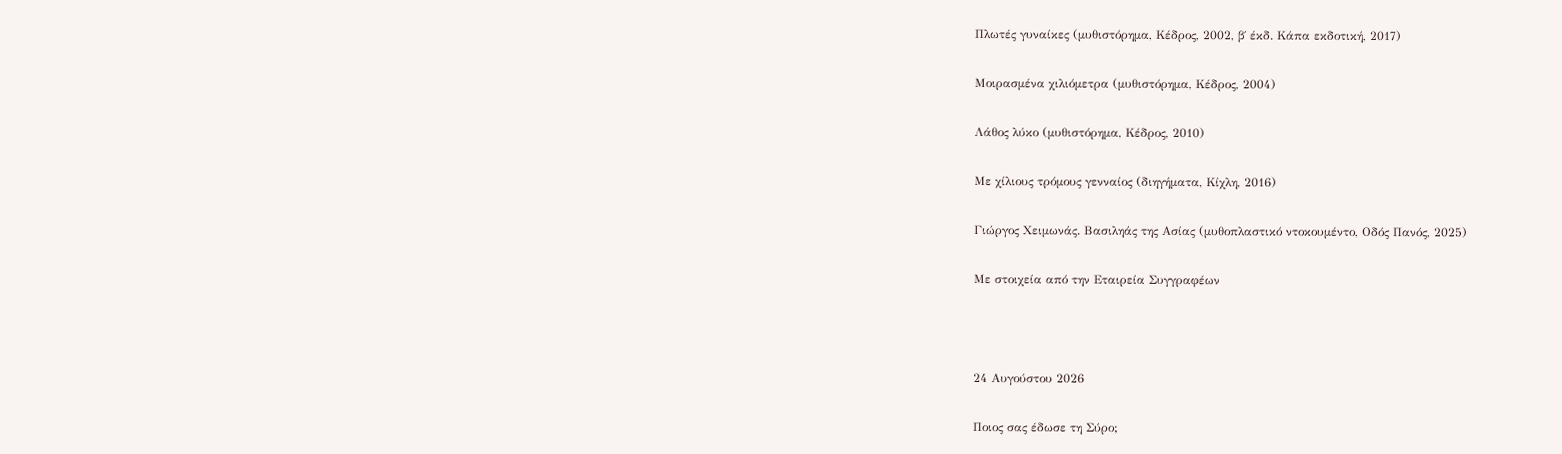Πλωτές γυναίκες (μυθιστόρημα, Κέδρος, 2002, β΄ έκδ. Κάπα εκδοτική, 2017)

Μοιρασμένα χιλιόμετρα (μυθιστόρημα, Κέδρος, 2004)

Λάθος λύκο (μυθιστόρημα, Κέδρος, 2010)

Με χίλιους τρόμους γενναίος (διηγήματα, Κίχλη, 2016)

Γιώργος Χειμωνάς. Βασιληάς της Ασίας (μυθοπλαστικό ντοκουμέντο, Οδός Πανός, 2025)

Με στοιχεία από την Εταιρεία Συγγραφέων



24 Αυγούστου 2026

Ποιος σας έδωσε τη Σύρο;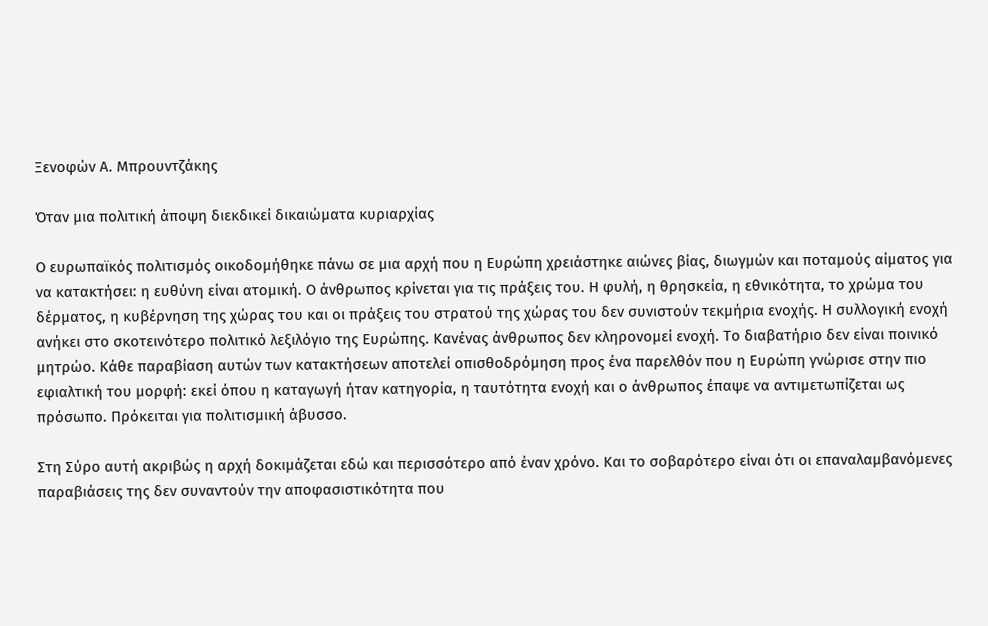Ξενοφών Α. Μπρουντζάκης

Όταν μια πολιτική άποψη διεκδικεί δικαιώματα κυριαρχίας

Ο ευρωπαϊκός πολιτισμός οικοδομήθηκε πάνω σε μια αρχή που η Ευρώπη χρειάστηκε αιώνες βίας, διωγμών και ποταμούς αίματος για να κατακτήσει: η ευθύνη είναι ατομική. Ο άνθρωπος κρίνεται για τις πράξεις του. Η φυλή, η θρησκεία, η εθνικότητα, το χρώμα του δέρματος, η κυβέρνηση της χώρας του και οι πράξεις του στρατού της χώρας του δεν συνιστούν τεκμήρια ενοχής. Η συλλογική ενοχή ανήκει στο σκοτεινότερο πολιτικό λεξιλόγιο της Ευρώπης. Κανένας άνθρωπος δεν κληρονομεί ενοχή. Το διαβατήριο δεν είναι ποινικό μητρώο. Κάθε παραβίαση αυτών των κατακτήσεων αποτελεί οπισθοδρόμηση προς ένα παρελθόν που η Ευρώπη γνώρισε στην πιο εφιαλτική του μορφή: εκεί όπου η καταγωγή ήταν κατηγορία, η ταυτότητα ενοχή και ο άνθρωπος έπαψε να αντιμετωπίζεται ως πρόσωπο. Πρόκειται για πολιτισμική άβυσσο.

Στη Σύρο αυτή ακριβώς η αρχή δοκιμάζεται εδώ και περισσότερο από έναν χρόνο. Και το σοβαρότερο είναι ότι οι επαναλαμβανόμενες παραβιάσεις της δεν συναντούν την αποφασιστικότητα που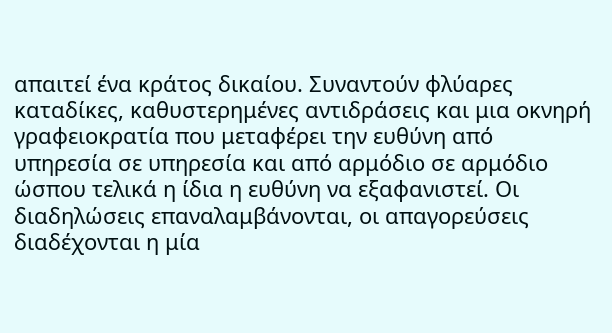απαιτεί ένα κράτος δικαίου. Συναντούν φλύαρες καταδίκες, καθυστερημένες αντιδράσεις και μια οκνηρή γραφειοκρατία που μεταφέρει την ευθύνη από υπηρεσία σε υπηρεσία και από αρμόδιο σε αρμόδιο ώσπου τελικά η ίδια η ευθύνη να εξαφανιστεί. Οι διαδηλώσεις επαναλαμβάνονται, οι απαγορεύσεις διαδέχονται η μία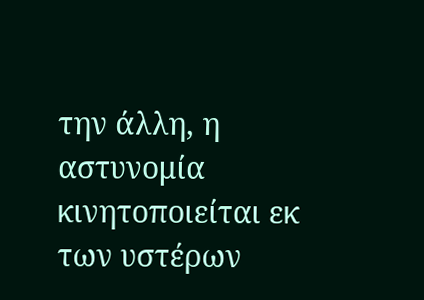την άλλη, η αστυνομία κινητοποιείται εκ των υστέρων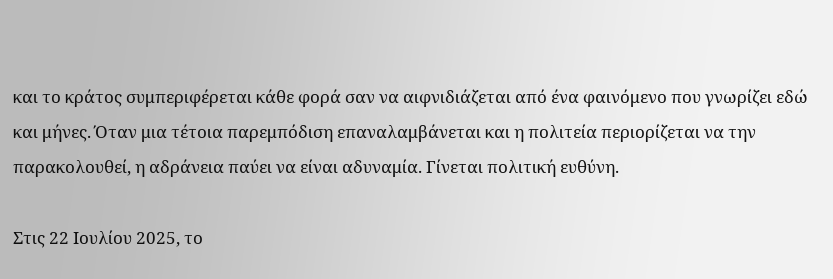και το κράτος συμπεριφέρεται κάθε φορά σαν να αιφνιδιάζεται από ένα φαινόμενο που γνωρίζει εδώ και μήνες. Όταν μια τέτοια παρεμπόδιση επαναλαμβάνεται και η πολιτεία περιορίζεται να την παρακολουθεί, η αδράνεια παύει να είναι αδυναμία. Γίνεται πολιτική ευθύνη.

Στις 22 Ιουλίου 2025, το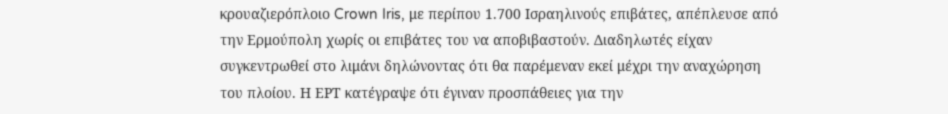κρουαζιερόπλοιο Crown Iris, με περίπου 1.700 Ισραηλινούς επιβάτες, απέπλευσε από την Ερμούπολη χωρίς οι επιβάτες του να αποβιβαστούν. Διαδηλωτές είχαν συγκεντρωθεί στο λιμάνι δηλώνοντας ότι θα παρέμεναν εκεί μέχρι την αναχώρηση του πλοίου. Η ΕΡΤ κατέγραψε ότι έγιναν προσπάθειες για την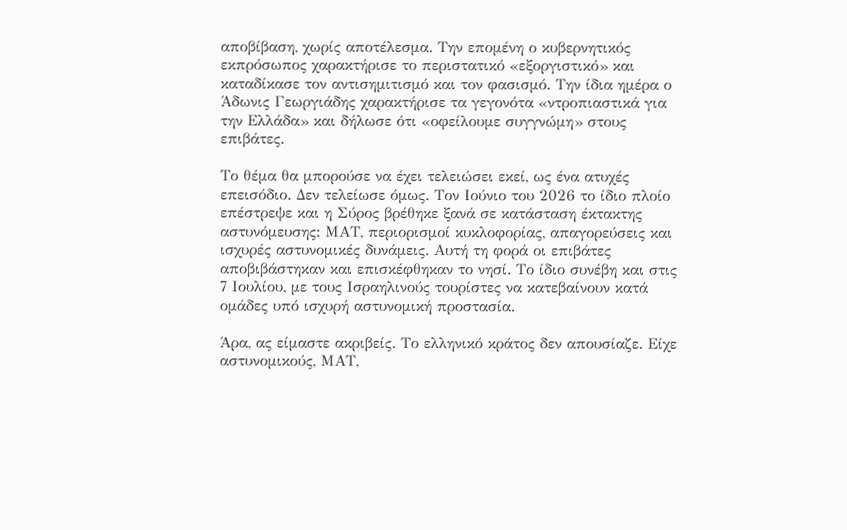αποβίβαση, χωρίς αποτέλεσμα. Την επομένη ο κυβερνητικός εκπρόσωπος χαρακτήρισε το περιστατικό «εξοργιστικό» και καταδίκασε τον αντισημιτισμό και τον φασισμό. Την ίδια ημέρα ο Άδωνις Γεωργιάδης χαρακτήρισε τα γεγονότα «ντροπιαστικά για την Ελλάδα» και δήλωσε ότι «οφείλουμε συγγνώμη» στους επιβάτες.

Το θέμα θα μπορούσε να έχει τελειώσει εκεί, ως ένα ατυχές επεισόδιο. Δεν τελείωσε όμως. Τον Ιούνιο του 2026 το ίδιο πλοίο επέστρεψε και η Σύρος βρέθηκε ξανά σε κατάσταση έκτακτης αστυνόμευσης: ΜΑΤ, περιορισμοί κυκλοφορίας, απαγορεύσεις και ισχυρές αστυνομικές δυνάμεις. Αυτή τη φορά οι επιβάτες αποβιβάστηκαν και επισκέφθηκαν το νησί. Το ίδιο συνέβη και στις 7 Ιουλίου, με τους Ισραηλινούς τουρίστες να κατεβαίνουν κατά ομάδες υπό ισχυρή αστυνομική προστασία.

Άρα, ας είμαστε ακριβείς. Το ελληνικό κράτος δεν απουσίαζε. Είχε αστυνομικούς, ΜΑΤ,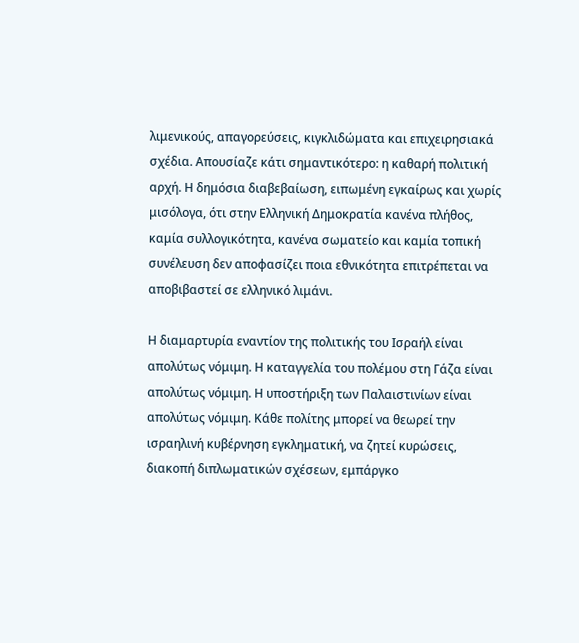λιμενικούς, απαγορεύσεις, κιγκλιδώματα και επιχειρησιακά σχέδια. Απουσίαζε κάτι σημαντικότερο: η καθαρή πολιτική αρχή. Η δημόσια διαβεβαίωση, ειπωμένη εγκαίρως και χωρίς μισόλογα, ότι στην Ελληνική Δημοκρατία κανένα πλήθος, καμία συλλογικότητα, κανένα σωματείο και καμία τοπική συνέλευση δεν αποφασίζει ποια εθνικότητα επιτρέπεται να αποβιβαστεί σε ελληνικό λιμάνι.

Η διαμαρτυρία εναντίον της πολιτικής του Ισραήλ είναι απολύτως νόμιμη. Η καταγγελία του πολέμου στη Γάζα είναι απολύτως νόμιμη. Η υποστήριξη των Παλαιστινίων είναι απολύτως νόμιμη. Κάθε πολίτης μπορεί να θεωρεί την ισραηλινή κυβέρνηση εγκληματική, να ζητεί κυρώσεις, διακοπή διπλωματικών σχέσεων, εμπάργκο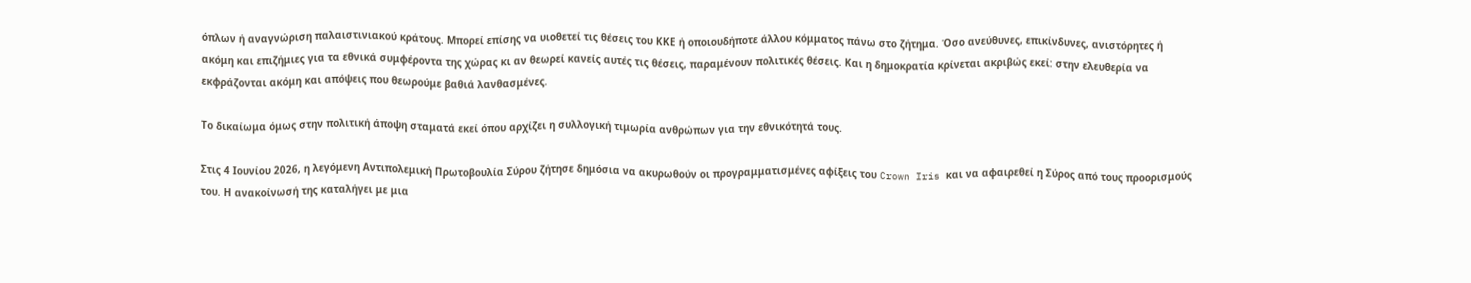όπλων ή αναγνώριση παλαιστινιακού κράτους. Μπορεί επίσης να υιοθετεί τις θέσεις του ΚΚΕ ή οποιουδήποτε άλλου κόμματος πάνω στο ζήτημα. Όσο ανεύθυνες, επικίνδυνες, ανιστόρητες ή ακόμη και επιζήμιες για τα εθνικά συμφέροντα της χώρας κι αν θεωρεί κανείς αυτές τις θέσεις, παραμένουν πολιτικές θέσεις. Και η δημοκρατία κρίνεται ακριβώς εκεί: στην ελευθερία να εκφράζονται ακόμη και απόψεις που θεωρούμε βαθιά λανθασμένες.

Το δικαίωμα όμως στην πολιτική άποψη σταματά εκεί όπου αρχίζει η συλλογική τιμωρία ανθρώπων για την εθνικότητά τους.

Στις 4 Ιουνίου 2026, η λεγόμενη Αντιπολεμική Πρωτοβουλία Σύρου ζήτησε δημόσια να ακυρωθούν οι προγραμματισμένες αφίξεις του Crown Iris και να αφαιρεθεί η Σύρος από τους προορισμούς του. Η ανακοίνωσή της καταλήγει με μια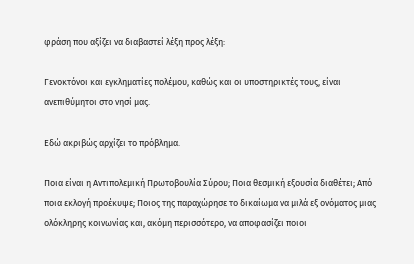φράση που αξίζει να διαβαστεί λέξη προς λέξη:

Γενοκτόνοι και εγκληματίες πολέμου, καθώς και οι υποστηρικτές τους, είναι ανεπιθύμητοι στο νησί μας.

Εδώ ακριβώς αρχίζει το πρόβλημα.

Ποια είναι η Αντιπολεμική Πρωτοβουλία Σύρου; Ποια θεσμική εξουσία διαθέτει; Από ποια εκλογή προέκυψε; Ποιος της παραχώρησε το δικαίωμα να μιλά εξ ονόματος μιας ολόκληρης κοινωνίας και, ακόμη περισσότερο, να αποφασίζει ποιοι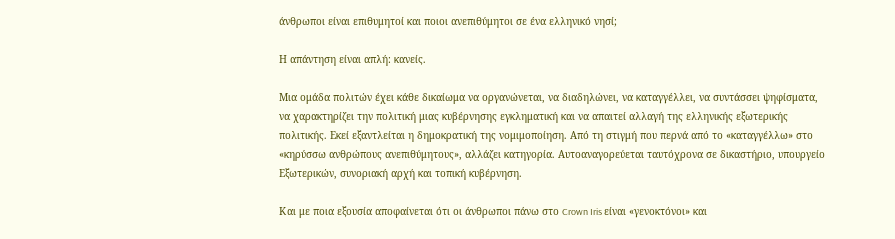άνθρωποι είναι επιθυμητοί και ποιοι ανεπιθύμητοι σε ένα ελληνικό νησί;

Η απάντηση είναι απλή: κανείς.

Μια ομάδα πολιτών έχει κάθε δικαίωμα να οργανώνεται, να διαδηλώνει, να καταγγέλλει, να συντάσσει ψηφίσματα, να χαρακτηρίζει την πολιτική μιας κυβέρνησης εγκληματική και να απαιτεί αλλαγή της ελληνικής εξωτερικής πολιτικής. Εκεί εξαντλείται η δημοκρατική της νομιμοποίηση. Από τη στιγμή που περνά από το «καταγγέλλω» στο «κηρύσσω ανθρώπους ανεπιθύμητους», αλλάζει κατηγορία. Αυτοαναγορεύεται ταυτόχρονα σε δικαστήριο, υπουργείο Εξωτερικών, συνοριακή αρχή και τοπική κυβέρνηση.

Και με ποια εξουσία αποφαίνεται ότι οι άνθρωποι πάνω στο Crown Iris είναι «γενοκτόνοι» και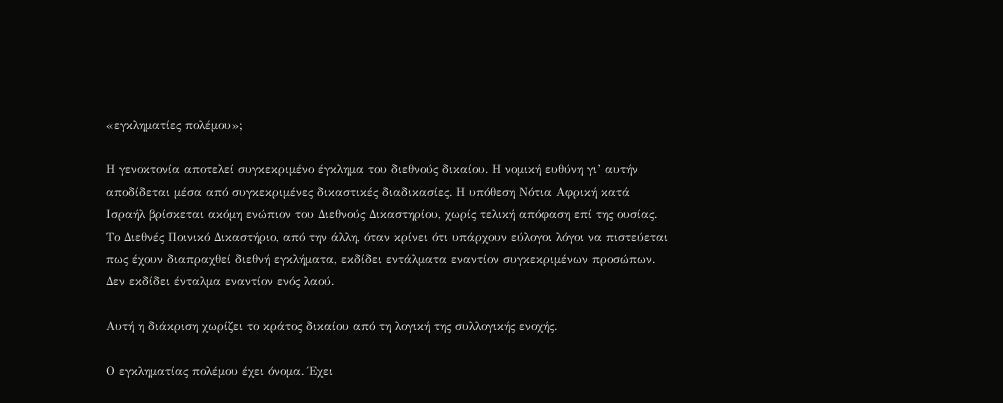«εγκληματίες πολέμου»;

Η γενοκτονία αποτελεί συγκεκριμένο έγκλημα του διεθνούς δικαίου. Η νομική ευθύνη γι’ αυτήν αποδίδεται μέσα από συγκεκριμένες δικαστικές διαδικασίες. Η υπόθεση Νότια Αφρική κατά Ισραήλ βρίσκεται ακόμη ενώπιον του Διεθνούς Δικαστηρίου, χωρίς τελική απόφαση επί της ουσίας. Το Διεθνές Ποινικό Δικαστήριο, από την άλλη, όταν κρίνει ότι υπάρχουν εύλογοι λόγοι να πιστεύεται πως έχουν διαπραχθεί διεθνή εγκλήματα, εκδίδει εντάλματα εναντίον συγκεκριμένων προσώπων. Δεν εκδίδει ένταλμα εναντίον ενός λαού.

Αυτή η διάκριση χωρίζει το κράτος δικαίου από τη λογική της συλλογικής ενοχής.

Ο εγκληματίας πολέμου έχει όνομα. Έχει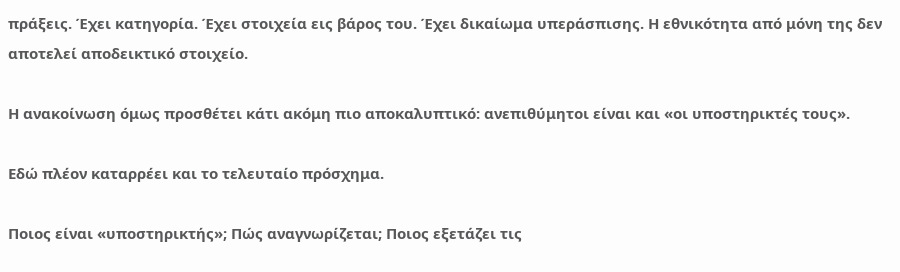πράξεις. Έχει κατηγορία. Έχει στοιχεία εις βάρος του. Έχει δικαίωμα υπεράσπισης. Η εθνικότητα από μόνη της δεν αποτελεί αποδεικτικό στοιχείο.

Η ανακοίνωση όμως προσθέτει κάτι ακόμη πιο αποκαλυπτικό: ανεπιθύμητοι είναι και «οι υποστηρικτές τους».

Εδώ πλέον καταρρέει και το τελευταίο πρόσχημα.

Ποιος είναι «υποστηρικτής»; Πώς αναγνωρίζεται; Ποιος εξετάζει τις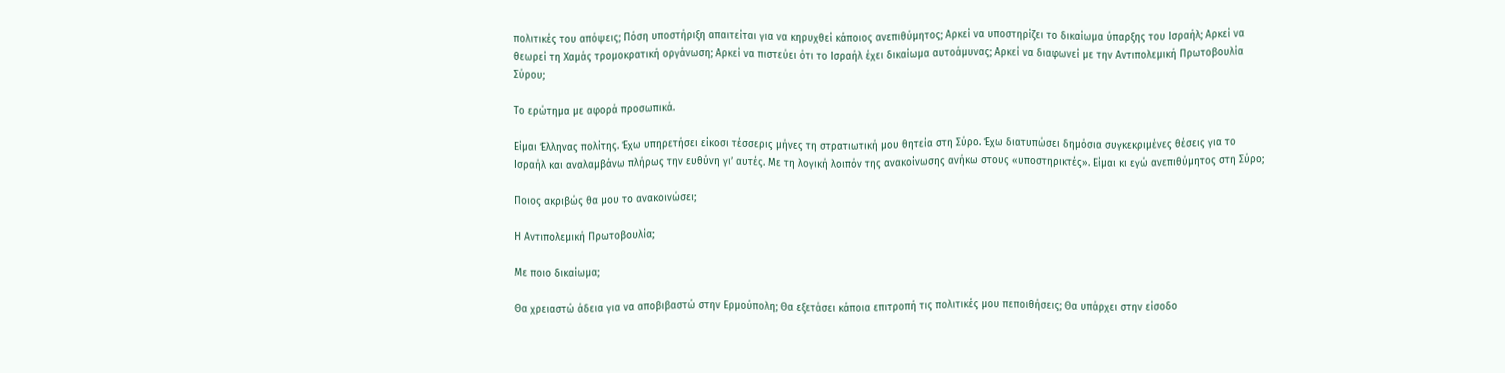πολιτικές του απόψεις; Πόση υποστήριξη απαιτείται για να κηρυχθεί κάποιος ανεπιθύμητος; Αρκεί να υποστηρίζει το δικαίωμα ύπαρξης του Ισραήλ; Αρκεί να θεωρεί τη Χαμάς τρομοκρατική οργάνωση; Αρκεί να πιστεύει ότι το Ισραήλ έχει δικαίωμα αυτοάμυνας; Αρκεί να διαφωνεί με την Αντιπολεμική Πρωτοβουλία Σύρου;

Το ερώτημα με αφορά προσωπικά.

Είμαι Έλληνας πολίτης. Έχω υπηρετήσει είκοσι τέσσερις μήνες τη στρατιωτική μου θητεία στη Σύρο. Έχω διατυπώσει δημόσια συγκεκριμένες θέσεις για το Ισραήλ και αναλαμβάνω πλήρως την ευθύνη γι’ αυτές. Με τη λογική λοιπόν της ανακοίνωσης ανήκω στους «υποστηρικτές». Είμαι κι εγώ ανεπιθύμητος στη Σύρο;

Ποιος ακριβώς θα μου το ανακοινώσει;

Η Αντιπολεμική Πρωτοβουλία;

Με ποιο δικαίωμα;

Θα χρειαστώ άδεια για να αποβιβαστώ στην Ερμούπολη; Θα εξετάσει κάποια επιτροπή τις πολιτικές μου πεποιθήσεις; Θα υπάρχει στην είσοδο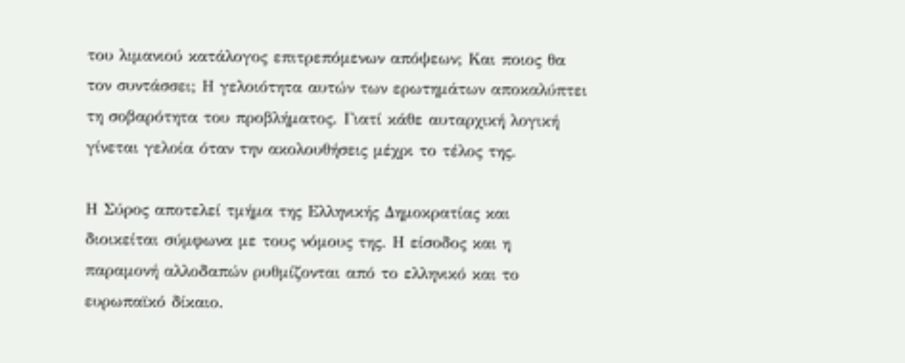του λιμανιού κατάλογος επιτρεπόμενων απόψεων; Και ποιος θα τον συντάσσει; Η γελοιότητα αυτών των ερωτημάτων αποκαλύπτει τη σοβαρότητα του προβλήματος. Γιατί κάθε αυταρχική λογική γίνεται γελοία όταν την ακολουθήσεις μέχρι το τέλος της.

Η Σύρος αποτελεί τμήμα της Ελληνικής Δημοκρατίας και διοικείται σύμφωνα με τους νόμους της. Η είσοδος και η παραμονή αλλοδαπών ρυθμίζονται από το ελληνικό και το ευρωπαϊκό δίκαιο.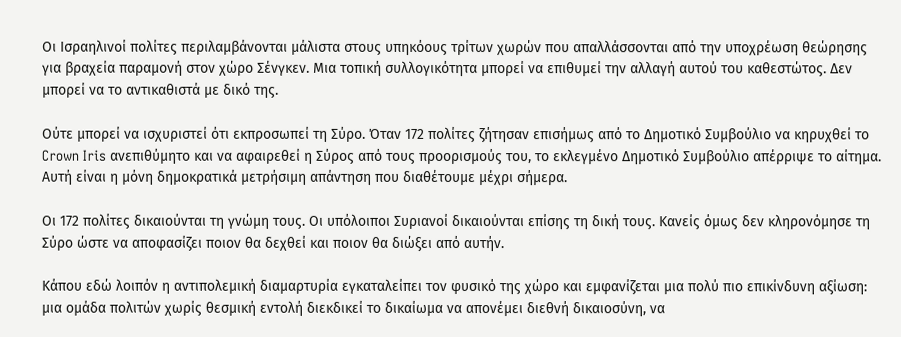Οι Ισραηλινοί πολίτες περιλαμβάνονται μάλιστα στους υπηκόους τρίτων χωρών που απαλλάσσονται από την υποχρέωση θεώρησης για βραχεία παραμονή στον χώρο Σένγκεν. Μια τοπική συλλογικότητα μπορεί να επιθυμεί την αλλαγή αυτού του καθεστώτος. Δεν μπορεί να το αντικαθιστά με δικό της.

Ούτε μπορεί να ισχυριστεί ότι εκπροσωπεί τη Σύρο. Όταν 172 πολίτες ζήτησαν επισήμως από το Δημοτικό Συμβούλιο να κηρυχθεί το Crown Iris ανεπιθύμητο και να αφαιρεθεί η Σύρος από τους προορισμούς του, το εκλεγμένο Δημοτικό Συμβούλιο απέρριψε το αίτημα. Αυτή είναι η μόνη δημοκρατικά μετρήσιμη απάντηση που διαθέτουμε μέχρι σήμερα.

Οι 172 πολίτες δικαιούνται τη γνώμη τους. Οι υπόλοιποι Συριανοί δικαιούνται επίσης τη δική τους. Κανείς όμως δεν κληρονόμησε τη Σύρο ώστε να αποφασίζει ποιον θα δεχθεί και ποιον θα διώξει από αυτήν.

Κάπου εδώ λοιπόν η αντιπολεμική διαμαρτυρία εγκαταλείπει τον φυσικό της χώρο και εμφανίζεται μια πολύ πιο επικίνδυνη αξίωση: μια ομάδα πολιτών χωρίς θεσμική εντολή διεκδικεί το δικαίωμα να απονέμει διεθνή δικαιοσύνη, να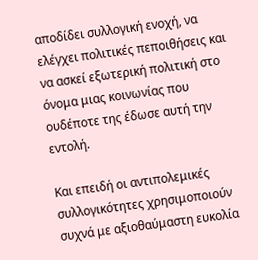αποδίδει συλλογική ενοχή, να ελέγχει πολιτικές πεποιθήσεις και να ασκεί εξωτερική πολιτική στο όνομα μιας κοινωνίας που ουδέποτε της έδωσε αυτή την εντολή.

Και επειδή οι αντιπολεμικές συλλογικότητες χρησιμοποιούν συχνά με αξιοθαύμαστη ευκολία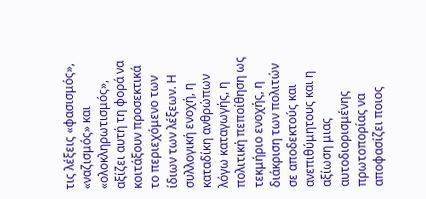τις λέξεις «φασισμός», «ναζισμός» και «ολοκληρωτισμός», αξίζει αυτή τη φορά να κοιτάξουν προσεκτικά το περιεχόμενο των ίδιων των λέξεων. Η συλλογική ενοχή, η καταδίκη ανθρώπων λόγω καταγωγής, η πολιτική πεποίθηση ως τεκμήριο ενοχής, η διάκριση των πολιτών σε αποδεκτούς και ανεπιθύμητους και η αξίωση μιας αυτοδιορισμένης πρωτοπορίας να αποφασίζει ποιος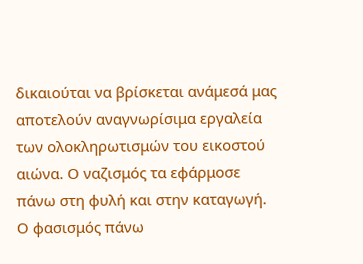δικαιούται να βρίσκεται ανάμεσά μας αποτελούν αναγνωρίσιμα εργαλεία των ολοκληρωτισμών του εικοστού αιώνα. Ο ναζισμός τα εφάρμοσε πάνω στη φυλή και στην καταγωγή. Ο φασισμός πάνω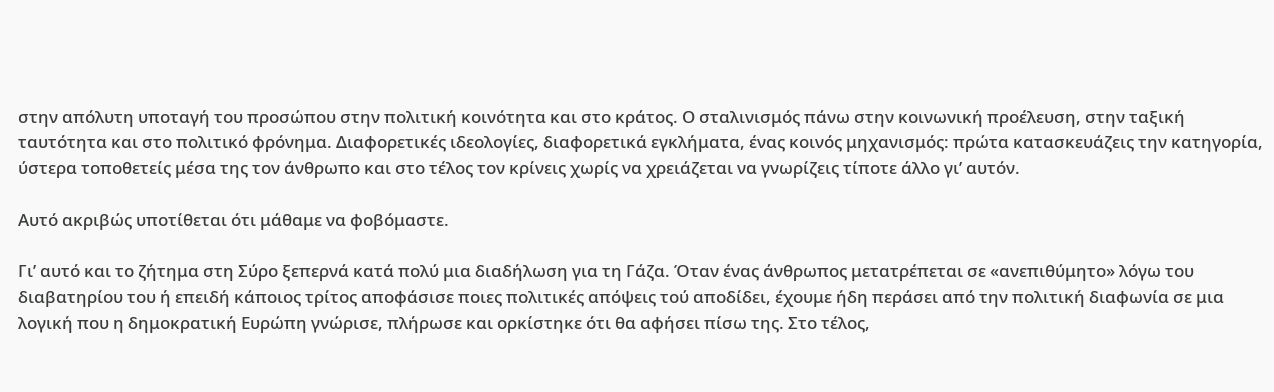στην απόλυτη υποταγή του προσώπου στην πολιτική κοινότητα και στο κράτος. Ο σταλινισμός πάνω στην κοινωνική προέλευση, στην ταξική ταυτότητα και στο πολιτικό φρόνημα. Διαφορετικές ιδεολογίες, διαφορετικά εγκλήματα, ένας κοινός μηχανισμός: πρώτα κατασκευάζεις την κατηγορία, ύστερα τοποθετείς μέσα της τον άνθρωπο και στο τέλος τον κρίνεις χωρίς να χρειάζεται να γνωρίζεις τίποτε άλλο γι’ αυτόν.

Αυτό ακριβώς υποτίθεται ότι μάθαμε να φοβόμαστε.

Γι’ αυτό και το ζήτημα στη Σύρο ξεπερνά κατά πολύ μια διαδήλωση για τη Γάζα. Όταν ένας άνθρωπος μετατρέπεται σε «ανεπιθύμητο» λόγω του διαβατηρίου του ή επειδή κάποιος τρίτος αποφάσισε ποιες πολιτικές απόψεις τού αποδίδει, έχουμε ήδη περάσει από την πολιτική διαφωνία σε μια λογική που η δημοκρατική Ευρώπη γνώρισε, πλήρωσε και ορκίστηκε ότι θα αφήσει πίσω της. Στο τέλος,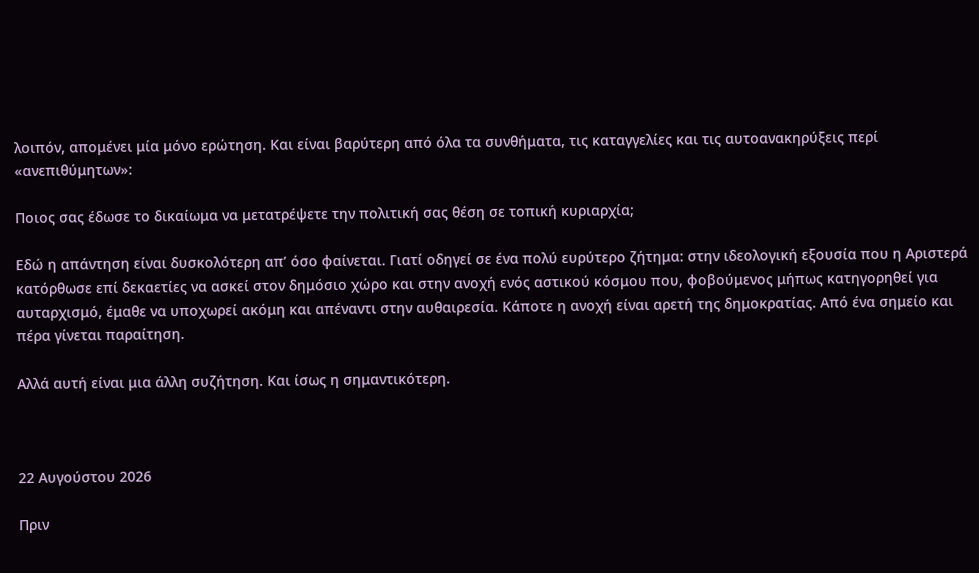λοιπόν, απομένει μία μόνο ερώτηση. Και είναι βαρύτερη από όλα τα συνθήματα, τις καταγγελίες και τις αυτοανακηρύξεις περί «ανεπιθύμητων»:

Ποιος σας έδωσε το δικαίωμα να μετατρέψετε την πολιτική σας θέση σε τοπική κυριαρχία;

Εδώ η απάντηση είναι δυσκολότερη απ’ όσο φαίνεται. Γιατί οδηγεί σε ένα πολύ ευρύτερο ζήτημα: στην ιδεολογική εξουσία που η Αριστερά κατόρθωσε επί δεκαετίες να ασκεί στον δημόσιο χώρο και στην ανοχή ενός αστικού κόσμου που, φοβούμενος μήπως κατηγορηθεί για αυταρχισμό, έμαθε να υποχωρεί ακόμη και απέναντι στην αυθαιρεσία. Κάποτε η ανοχή είναι αρετή της δημοκρατίας. Από ένα σημείο και πέρα γίνεται παραίτηση.

Αλλά αυτή είναι μια άλλη συζήτηση. Και ίσως η σημαντικότερη.



22 Αυγούστου 2026

Πριν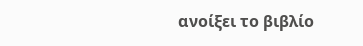ανοίξει το βιβλίο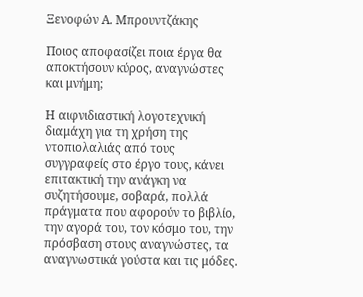Ξενοφών Α. Μπρουντζάκης

Ποιος αποφασίζει ποια έργα θα αποκτήσουν κύρος, αναγνώστες και μνήμη;

Η αιφνιδιαστική λογοτεχνική διαμάχη για τη χρήση της ντοπιολαλιάς από τους συγγραφείς στο έργο τους, κάνει επιτακτική την ανάγκη να συζητήσουμε, σοβαρά, πολλά πράγματα που αφορούν το βιβλίο, την αγορά του, τον κόσμο του, την πρόσβαση στους αναγνώστες, τα αναγνωστικά γούστα και τις μόδες.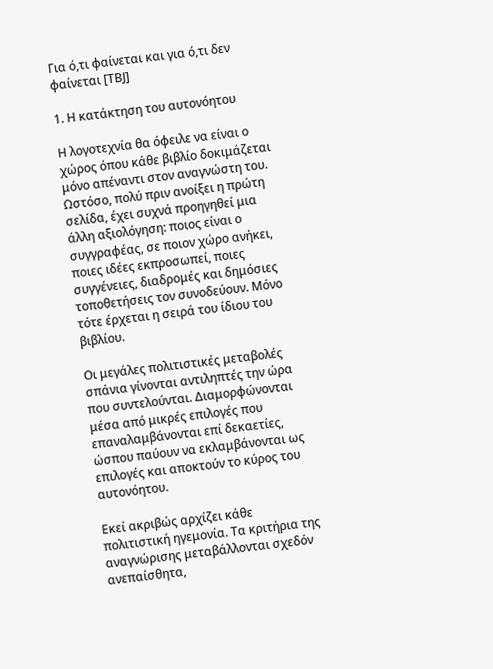Για ό,τι φαίνεται και για ό,τι δεν φαίνεται [ΤΒJ]

1. Η κατάκτηση του αυτονόητου

Η λογοτεχνία θα όφειλε να είναι ο χώρος όπου κάθε βιβλίο δοκιμάζεται μόνο απέναντι στον αναγνώστη του. Ωστόσο, πολύ πριν ανοίξει η πρώτη σελίδα, έχει συχνά προηγηθεί μια άλλη αξιολόγηση: ποιος είναι ο συγγραφέας, σε ποιον χώρο ανήκει, ποιες ιδέες εκπροσωπεί, ποιες συγγένειες, διαδρομές και δημόσιες τοποθετήσεις τον συνοδεύουν. Μόνο τότε έρχεται η σειρά του ίδιου του βιβλίου.

Οι μεγάλες πολιτιστικές μεταβολές σπάνια γίνονται αντιληπτές την ώρα που συντελούνται. Διαμορφώνονται μέσα από μικρές επιλογές που επαναλαμβάνονται επί δεκαετίες, ώσπου παύουν να εκλαμβάνονται ως επιλογές και αποκτούν το κύρος του αυτονόητου.

Εκεί ακριβώς αρχίζει κάθε πολιτιστική ηγεμονία. Τα κριτήρια της αναγνώρισης μεταβάλλονται σχεδόν ανεπαίσθητα,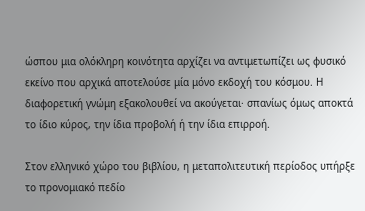ώσπου μια ολόκληρη κοινότητα αρχίζει να αντιμετωπίζει ως φυσικό εκείνο που αρχικά αποτελούσε μία μόνο εκδοχή του κόσμου. Η διαφορετική γνώμη εξακολουθεί να ακούγεται· σπανίως όμως αποκτά το ίδιο κύρος, την ίδια προβολή ή την ίδια επιρροή.

Στον ελληνικό χώρο του βιβλίου, η μεταπολιτευτική περίοδος υπήρξε το προνομιακό πεδίο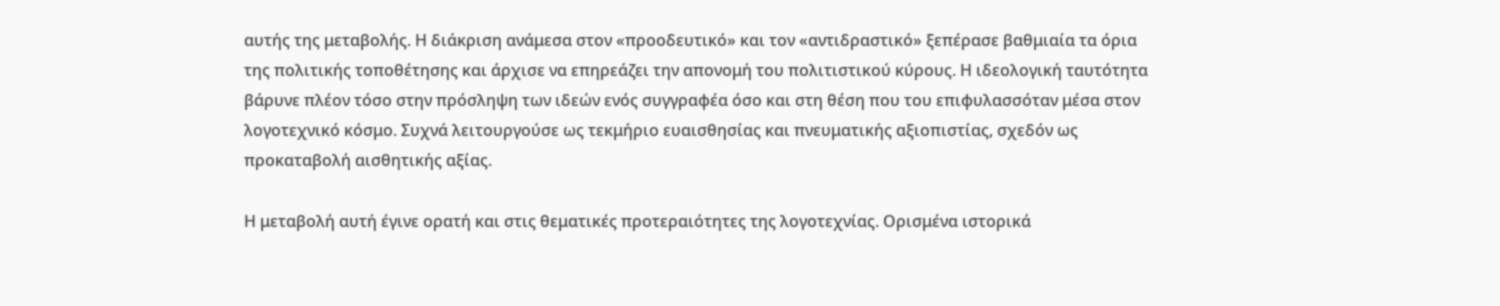αυτής της μεταβολής. Η διάκριση ανάμεσα στον «προοδευτικό» και τον «αντιδραστικό» ξεπέρασε βαθμιαία τα όρια της πολιτικής τοποθέτησης και άρχισε να επηρεάζει την απονομή του πολιτιστικού κύρους. Η ιδεολογική ταυτότητα βάρυνε πλέον τόσο στην πρόσληψη των ιδεών ενός συγγραφέα όσο και στη θέση που του επιφυλασσόταν μέσα στον λογοτεχνικό κόσμο. Συχνά λειτουργούσε ως τεκμήριο ευαισθησίας και πνευματικής αξιοπιστίας, σχεδόν ως προκαταβολή αισθητικής αξίας.

Η μεταβολή αυτή έγινε ορατή και στις θεματικές προτεραιότητες της λογοτεχνίας. Ορισμένα ιστορικά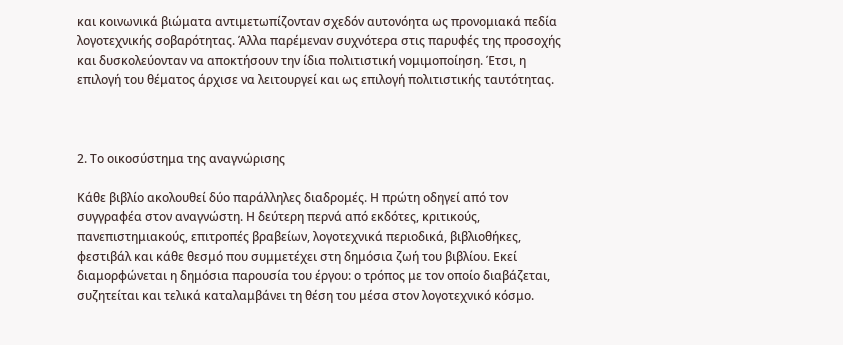και κοινωνικά βιώματα αντιμετωπίζονταν σχεδόν αυτονόητα ως προνομιακά πεδία λογοτεχνικής σοβαρότητας. Άλλα παρέμεναν συχνότερα στις παρυφές της προσοχής και δυσκολεύονταν να αποκτήσουν την ίδια πολιτιστική νομιμοποίηση. Έτσι, η επιλογή του θέματος άρχισε να λειτουργεί και ως επιλογή πολιτιστικής ταυτότητας.



2. Το οικοσύστημα της αναγνώρισης

Κάθε βιβλίο ακολουθεί δύο παράλληλες διαδρομές. Η πρώτη οδηγεί από τον συγγραφέα στον αναγνώστη. Η δεύτερη περνά από εκδότες, κριτικούς, πανεπιστημιακούς, επιτροπές βραβείων, λογοτεχνικά περιοδικά, βιβλιοθήκες, φεστιβάλ και κάθε θεσμό που συμμετέχει στη δημόσια ζωή του βιβλίου. Εκεί διαμορφώνεται η δημόσια παρουσία του έργου: ο τρόπος με τον οποίο διαβάζεται, συζητείται και τελικά καταλαμβάνει τη θέση του μέσα στον λογοτεχνικό κόσμο.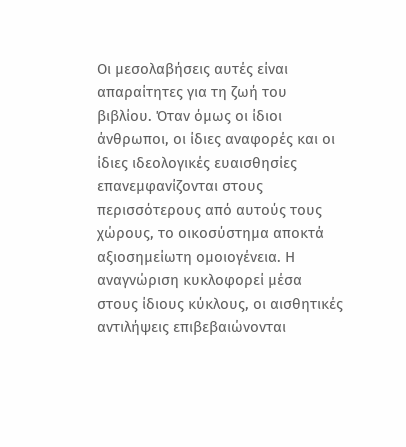Οι μεσολαβήσεις αυτές είναι απαραίτητες για τη ζωή του βιβλίου. Όταν όμως οι ίδιοι άνθρωποι, οι ίδιες αναφορές και οι ίδιες ιδεολογικές ευαισθησίες επανεμφανίζονται στους περισσότερους από αυτούς τους χώρους, το οικοσύστημα αποκτά αξιοσημείωτη ομοιογένεια. Η αναγνώριση κυκλοφορεί μέσα στους ίδιους κύκλους, οι αισθητικές αντιλήψεις επιβεβαιώνονται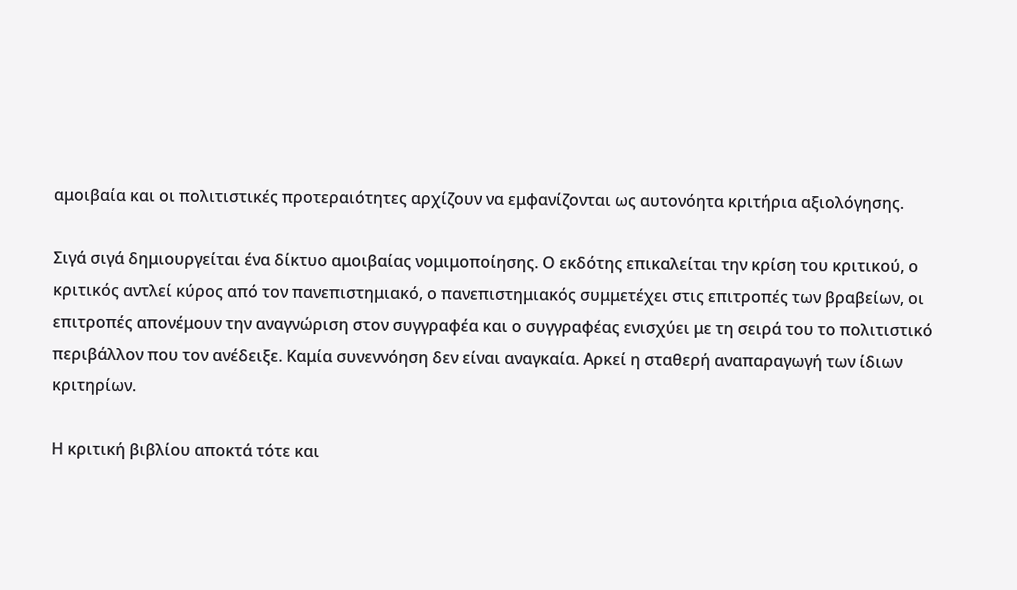αμοιβαία και οι πολιτιστικές προτεραιότητες αρχίζουν να εμφανίζονται ως αυτονόητα κριτήρια αξιολόγησης.

Σιγά σιγά δημιουργείται ένα δίκτυο αμοιβαίας νομιμοποίησης. Ο εκδότης επικαλείται την κρίση του κριτικού, ο κριτικός αντλεί κύρος από τον πανεπιστημιακό, ο πανεπιστημιακός συμμετέχει στις επιτροπές των βραβείων, οι επιτροπές απονέμουν την αναγνώριση στον συγγραφέα και ο συγγραφέας ενισχύει με τη σειρά του το πολιτιστικό περιβάλλον που τον ανέδειξε. Καμία συνεννόηση δεν είναι αναγκαία. Αρκεί η σταθερή αναπαραγωγή των ίδιων κριτηρίων.

Η κριτική βιβλίου αποκτά τότε και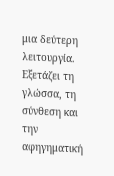μια δεύτερη λειτουργία. Εξετάζει τη γλώσσα, τη σύνθεση και την αφηγηματική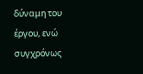δύναμη του έργου, ενώ συγχρόνως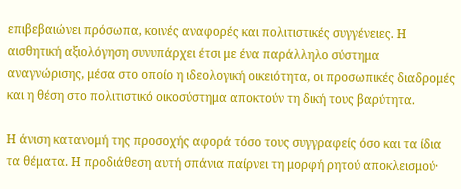επιβεβαιώνει πρόσωπα, κοινές αναφορές και πολιτιστικές συγγένειες. Η αισθητική αξιολόγηση συνυπάρχει έτσι με ένα παράλληλο σύστημα αναγνώρισης, μέσα στο οποίο η ιδεολογική οικειότητα, οι προσωπικές διαδρομές και η θέση στο πολιτιστικό οικοσύστημα αποκτούν τη δική τους βαρύτητα.

Η άνιση κατανομή της προσοχής αφορά τόσο τους συγγραφείς όσο και τα ίδια τα θέματα. Η προδιάθεση αυτή σπάνια παίρνει τη μορφή ρητού αποκλεισμού·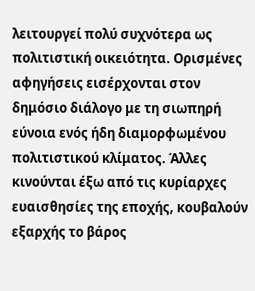λειτουργεί πολύ συχνότερα ως πολιτιστική οικειότητα. Ορισμένες αφηγήσεις εισέρχονται στον δημόσιο διάλογο με τη σιωπηρή εύνοια ενός ήδη διαμορφωμένου πολιτιστικού κλίματος. Άλλες κινούνται έξω από τις κυρίαρχες ευαισθησίες της εποχής, κουβαλούν εξαρχής το βάρος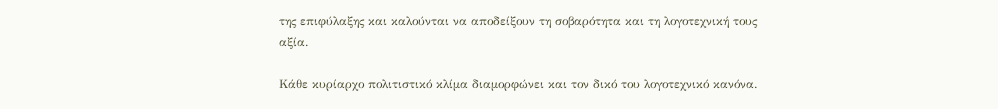της επιφύλαξης και καλούνται να αποδείξουν τη σοβαρότητα και τη λογοτεχνική τους αξία.

Κάθε κυρίαρχο πολιτιστικό κλίμα διαμορφώνει και τον δικό του λογοτεχνικό κανόνα.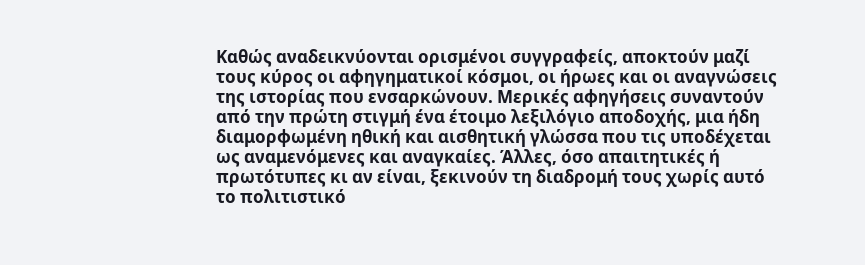Καθώς αναδεικνύονται ορισμένοι συγγραφείς, αποκτούν μαζί τους κύρος οι αφηγηματικοί κόσμοι, οι ήρωες και οι αναγνώσεις της ιστορίας που ενσαρκώνουν. Μερικές αφηγήσεις συναντούν από την πρώτη στιγμή ένα έτοιμο λεξιλόγιο αποδοχής, μια ήδη διαμορφωμένη ηθική και αισθητική γλώσσα που τις υποδέχεται ως αναμενόμενες και αναγκαίες. Άλλες, όσο απαιτητικές ή πρωτότυπες κι αν είναι, ξεκινούν τη διαδρομή τους χωρίς αυτό το πολιτιστικό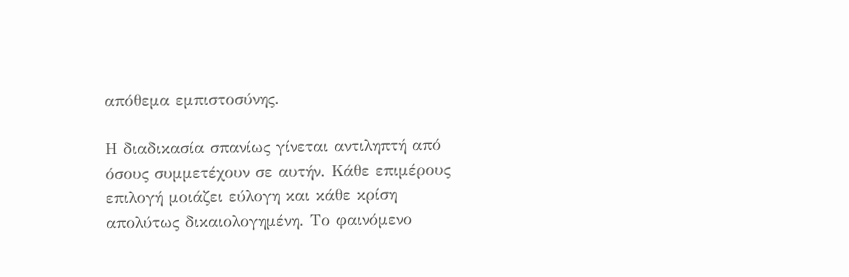απόθεμα εμπιστοσύνης.

Η διαδικασία σπανίως γίνεται αντιληπτή από όσους συμμετέχουν σε αυτήν. Κάθε επιμέρους επιλογή μοιάζει εύλογη και κάθε κρίση απολύτως δικαιολογημένη. Το φαινόμενο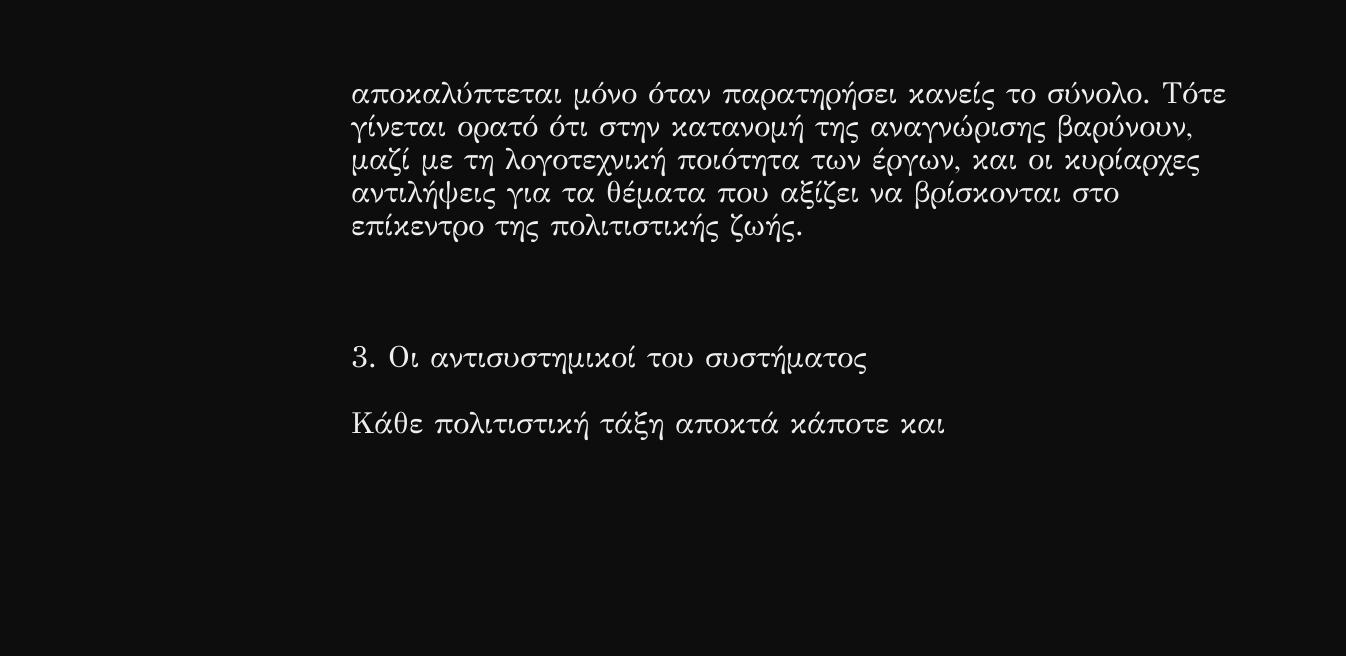αποκαλύπτεται μόνο όταν παρατηρήσει κανείς το σύνολο. Τότε γίνεται ορατό ότι στην κατανομή της αναγνώρισης βαρύνουν, μαζί με τη λογοτεχνική ποιότητα των έργων, και οι κυρίαρχες αντιλήψεις για τα θέματα που αξίζει να βρίσκονται στο επίκεντρο της πολιτιστικής ζωής.



3. Οι αντισυστημικοί του συστήματος

Κάθε πολιτιστική τάξη αποκτά κάποτε και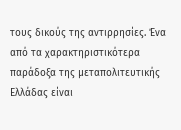τους δικούς της αντιρρησίες. Ένα από τα χαρακτηριστικότερα παράδοξα της μεταπολιτευτικής Ελλάδας είναι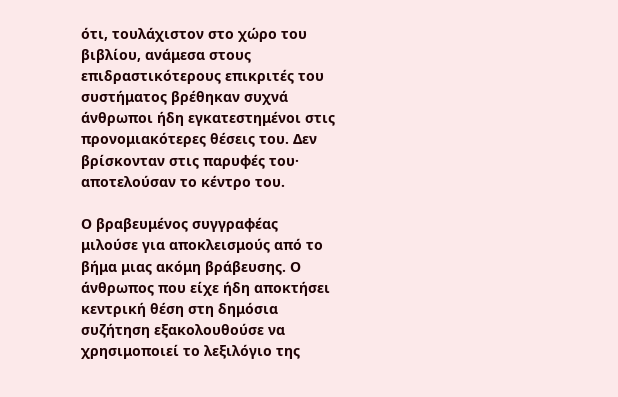ότι, τουλάχιστον στο χώρο του βιβλίου, ανάμεσα στους επιδραστικότερους επικριτές του συστήματος βρέθηκαν συχνά άνθρωποι ήδη εγκατεστημένοι στις προνομιακότερες θέσεις του. Δεν βρίσκονταν στις παρυφές του· αποτελούσαν το κέντρο του.

Ο βραβευμένος συγγραφέας μιλούσε για αποκλεισμούς από το βήμα μιας ακόμη βράβευσης. Ο άνθρωπος που είχε ήδη αποκτήσει κεντρική θέση στη δημόσια συζήτηση εξακολουθούσε να χρησιμοποιεί το λεξιλόγιο της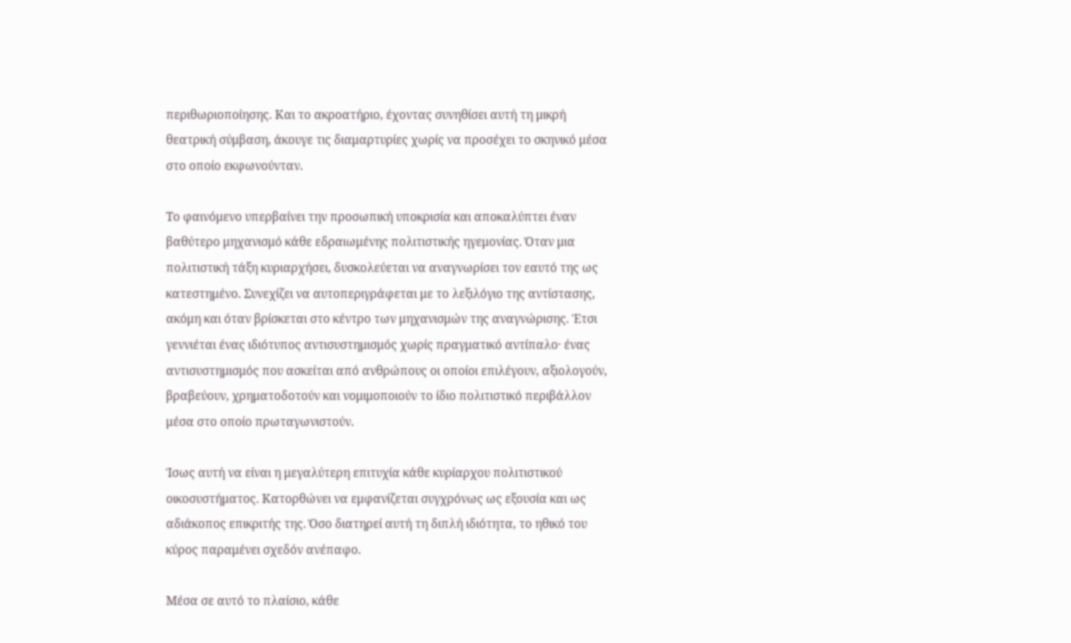περιθωριοποίησης. Και το ακροατήριο, έχοντας συνηθίσει αυτή τη μικρή θεατρική σύμβαση, άκουγε τις διαμαρτυρίες χωρίς να προσέχει το σκηνικό μέσα στο οποίο εκφωνούνταν.

Το φαινόμενο υπερβαίνει την προσωπική υποκρισία και αποκαλύπτει έναν βαθύτερο μηχανισμό κάθε εδραιωμένης πολιτιστικής ηγεμονίας. Όταν μια πολιτιστική τάξη κυριαρχήσει, δυσκολεύεται να αναγνωρίσει τον εαυτό της ως κατεστημένο. Συνεχίζει να αυτοπεριγράφεται με το λεξιλόγιο της αντίστασης, ακόμη και όταν βρίσκεται στο κέντρο των μηχανισμών της αναγνώρισης. Έτσι γεννιέται ένας ιδιότυπος αντισυστημισμός χωρίς πραγματικό αντίπαλο· ένας αντισυστημισμός που ασκείται από ανθρώπους οι οποίοι επιλέγουν, αξιολογούν, βραβεύουν, χρηματοδοτούν και νομιμοποιούν το ίδιο πολιτιστικό περιβάλλον μέσα στο οποίο πρωταγωνιστούν.

Ίσως αυτή να είναι η μεγαλύτερη επιτυχία κάθε κυρίαρχου πολιτιστικού οικοσυστήματος. Κατορθώνει να εμφανίζεται συγχρόνως ως εξουσία και ως αδιάκοπος επικριτής της. Όσο διατηρεί αυτή τη διπλή ιδιότητα, το ηθικό του κύρος παραμένει σχεδόν ανέπαφο.

Μέσα σε αυτό το πλαίσιο, κάθε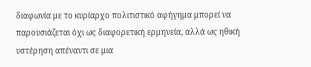διαφωνία με το κυρίαρχο πολιτιστικό αφήγημα μπορεί να παρουσιάζεται όχι ως διαφορετική ερμηνεία, αλλά ως ηθική υστέρηση απέναντι σε μια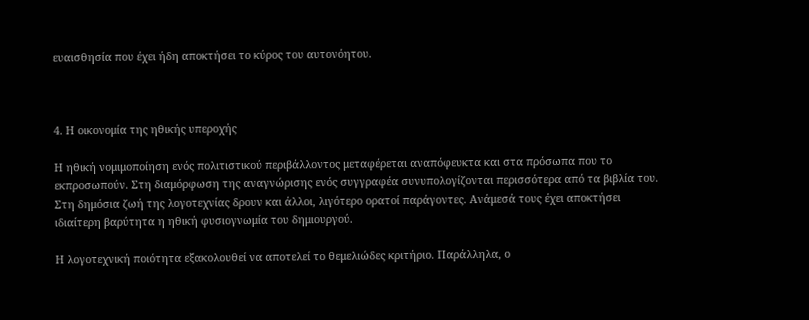ευαισθησία που έχει ήδη αποκτήσει το κύρος του αυτονόητου.



4. Η οικονομία της ηθικής υπεροχής

Η ηθική νομιμοποίηση ενός πολιτιστικού περιβάλλοντος μεταφέρεται αναπόφευκτα και στα πρόσωπα που το εκπροσωπούν. Στη διαμόρφωση της αναγνώρισης ενός συγγραφέα συνυπολογίζονται περισσότερα από τα βιβλία του. Στη δημόσια ζωή της λογοτεχνίας δρουν και άλλοι, λιγότερο ορατοί παράγοντες. Ανάμεσά τους έχει αποκτήσει ιδιαίτερη βαρύτητα η ηθική φυσιογνωμία του δημιουργού.

Η λογοτεχνική ποιότητα εξακολουθεί να αποτελεί το θεμελιώδες κριτήριο. Παράλληλα, ο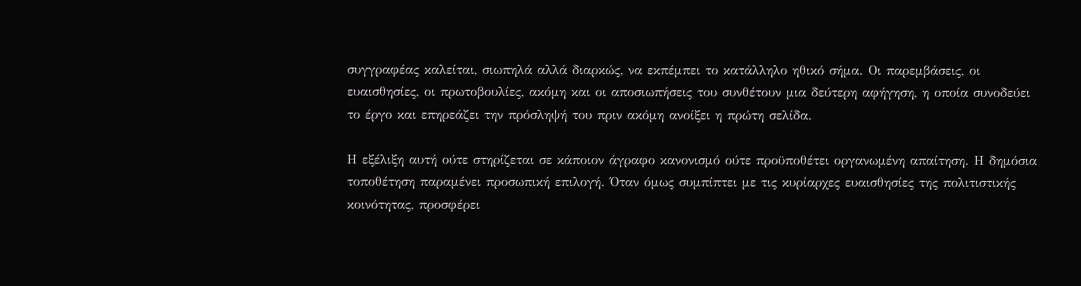συγγραφέας καλείται, σιωπηλά αλλά διαρκώς, να εκπέμπει το κατάλληλο ηθικό σήμα. Οι παρεμβάσεις, οι ευαισθησίες, οι πρωτοβουλίες, ακόμη και οι αποσιωπήσεις του συνθέτουν μια δεύτερη αφήγηση, η οποία συνοδεύει το έργο και επηρεάζει την πρόσληψή του πριν ακόμη ανοίξει η πρώτη σελίδα.

Η εξέλιξη αυτή ούτε στηρίζεται σε κάποιον άγραφο κανονισμό ούτε προϋποθέτει οργανωμένη απαίτηση. Η δημόσια τοποθέτηση παραμένει προσωπική επιλογή. Όταν όμως συμπίπτει με τις κυρίαρχες ευαισθησίες της πολιτιστικής κοινότητας, προσφέρει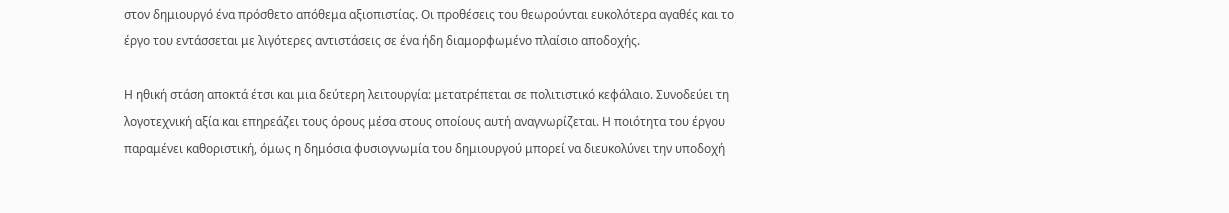στον δημιουργό ένα πρόσθετο απόθεμα αξιοπιστίας. Οι προθέσεις του θεωρούνται ευκολότερα αγαθές και το έργο του εντάσσεται με λιγότερες αντιστάσεις σε ένα ήδη διαμορφωμένο πλαίσιο αποδοχής.

Η ηθική στάση αποκτά έτσι και μια δεύτερη λειτουργία: μετατρέπεται σε πολιτιστικό κεφάλαιο. Συνοδεύει τη λογοτεχνική αξία και επηρεάζει τους όρους μέσα στους οποίους αυτή αναγνωρίζεται. Η ποιότητα του έργου παραμένει καθοριστική, όμως η δημόσια φυσιογνωμία του δημιουργού μπορεί να διευκολύνει την υποδοχή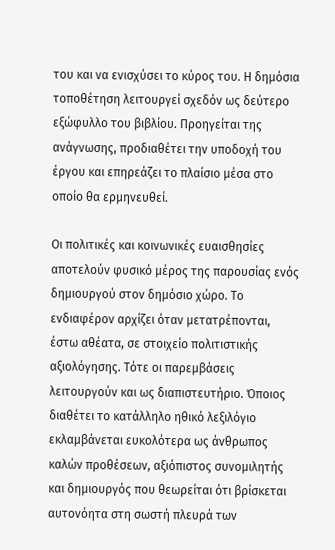του και να ενισχύσει το κύρος του. Η δημόσια τοποθέτηση λειτουργεί σχεδόν ως δεύτερο εξώφυλλο του βιβλίου. Προηγείται της ανάγνωσης, προδιαθέτει την υποδοχή του έργου και επηρεάζει το πλαίσιο μέσα στο οποίο θα ερμηνευθεί.

Οι πολιτικές και κοινωνικές ευαισθησίες αποτελούν φυσικό μέρος της παρουσίας ενός δημιουργού στον δημόσιο χώρο. Το ενδιαφέρον αρχίζει όταν μετατρέπονται, έστω αθέατα, σε στοιχείο πολιτιστικής αξιολόγησης. Τότε οι παρεμβάσεις λειτουργούν και ως διαπιστευτήριο. Όποιος διαθέτει το κατάλληλο ηθικό λεξιλόγιο εκλαμβάνεται ευκολότερα ως άνθρωπος καλών προθέσεων, αξιόπιστος συνομιλητής και δημιουργός που θεωρείται ότι βρίσκεται αυτονόητα στη σωστή πλευρά των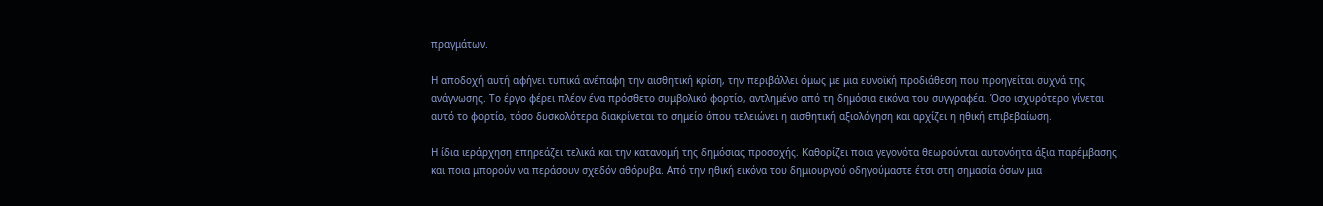πραγμάτων.

Η αποδοχή αυτή αφήνει τυπικά ανέπαφη την αισθητική κρίση, την περιβάλλει όμως με μια ευνοϊκή προδιάθεση που προηγείται συχνά της ανάγνωσης. Το έργο φέρει πλέον ένα πρόσθετο συμβολικό φορτίο, αντλημένο από τη δημόσια εικόνα του συγγραφέα. Όσο ισχυρότερο γίνεται αυτό το φορτίο, τόσο δυσκολότερα διακρίνεται το σημείο όπου τελειώνει η αισθητική αξιολόγηση και αρχίζει η ηθική επιβεβαίωση.

Η ίδια ιεράρχηση επηρεάζει τελικά και την κατανομή της δημόσιας προσοχής. Καθορίζει ποια γεγονότα θεωρούνται αυτονόητα άξια παρέμβασης και ποια μπορούν να περάσουν σχεδόν αθόρυβα. Από την ηθική εικόνα του δημιουργού οδηγούμαστε έτσι στη σημασία όσων μια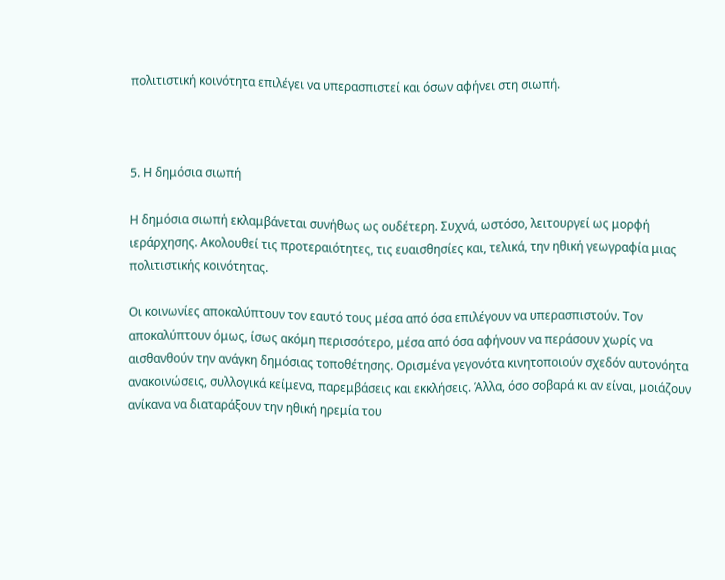πολιτιστική κοινότητα επιλέγει να υπερασπιστεί και όσων αφήνει στη σιωπή.



5. Η δημόσια σιωπή

Η δημόσια σιωπή εκλαμβάνεται συνήθως ως ουδέτερη. Συχνά, ωστόσο, λειτουργεί ως μορφή ιεράρχησης. Ακολουθεί τις προτεραιότητες, τις ευαισθησίες και, τελικά, την ηθική γεωγραφία μιας πολιτιστικής κοινότητας.

Οι κοινωνίες αποκαλύπτουν τον εαυτό τους μέσα από όσα επιλέγουν να υπερασπιστούν. Τον αποκαλύπτουν όμως, ίσως ακόμη περισσότερο, μέσα από όσα αφήνουν να περάσουν χωρίς να αισθανθούν την ανάγκη δημόσιας τοποθέτησης. Ορισμένα γεγονότα κινητοποιούν σχεδόν αυτονόητα ανακοινώσεις, συλλογικά κείμενα, παρεμβάσεις και εκκλήσεις. Άλλα, όσο σοβαρά κι αν είναι, μοιάζουν ανίκανα να διαταράξουν την ηθική ηρεμία του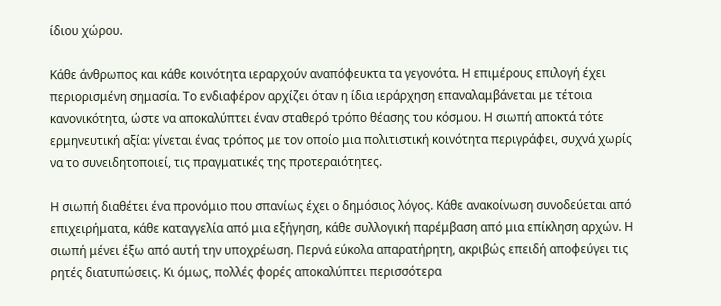ίδιου χώρου.

Κάθε άνθρωπος και κάθε κοινότητα ιεραρχούν αναπόφευκτα τα γεγονότα. Η επιμέρους επιλογή έχει περιορισμένη σημασία. Το ενδιαφέρον αρχίζει όταν η ίδια ιεράρχηση επαναλαμβάνεται με τέτοια κανονικότητα, ώστε να αποκαλύπτει έναν σταθερό τρόπο θέασης του κόσμου. Η σιωπή αποκτά τότε ερμηνευτική αξία: γίνεται ένας τρόπος με τον οποίο μια πολιτιστική κοινότητα περιγράφει, συχνά χωρίς να το συνειδητοποιεί, τις πραγματικές της προτεραιότητες.

Η σιωπή διαθέτει ένα προνόμιο που σπανίως έχει ο δημόσιος λόγος. Κάθε ανακοίνωση συνοδεύεται από επιχειρήματα, κάθε καταγγελία από μια εξήγηση, κάθε συλλογική παρέμβαση από μια επίκληση αρχών. Η σιωπή μένει έξω από αυτή την υποχρέωση. Περνά εύκολα απαρατήρητη, ακριβώς επειδή αποφεύγει τις ρητές διατυπώσεις. Κι όμως, πολλές φορές αποκαλύπτει περισσότερα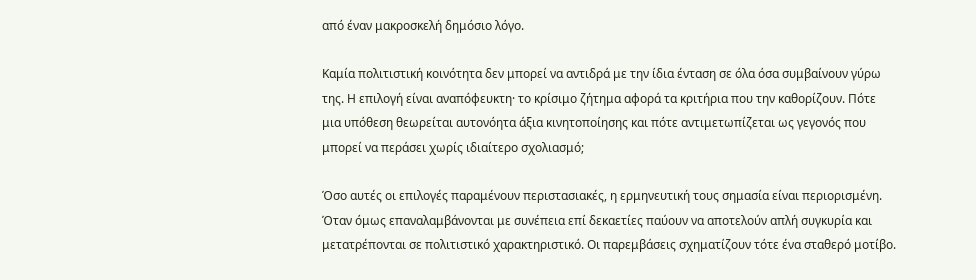από έναν μακροσκελή δημόσιο λόγο.

Καμία πολιτιστική κοινότητα δεν μπορεί να αντιδρά με την ίδια ένταση σε όλα όσα συμβαίνουν γύρω της. Η επιλογή είναι αναπόφευκτη· το κρίσιμο ζήτημα αφορά τα κριτήρια που την καθορίζουν. Πότε μια υπόθεση θεωρείται αυτονόητα άξια κινητοποίησης και πότε αντιμετωπίζεται ως γεγονός που μπορεί να περάσει χωρίς ιδιαίτερο σχολιασμό;

Όσο αυτές οι επιλογές παραμένουν περιστασιακές, η ερμηνευτική τους σημασία είναι περιορισμένη. Όταν όμως επαναλαμβάνονται με συνέπεια επί δεκαετίες παύουν να αποτελούν απλή συγκυρία και μετατρέπονται σε πολιτιστικό χαρακτηριστικό. Οι παρεμβάσεις σχηματίζουν τότε ένα σταθερό μοτίβο.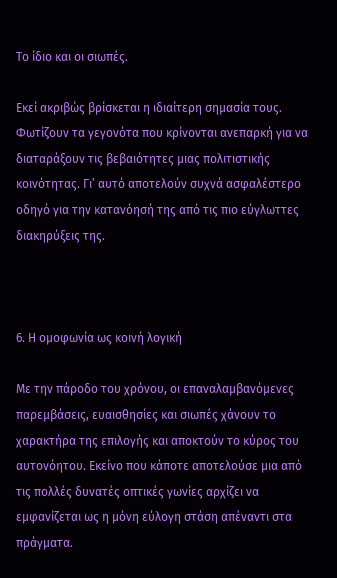Το ίδιο και οι σιωπές.

Εκεί ακριβώς βρίσκεται η ιδιαίτερη σημασία τους. Φωτίζουν τα γεγονότα που κρίνονται ανεπαρκή για να διαταράξουν τις βεβαιότητες μιας πολιτιστικής κοινότητας. Γι’ αυτό αποτελούν συχνά ασφαλέστερο οδηγό για την κατανόησή της από τις πιο εύγλωττες διακηρύξεις της.



6. Η ομοφωνία ως κοινή λογική

Με την πάροδο του χρόνου, οι επαναλαμβανόμενες παρεμβάσεις, ευαισθησίες και σιωπές χάνουν το χαρακτήρα της επιλογής και αποκτούν το κύρος του αυτονόητου. Εκείνο που κάποτε αποτελούσε μια από τις πολλές δυνατές οπτικές γωνίες αρχίζει να εμφανίζεται ως η μόνη εύλογη στάση απέναντι στα πράγματα.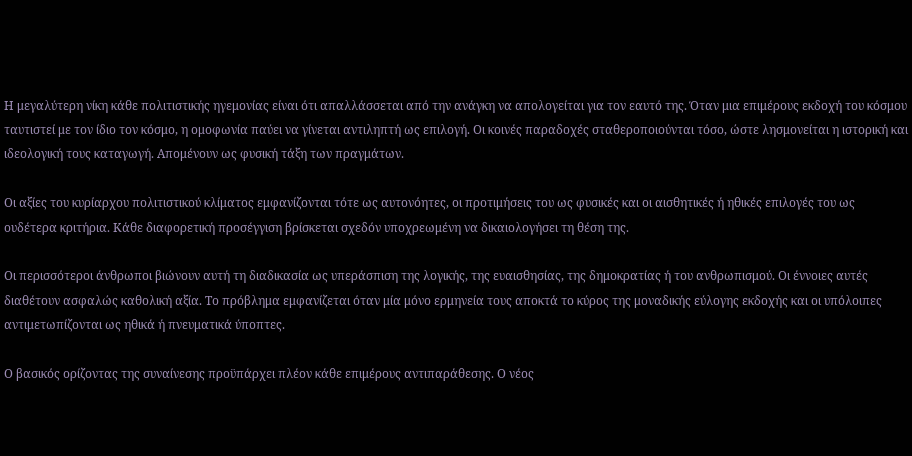Η μεγαλύτερη νίκη κάθε πολιτιστικής ηγεμονίας είναι ότι απαλλάσσεται από την ανάγκη να απολογείται για τον εαυτό της. Όταν μια επιμέρους εκδοχή του κόσμου ταυτιστεί με τον ίδιο τον κόσμο, η ομοφωνία παύει να γίνεται αντιληπτή ως επιλογή. Οι κοινές παραδοχές σταθεροποιούνται τόσο, ώστε λησμονείται η ιστορική και ιδεολογική τους καταγωγή. Απομένουν ως φυσική τάξη των πραγμάτων.

Οι αξίες του κυρίαρχου πολιτιστικού κλίματος εμφανίζονται τότε ως αυτονόητες, οι προτιμήσεις του ως φυσικές και οι αισθητικές ή ηθικές επιλογές του ως ουδέτερα κριτήρια. Κάθε διαφορετική προσέγγιση βρίσκεται σχεδόν υποχρεωμένη να δικαιολογήσει τη θέση της.

Οι περισσότεροι άνθρωποι βιώνουν αυτή τη διαδικασία ως υπεράσπιση της λογικής, της ευαισθησίας, της δημοκρατίας ή του ανθρωπισμού. Οι έννοιες αυτές διαθέτουν ασφαλώς καθολική αξία. Το πρόβλημα εμφανίζεται όταν μία μόνο ερμηνεία τους αποκτά το κύρος της μοναδικής εύλογης εκδοχής και οι υπόλοιπες αντιμετωπίζονται ως ηθικά ή πνευματικά ύποπτες.

Ο βασικός ορίζοντας της συναίνεσης προϋπάρχει πλέον κάθε επιμέρους αντιπαράθεσης. Ο νέος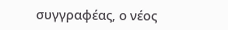συγγραφέας, ο νέος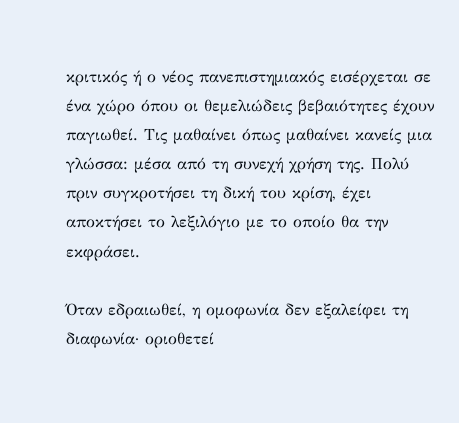κριτικός ή ο νέος πανεπιστημιακός εισέρχεται σε ένα χώρο όπου οι θεμελιώδεις βεβαιότητες έχουν παγιωθεί. Τις μαθαίνει όπως μαθαίνει κανείς μια γλώσσα: μέσα από τη συνεχή χρήση της. Πολύ πριν συγκροτήσει τη δική του κρίση, έχει αποκτήσει το λεξιλόγιο με το οποίο θα την εκφράσει.

Όταν εδραιωθεί, η ομοφωνία δεν εξαλείφει τη διαφωνία· οριοθετεί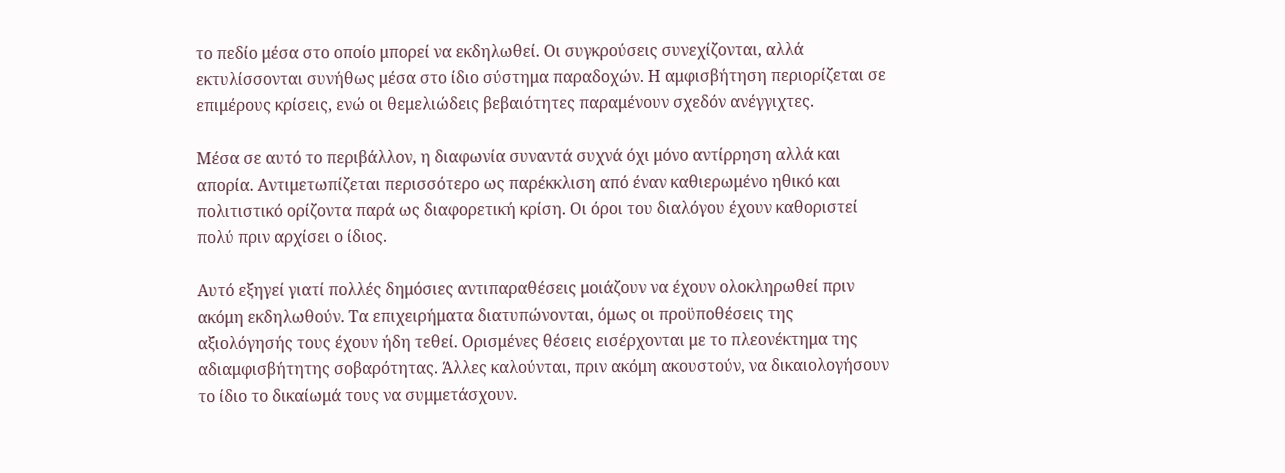το πεδίο μέσα στο οποίο μπορεί να εκδηλωθεί. Οι συγκρούσεις συνεχίζονται, αλλά εκτυλίσσονται συνήθως μέσα στο ίδιο σύστημα παραδοχών. Η αμφισβήτηση περιορίζεται σε επιμέρους κρίσεις, ενώ οι θεμελιώδεις βεβαιότητες παραμένουν σχεδόν ανέγγιχτες.

Μέσα σε αυτό το περιβάλλον, η διαφωνία συναντά συχνά όχι μόνο αντίρρηση αλλά και απορία. Αντιμετωπίζεται περισσότερο ως παρέκκλιση από έναν καθιερωμένο ηθικό και πολιτιστικό ορίζοντα παρά ως διαφορετική κρίση. Οι όροι του διαλόγου έχουν καθοριστεί πολύ πριν αρχίσει ο ίδιος.

Αυτό εξηγεί γιατί πολλές δημόσιες αντιπαραθέσεις μοιάζουν να έχουν ολοκληρωθεί πριν ακόμη εκδηλωθούν. Τα επιχειρήματα διατυπώνονται, όμως οι προϋποθέσεις της αξιολόγησής τους έχουν ήδη τεθεί. Ορισμένες θέσεις εισέρχονται με το πλεονέκτημα της αδιαμφισβήτητης σοβαρότητας. Άλλες καλούνται, πριν ακόμη ακουστούν, να δικαιολογήσουν το ίδιο το δικαίωμά τους να συμμετάσχουν.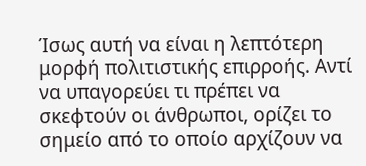Ίσως αυτή να είναι η λεπτότερη μορφή πολιτιστικής επιρροής. Αντί να υπαγορεύει τι πρέπει να σκεφτούν οι άνθρωποι, ορίζει το σημείο από το οποίο αρχίζουν να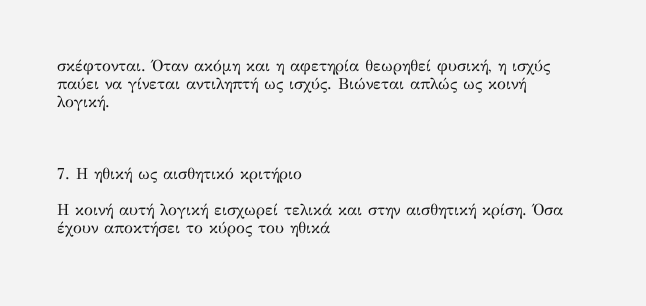σκέφτονται. Όταν ακόμη και η αφετηρία θεωρηθεί φυσική, η ισχύς παύει να γίνεται αντιληπτή ως ισχύς. Βιώνεται απλώς ως κοινή λογική.



7. Η ηθική ως αισθητικό κριτήριο

Η κοινή αυτή λογική εισχωρεί τελικά και στην αισθητική κρίση. Όσα έχουν αποκτήσει το κύρος του ηθικά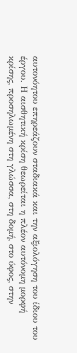αυτονόητου επηρεάζουν σταδιακά και την αξιολόγηση του ίδιου του έργου. Η αισθητική κρίση θεωρείται η πλέον αυτόνομη μορφή κρίσης, προσηλωμένη στη γλώσσα, στη δομή, στο ύφος, στην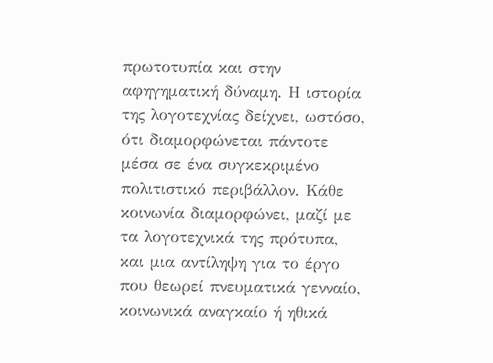πρωτοτυπία και στην αφηγηματική δύναμη. Η ιστορία της λογοτεχνίας δείχνει, ωστόσο, ότι διαμορφώνεται πάντοτε μέσα σε ένα συγκεκριμένο πολιτιστικό περιβάλλον. Κάθε κοινωνία διαμορφώνει, μαζί με τα λογοτεχνικά της πρότυπα, και μια αντίληψη για το έργο που θεωρεί πνευματικά γενναίο, κοινωνικά αναγκαίο ή ηθικά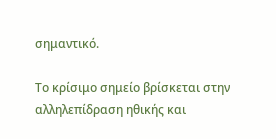σημαντικό.

Το κρίσιμο σημείο βρίσκεται στην αλληλεπίδραση ηθικής και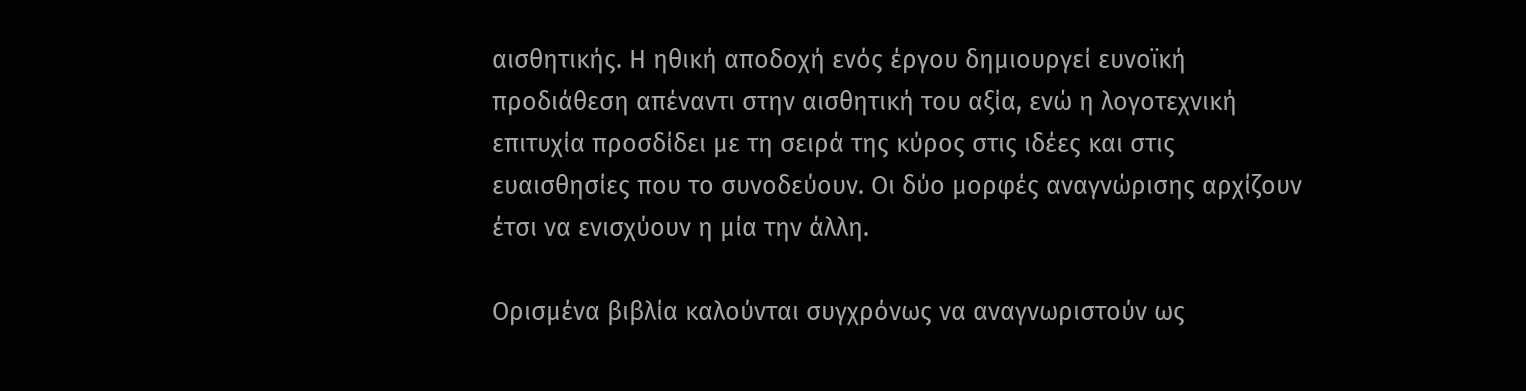αισθητικής. Η ηθική αποδοχή ενός έργου δημιουργεί ευνοϊκή προδιάθεση απέναντι στην αισθητική του αξία, ενώ η λογοτεχνική επιτυχία προσδίδει με τη σειρά της κύρος στις ιδέες και στις ευαισθησίες που το συνοδεύουν. Οι δύο μορφές αναγνώρισης αρχίζουν έτσι να ενισχύουν η μία την άλλη.

Ορισμένα βιβλία καλούνται συγχρόνως να αναγνωριστούν ως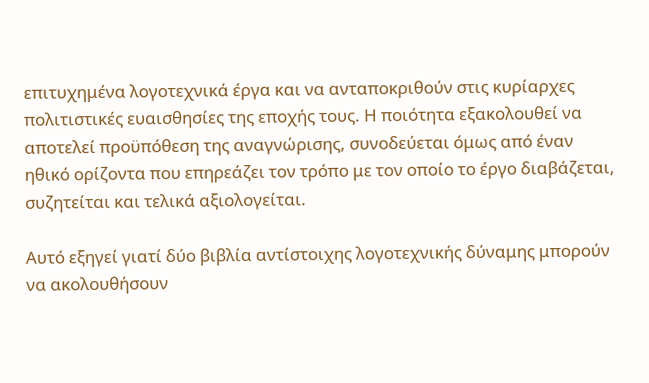επιτυχημένα λογοτεχνικά έργα και να ανταποκριθούν στις κυρίαρχες πολιτιστικές ευαισθησίες της εποχής τους. Η ποιότητα εξακολουθεί να αποτελεί προϋπόθεση της αναγνώρισης, συνοδεύεται όμως από έναν ηθικό ορίζοντα που επηρεάζει τον τρόπο με τον οποίο το έργο διαβάζεται, συζητείται και τελικά αξιολογείται.

Αυτό εξηγεί γιατί δύο βιβλία αντίστοιχης λογοτεχνικής δύναμης μπορούν να ακολουθήσουν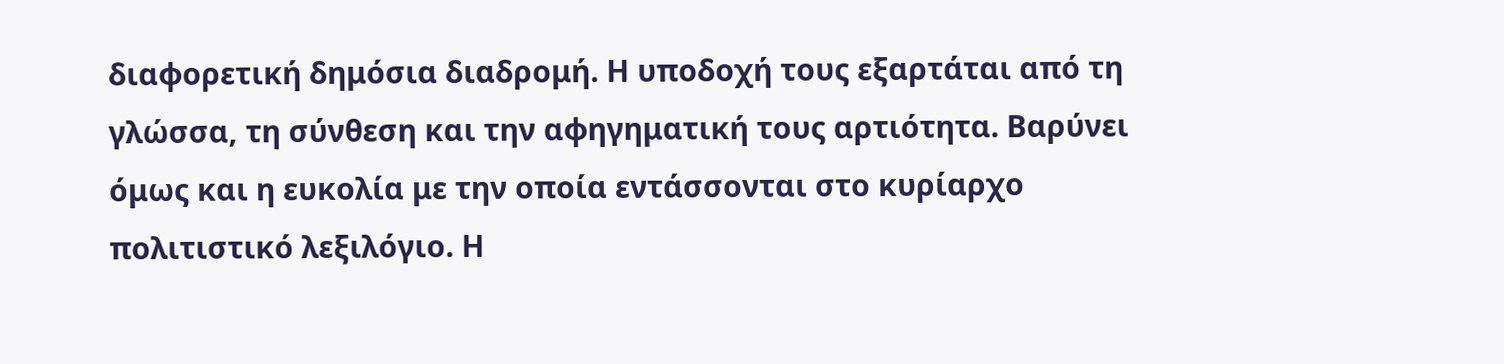διαφορετική δημόσια διαδρομή. Η υποδοχή τους εξαρτάται από τη γλώσσα, τη σύνθεση και την αφηγηματική τους αρτιότητα. Βαρύνει όμως και η ευκολία με την οποία εντάσσονται στο κυρίαρχο πολιτιστικό λεξιλόγιο. Η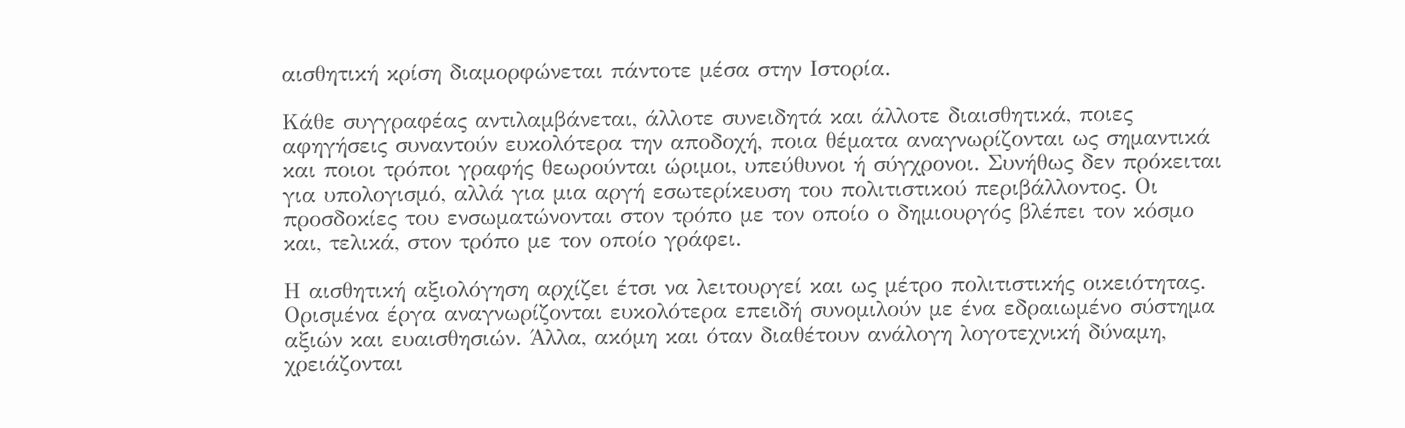αισθητική κρίση διαμορφώνεται πάντοτε μέσα στην Ιστορία.

Κάθε συγγραφέας αντιλαμβάνεται, άλλοτε συνειδητά και άλλοτε διαισθητικά, ποιες αφηγήσεις συναντούν ευκολότερα την αποδοχή, ποια θέματα αναγνωρίζονται ως σημαντικά και ποιοι τρόποι γραφής θεωρούνται ώριμοι, υπεύθυνοι ή σύγχρονοι. Συνήθως δεν πρόκειται για υπολογισμό, αλλά για μια αργή εσωτερίκευση του πολιτιστικού περιβάλλοντος. Οι προσδοκίες του ενσωματώνονται στον τρόπο με τον οποίο ο δημιουργός βλέπει τον κόσμο και, τελικά, στον τρόπο με τον οποίο γράφει.

Η αισθητική αξιολόγηση αρχίζει έτσι να λειτουργεί και ως μέτρο πολιτιστικής οικειότητας. Ορισμένα έργα αναγνωρίζονται ευκολότερα επειδή συνομιλούν με ένα εδραιωμένο σύστημα αξιών και ευαισθησιών. Άλλα, ακόμη και όταν διαθέτουν ανάλογη λογοτεχνική δύναμη, χρειάζονται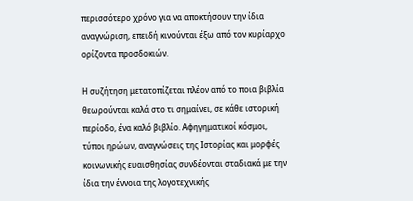περισσότερο χρόνο για να αποκτήσουν την ίδια αναγνώριση, επειδή κινούνται έξω από τον κυρίαρχο ορίζοντα προσδοκιών.

Η συζήτηση μετατοπίζεται πλέον από το ποια βιβλία θεωρούνται καλά στο τι σημαίνει, σε κάθε ιστορική περίοδο, ένα καλό βιβλίο. Αφηγηματικοί κόσμοι, τύποι ηρώων, αναγνώσεις της Ιστορίας και μορφές κοινωνικής ευαισθησίας συνδέονται σταδιακά με την ίδια την έννοια της λογοτεχνικής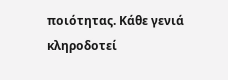ποιότητας. Κάθε γενιά κληροδοτεί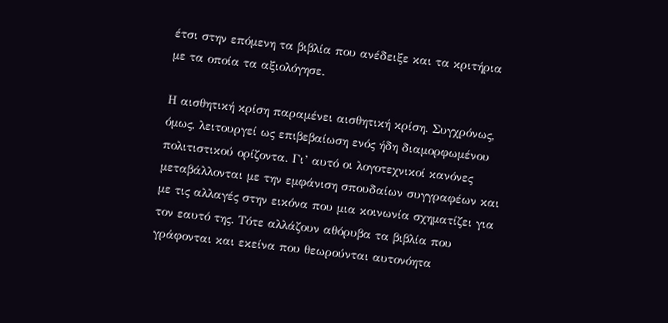έτσι στην επόμενη τα βιβλία που ανέδειξε και τα κριτήρια με τα οποία τα αξιολόγησε.

Η αισθητική κρίση παραμένει αισθητική κρίση. Συγχρόνως, όμως, λειτουργεί ως επιβεβαίωση ενός ήδη διαμορφωμένου πολιτιστικού ορίζοντα. Γι’ αυτό οι λογοτεχνικοί κανόνες μεταβάλλονται με την εμφάνιση σπουδαίων συγγραφέων και με τις αλλαγές στην εικόνα που μια κοινωνία σχηματίζει για τον εαυτό της. Τότε αλλάζουν αθόρυβα τα βιβλία που γράφονται και εκείνα που θεωρούνται αυτονόητα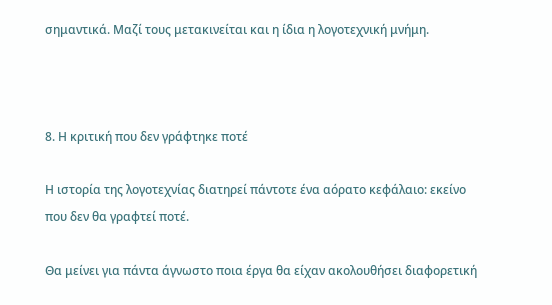σημαντικά. Μαζί τους μετακινείται και η ίδια η λογοτεχνική μνήμη.



8. Η κριτική που δεν γράφτηκε ποτέ

Η ιστορία της λογοτεχνίας διατηρεί πάντοτε ένα αόρατο κεφάλαιο: εκείνο που δεν θα γραφτεί ποτέ.

Θα μείνει για πάντα άγνωστο ποια έργα θα είχαν ακολουθήσει διαφορετική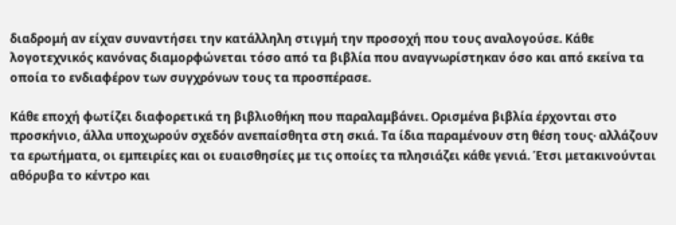διαδρομή αν είχαν συναντήσει την κατάλληλη στιγμή την προσοχή που τους αναλογούσε. Κάθε λογοτεχνικός κανόνας διαμορφώνεται τόσο από τα βιβλία που αναγνωρίστηκαν όσο και από εκείνα τα οποία το ενδιαφέρον των συγχρόνων τους τα προσπέρασε.

Κάθε εποχή φωτίζει διαφορετικά τη βιβλιοθήκη που παραλαμβάνει. Ορισμένα βιβλία έρχονται στο προσκήνιο, άλλα υποχωρούν σχεδόν ανεπαίσθητα στη σκιά. Τα ίδια παραμένουν στη θέση τους· αλλάζουν τα ερωτήματα, οι εμπειρίες και οι ευαισθησίες με τις οποίες τα πλησιάζει κάθε γενιά. Έτσι μετακινούνται αθόρυβα το κέντρο και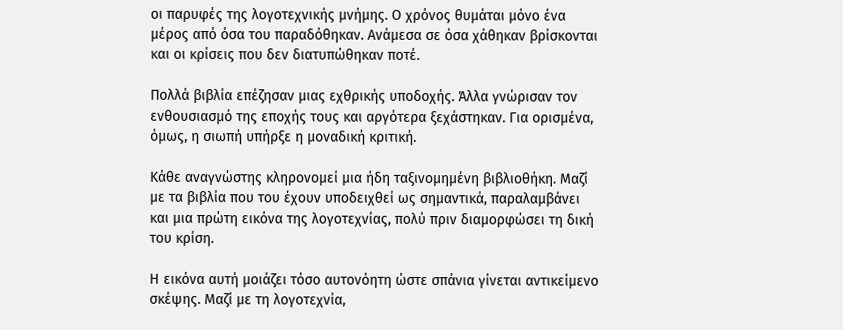οι παρυφές της λογοτεχνικής μνήμης. Ο χρόνος θυμάται μόνο ένα μέρος από όσα του παραδόθηκαν. Ανάμεσα σε όσα χάθηκαν βρίσκονται και οι κρίσεις που δεν διατυπώθηκαν ποτέ.

Πολλά βιβλία επέζησαν μιας εχθρικής υποδοχής. Άλλα γνώρισαν τον ενθουσιασμό της εποχής τους και αργότερα ξεχάστηκαν. Για ορισμένα, όμως, η σιωπή υπήρξε η μοναδική κριτική.

Κάθε αναγνώστης κληρονομεί μια ήδη ταξινομημένη βιβλιοθήκη. Μαζί με τα βιβλία που του έχουν υποδειχθεί ως σημαντικά, παραλαμβάνει και μια πρώτη εικόνα της λογοτεχνίας, πολύ πριν διαμορφώσει τη δική του κρίση.

Η εικόνα αυτή μοιάζει τόσο αυτονόητη ώστε σπάνια γίνεται αντικείμενο σκέψης. Μαζί με τη λογοτεχνία,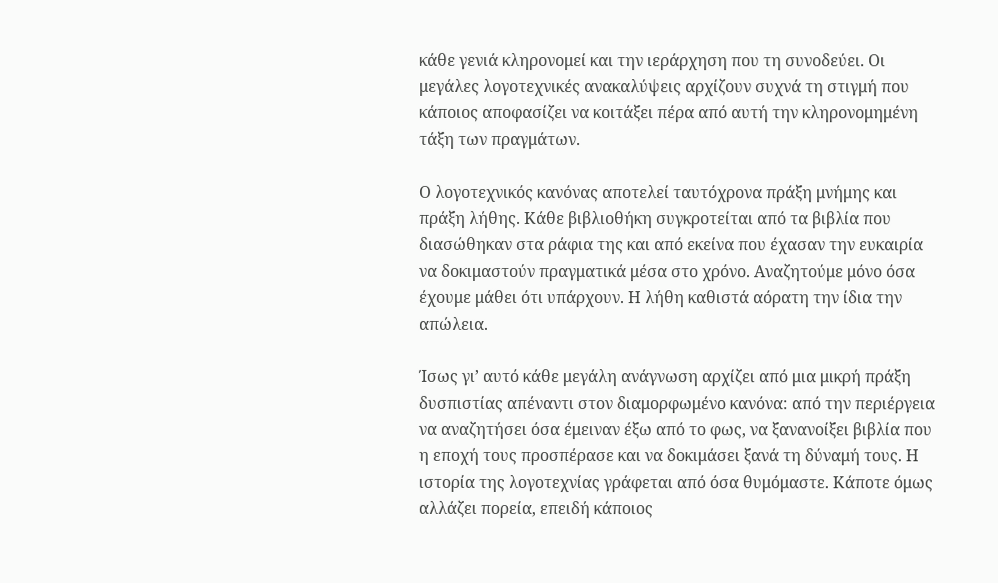κάθε γενιά κληρονομεί και την ιεράρχηση που τη συνοδεύει. Οι μεγάλες λογοτεχνικές ανακαλύψεις αρχίζουν συχνά τη στιγμή που κάποιος αποφασίζει να κοιτάξει πέρα από αυτή την κληρονομημένη τάξη των πραγμάτων.

Ο λογοτεχνικός κανόνας αποτελεί ταυτόχρονα πράξη μνήμης και πράξη λήθης. Κάθε βιβλιοθήκη συγκροτείται από τα βιβλία που διασώθηκαν στα ράφια της και από εκείνα που έχασαν την ευκαιρία να δοκιμαστούν πραγματικά μέσα στο χρόνο. Αναζητούμε μόνο όσα έχουμε μάθει ότι υπάρχουν. Η λήθη καθιστά αόρατη την ίδια την απώλεια.

Ίσως γι’ αυτό κάθε μεγάλη ανάγνωση αρχίζει από μια μικρή πράξη δυσπιστίας απέναντι στον διαμορφωμένο κανόνα: από την περιέργεια να αναζητήσει όσα έμειναν έξω από το φως, να ξανανοίξει βιβλία που η εποχή τους προσπέρασε και να δοκιμάσει ξανά τη δύναμή τους. Η ιστορία της λογοτεχνίας γράφεται από όσα θυμόμαστε. Κάποτε όμως αλλάζει πορεία, επειδή κάποιος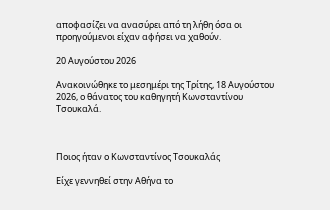αποφασίζει να ανασύρει από τη λήθη όσα οι προηγούμενοι είχαν αφήσει να χαθούν.

20 Αυγούστου 2026

Ανακοινώθηκε το μεσημέρι της Τρίτης, 18 Αυγούστου 2026, ο θάνατος του καθηγητή Κωνσταντίνου Τσουκαλά.



Ποιος ήταν ο Κωνσταντίνος Τσουκαλάς

Είχε γεννηθεί στην Αθήνα το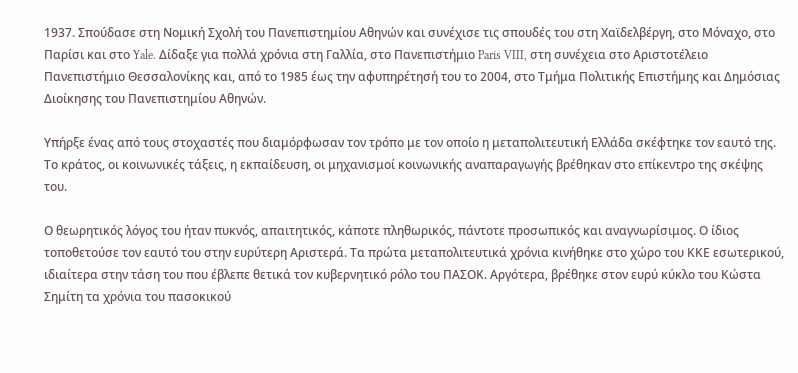1937. Σπούδασε στη Νομική Σχολή του Πανεπιστημίου Αθηνών και συνέχισε τις σπουδές του στη Χαϊδελβέργη, στο Μόναχο, στο Παρίσι και στο Yale. Δίδαξε για πολλά χρόνια στη Γαλλία, στο Πανεπιστήμιο Paris VIII, στη συνέχεια στο Αριστοτέλειο Πανεπιστήμιο Θεσσαλονίκης και, από το 1985 έως την αφυπηρέτησή του το 2004, στο Τμήμα Πολιτικής Επιστήμης και Δημόσιας Διοίκησης του Πανεπιστημίου Αθηνών.

Υπήρξε ένας από τους στοχαστές που διαμόρφωσαν τον τρόπο με τον οποίο η μεταπολιτευτική Ελλάδα σκέφτηκε τον εαυτό της. Το κράτος, οι κοινωνικές τάξεις, η εκπαίδευση, οι μηχανισμοί κοινωνικής αναπαραγωγής βρέθηκαν στο επίκεντρο της σκέψης του.

Ο θεωρητικός λόγος του ήταν πυκνός, απαιτητικός, κάποτε πληθωρικός, πάντοτε προσωπικός και αναγνωρίσιμος. Ο ίδιος τοποθετούσε τον εαυτό του στην ευρύτερη Αριστερά. Τα πρώτα μεταπολιτευτικά χρόνια κινήθηκε στο χώρο του ΚΚΕ εσωτερικού, ιδιαίτερα στην τάση του που έβλεπε θετικά τον κυβερνητικό ρόλο του ΠΑΣΟΚ. Αργότερα, βρέθηκε στον ευρύ κύκλο του Κώστα Σημίτη τα χρόνια του πασοκικού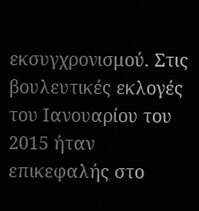εκσυγχρονισμού. Στις βουλευτικές εκλογές του Ιανουαρίου του 2015 ήταν επικεφαλής στο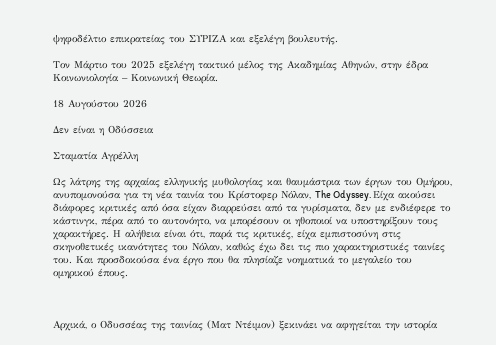ψηφοδέλτιο επικρατείας του ΣΥΡΙΖΑ και εξελέγη βουλευτής.

Τον Μάρτιο του 2025 εξελέγη τακτικό μέλος της Ακαδημίας Αθηνών, στην έδρα Κοινωνιολογία – Κοινωνική Θεωρία.

18 Αυγούστου 2026

Δεν είναι η Οδύσσεια

Σταματία Αγρέλλη

Ως λάτρης της αρχαίας ελληνικής μυθολογίας και θαυμάστρια των έργων του Ομήρου, ανυπομονούσα για τη νέα ταινία του Κρίστοφερ Νόλαν, The Odyssey. Είχα ακούσει διάφορες κριτικές από όσα είχαν διαρρεύσει από τα γυρίσματα, δεν με ενδιέφερε το κάστινγκ, πέρα από το αυτονόητο, να μπορέσουν οι ηθοποιοί να υποστηρίξουν τους χαρακτήρες. Η αλήθεια είναι ότι, παρά τις κριτικές, είχα εμπιστοσύνη στις σκηνοθετικές ικανότητες του Νόλαν, καθώς έχω δει τις πιο χαρακτηριστικές ταινίες του. Και προσδοκούσα ένα έργο που θα πλησίαζε νοηματικά το μεγαλείο του ομηρικού έπους.



Αρχικά, ο Οδυσσέας της ταινίας (Ματ Ντέιμον) ξεκινάει να αφηγείται την ιστορία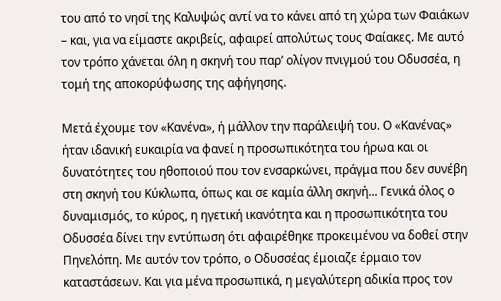του από το νησί της Καλυψώς αντί να το κάνει από τη χώρα των Φαιάκων – και, για να είμαστε ακριβείς, αφαιρεί απολύτως τους Φαίακες. Με αυτό τον τρόπο χάνεται όλη η σκηνή του παρ’ ολίγον πνιγμού του Οδυσσέα, η τομή της αποκορύφωσης της αφήγησης.

Μετά έχουμε τον «Κανένα», ή μάλλον την παράλειψή του. Ο «Κανένας» ήταν ιδανική ευκαιρία να φανεί η προσωπικότητα του ήρωα και οι δυνατότητες του ηθοποιού που τον ενσαρκώνει, πράγμα που δεν συνέβη στη σκηνή του Κύκλωπα, όπως και σε καμία άλλη σκηνή... Γενικά όλος ο δυναμισμός, το κύρος, η ηγετική ικανότητα και η προσωπικότητα του Οδυσσέα δίνει την εντύπωση ότι αφαιρέθηκε προκειμένου να δοθεί στην Πηνελόπη. Με αυτόν τον τρόπο, ο Οδυσσέας έμοιαζε έρμαιο τον καταστάσεων. Και για μένα προσωπικά, η μεγαλύτερη αδικία προς τον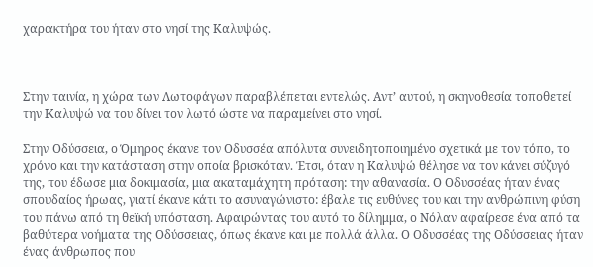χαρακτήρα του ήταν στο νησί της Καλυψώς.



Στην ταινία, η χώρα των Λωτοφάγων παραβλέπεται εντελώς. Αντ’ αυτού, η σκηνοθεσία τοποθετεί την Καλυψώ να του δίνει τον λωτό ώστε να παραμείνει στο νησί.

Στην Οδύσσεια, ο Όμηρος έκανε τον Οδυσσέα απόλυτα συνειδητοποιημένο σχετικά με τον τόπο, το χρόνο και την κατάσταση στην οποία βρισκόταν. Έτσι, όταν η Καλυψώ θέλησε να τον κάνει σύζυγό της, του έδωσε μια δοκιμασία, μια ακαταμάχητη πρόταση: την αθανασία. Ο Οδυσσέας ήταν ένας σπουδαίος ήρωας, γιατί έκανε κάτι το ασυναγώνιστο: έβαλε τις ευθύνες του και την ανθρώπινη φύση του πάνω από τη θεϊκή υπόσταση. Αφαιρώντας του αυτό το δίλημμα, ο Νόλαν αφαίρεσε ένα από τα βαθύτερα νοήματα της Οδύσσειας, όπως έκανε και με πολλά άλλα. Ο Οδυσσέας της Οδύσσειας ήταν ένας άνθρωπος που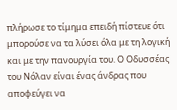πλήρωσε το τίμημα επειδή πίστευε ότι μπορούσε να τα λύσει όλα με τη λογική και με την πανουργία του. Ο Οδυσσέας του Νόλαν είναι ένας άνδρας που αποφεύγει να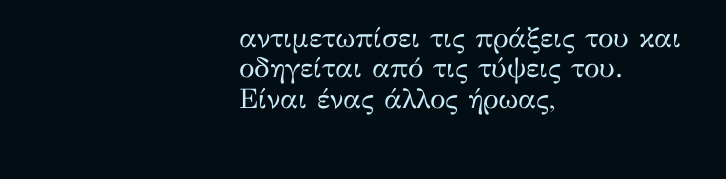αντιμετωπίσει τις πράξεις του και οδηγείται από τις τύψεις του. Είναι ένας άλλος ήρωας,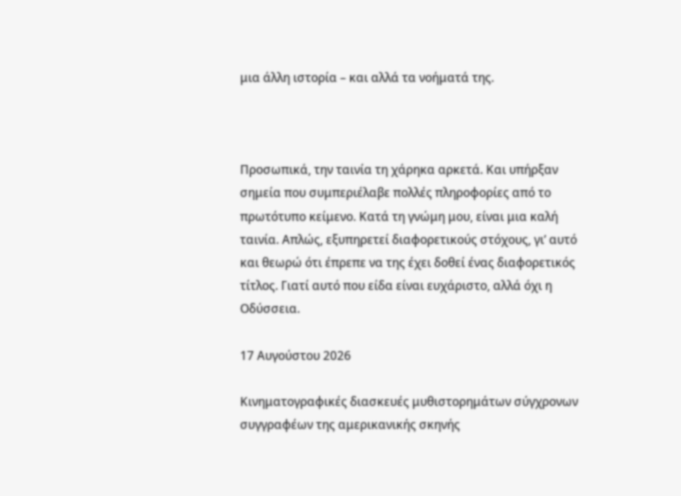μια άλλη ιστορία – και αλλά τα νοήματά της.



Προσωπικά, την ταινία τη χάρηκα αρκετά. Και υπήρξαν σημεία που συμπεριέλαβε πολλές πληροφορίες από το πρωτότυπο κείμενο. Κατά τη γνώμη μου, είναι μια καλή ταινία. Απλώς, εξυπηρετεί διαφορετικούς στόχους, γι’ αυτό και θεωρώ ότι έπρεπε να της έχει δοθεί ένας διαφορετικός τίτλος. Γιατί αυτό που είδα είναι ευχάριστο, αλλά όχι η Οδύσσεια.

17 Αυγούστου 2026

Κινηματογραφικές διασκευές μυθιστορημάτων σύγχρονων συγγραφέων της αμερικανικής σκηνής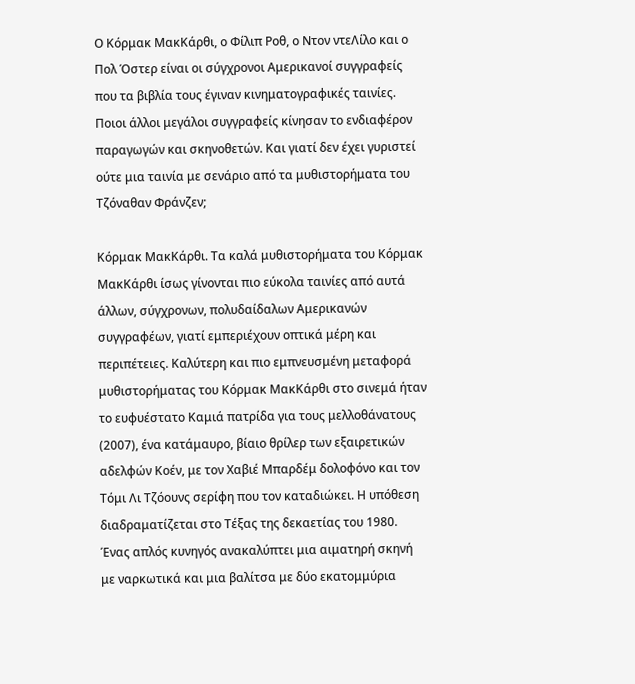Ο Κόρμακ ΜακΚάρθι, ο Φίλιπ Ροθ, ο Ντον ντεΛίλο και ο Πολ Όστερ είναι οι σύγχρονοι Αμερικανοί συγγραφείς που τα βιβλία τους έγιναν κινηματογραφικές ταινίες. Ποιοι άλλοι μεγάλοι συγγραφείς κίνησαν το ενδιαφέρον παραγωγών και σκηνοθετών. Και γιατί δεν έχει γυριστεί ούτε μια ταινία με σενάριο από τα μυθιστορήματα του Τζόναθαν Φράνζεν;

Κόρμακ ΜακΚάρθι. Τα καλά μυθιστορήματα του Κόρμακ ΜακΚάρθι ίσως γίνονται πιο εύκολα ταινίες από αυτά άλλων, σύγχρονων, πολυδαίδαλων Αμερικανών συγγραφέων, γιατί εμπεριέχουν οπτικά μέρη και περιπέτειες. Καλύτερη και πιο εμπνευσμένη μεταφορά μυθιστορήματας του Κόρμακ ΜακΚάρθι στο σινεμά ήταν το ευφυέστατο Καμιά πατρίδα για τους μελλοθάνατους (2007), ένα κατάμαυρο, βίαιο θρίλερ των εξαιρετικών αδελφών Κοέν, με τον Χαβιέ Μπαρδέμ δολοφόνο και τον Τόμι Λι Τζόουνς σερίφη που τον καταδιώκει. Η υπόθεση διαδραματίζεται στο Τέξας της δεκαετίας του 1980. Ένας απλός κυνηγός ανακαλύπτει μια αιματηρή σκηνή με ναρκωτικά και μια βαλίτσα με δύο εκατομμύρια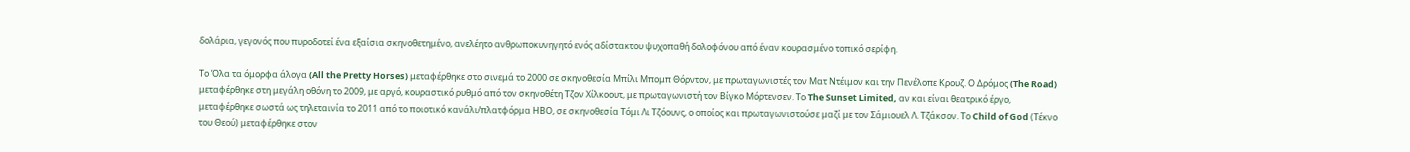δολάρια, γεγονός που πυροδοτεί ένα εξαίσια σκηνοθετημένο, ανελέητο ανθρωποκυνηγητό ενός αδίστακτου ψυχοπαθή δολοφόνου από έναν κουρασμένο τοπικό σερίφη.

Το Όλα τα όμορφα άλογα (All the Pretty Horses) μεταφέρθηκε στο σινεμά το 2000 σε σκηνοθεσία Μπίλι Μπομπ Θόρντον, με πρωταγωνιστές τον Ματ Ντέιμον και την Πενέλοπε Κρουζ. Ο Δρόμος (The Road) μεταφέρθηκε στη μεγάλη οθόνη το 2009, με αργό, κουραστικό ρυθμό από τον σκηνοθέτη Τζον Χίλκοουτ, με πρωταγωνιστή τον Βίγκο Μόρτενσεν. Το The Sunset Limited, αν και είναι θεατρικό έργο, μεταφέρθηκε σωστά ως τηλεταινία το 2011 από το ποιοτικό κανάλι/πλατφόρμα ΗΒΟ, σε σκηνοθεσία Τόμι Λι Τζόουνς, ο οποίος και πρωταγωνιστούσε μαζί με τον Σάμιουελ Λ. Τζάκσον. Το Child of God (Τέκνο του Θεού) μεταφέρθηκε στον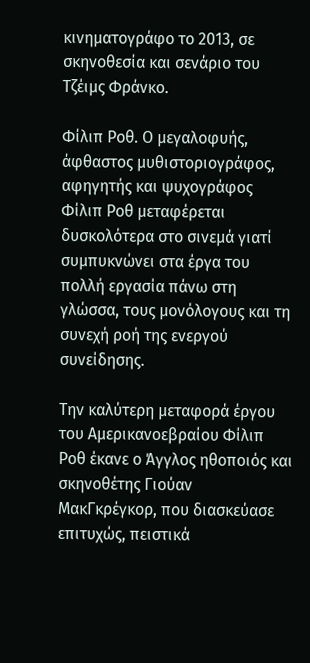κινηματογράφο το 2013, σε σκηνοθεσία και σενάριο του Τζέιμς Φράνκο.

Φίλιπ Ροθ. Ο μεγαλοφυής, άφθαστος μυθιστοριογράφος, αφηγητής και ψυχογράφος  Φίλιπ Ροθ μεταφέρεται δυσκολότερα στο σινεμά γιατί συμπυκνώνει στα έργα του πολλή εργασία πάνω στη γλώσσα, τους μονόλογους και τη συνεχή ροή της ενεργού συνείδησης.

Την καλύτερη μεταφορά έργου του Αμερικανοεβραίου Φίλιπ Ροθ έκανε ο Άγγλος ηθοποιός και σκηνοθέτης Γιούαν ΜακΓκρέγκορ, που διασκεύασε επιτυχώς, πειστικά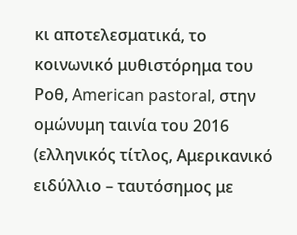κι αποτελεσματικά, το κοινωνικό μυθιστόρημα του Ροθ, American pastoral, στην ομώνυμη ταινία του 2016 (ελληνικός τίτλος, Αμερικανικό ειδύλλιο – ταυτόσημος με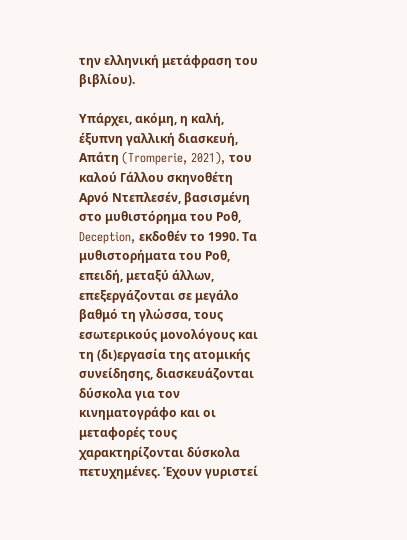την ελληνική μετάφραση του βιβλίου).

Υπάρχει, ακόμη, η καλή, έξυπνη γαλλική διασκευή, Απάτη (Tromperie, 2021), του καλού Γάλλου σκηνοθέτη Αρνό Ντεπλεσέν, βασισμένη στο μυθιστόρημα του Ροθ, Deception, εκδοθέν το 1990. Τα μυθιστορήματα του Ροθ, επειδή, μεταξύ άλλων, επεξεργάζονται σε μεγάλο βαθμό τη γλώσσα, τους εσωτερικούς μονολόγους και τη (δι)εργασία της ατομικής συνείδησης, διασκευάζονται δύσκολα για τον κινηματογράφο και οι μεταφορές τους χαρακτηρίζονται δύσκολα πετυχημένες. Έχουν γυριστεί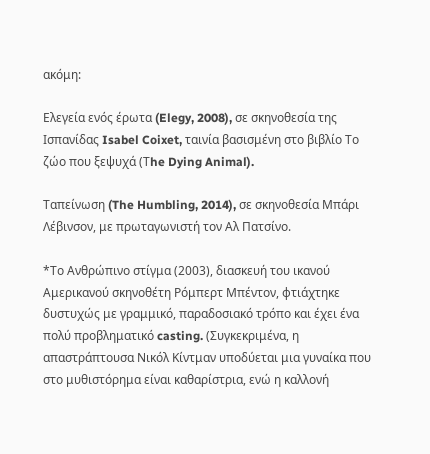ακόμη:

Ελεγεία ενός έρωτα (Elegy, 2008), σε σκηνοθεσία της Ισπανίδας Isabel Coixet, ταινία βασισμένη στο βιβλίο Το ζώο που ξεψυχά (Τhe Dying Animal).

Ταπείνωση (The Humbling, 2014), σε σκηνοθεσία Μπάρι Λέβινσον, με πρωταγωνιστή τον Αλ Πατσίνο.

*Το Ανθρώπινο στίγμα (2003), διασκευή του ικανού Αμερικανού σκηνοθέτη Ρόμπερτ Μπέντον, φτιάχτηκε δυστυχώς με γραμμικό, παραδοσιακό τρόπο και έχει ένα πολύ προβληματικό casting. (Συγκεκριμένα, η απαστράπτουσα Νικόλ Κίντμαν υποδύεται μια γυναίκα που στο μυθιστόρημα είναι καθαρίστρια, ενώ η καλλονή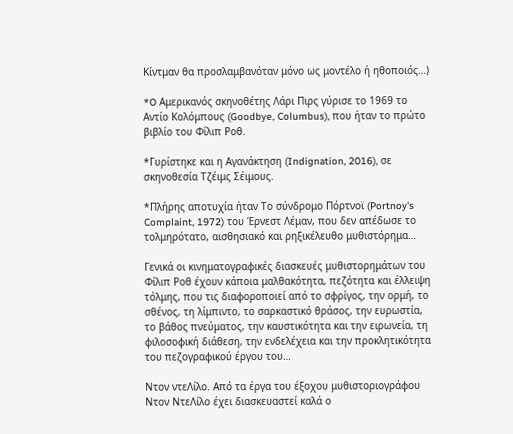Κίντμαν θα προσλαμβανόταν μόνο ως μοντέλο ή ηθοποιός…)

*O Αμερικανός σκηνοθέτης Λάρι Πιρς γύρισε το 1969 το Αντίο Κολόμπους (Goodbye, Columbus), που ήταν το πρώτο βιβλίο του Φίλιπ Ροθ.

*Γυρίστηκε και η Αγανάκτηση (Indignation, 2016), σε σκηνοθεσία Τζέιμς Σέιμους.

*Πλήρης αποτυχία ήταν Το σύνδρομο Πόρτνοϊ (Portnoy's Complaint, 1972) του Έρνεστ Λέμαν, που δεν απέδωσε το τολμηρότατο, αισθησιακό και ρηξικέλευθο μυθιστόρημα…

Γενικά οι κινηματογραφικές διασκευές μυθιστορημάτων του Φίλιπ Ροθ έχουν κάποια μαλθακότητα, πεζότητα και έλλειψη τόλμης, που τις διαφοροποιεί από το σφρίγος, την ορμή, το σθένος, τη λίμπιντο, το σαρκαστικό θράσος, την ευρωστία, το βάθος πνεύματος, την καυστικότητα και την ειρωνεία, τη φιλοσοφική διάθεση, την ενδελέχεια και την προκλητικότητα του πεζογραφικού έργου του…

Ντον ντεΛίλο. Aπό τα έργα του έξοχου μυθιστοριογράφου Ντον ΝτεΛίλο έχει διασκευαστεί καλά ο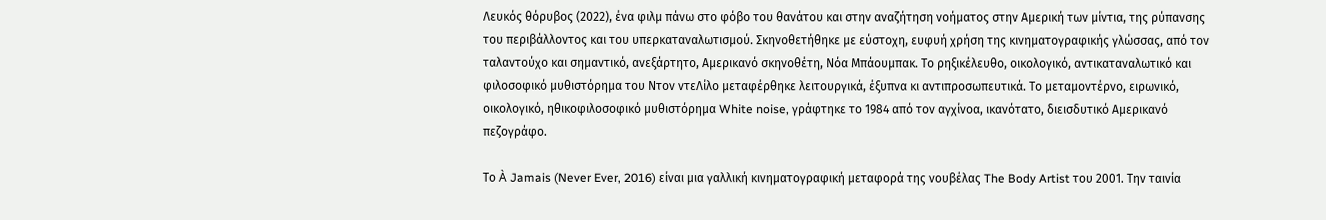Λευκός θόρυβος (2022), ένα φιλμ πάνω στο φόβο του θανάτου και στην αναζήτηση νοήματος στην Αμερική των μίντια, της ρύπανσης του περιβάλλοντος και του υπερκαταναλωτισμού. Σκηνοθετήθηκε με εύστοχη, ευφυή χρήση της κινηματογραφικής γλώσσας, από τον ταλαντούχο και σημαντικό, ανεξάρτητο, Αμερικανό σκηνοθέτη, Νόα Μπάουμπακ. Το ρηξικέλευθο, οικολογικό, αντικαταναλωτικό και φιλοσοφικό μυθιστόρημα του Ντον ντεΛίλο μεταφέρθηκε λειτουργικά, έξυπνα κι αντιπροσωπευτικά. Το μεταμοντέρνο, ειρωνικό, οικολογικό, ηθικοφιλοσοφικό μυθιστόρημα White noise, γράφτηκε το 1984 από τον αγχίνοα, ικανότατο, διεισδυτικό Αμερικανό πεζογράφο.

Το À Jamais (Never Ever, 2016) είναι μια γαλλική κινηματογραφική μεταφορά της νουβέλας The Body Artist του 2001. Την ταινία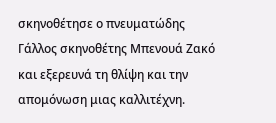σκηνοθέτησε ο πνευματώδης Γάλλος σκηνοθέτης Μπενουά Ζακό και εξερευνά τη θλίψη και την απομόνωση μιας καλλιτέχνη.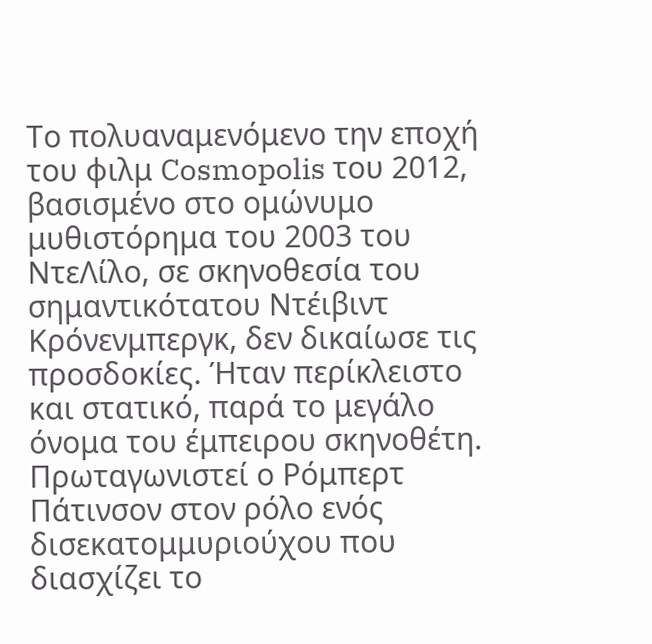Το πολυαναμενόμενο την εποχή του φιλμ Cosmopolis του 2012, βασισμένο στο ομώνυμο μυθιστόρημα του 2003 του ΝτεΛίλο, σε σκηνοθεσία του σημαντικότατου Ντέιβιντ Κρόνενμπεργκ, δεν δικαίωσε τις προσδοκίες. Ήταν περίκλειστο και στατικό, παρά το μεγάλο όνομα του έμπειρου σκηνοθέτη. Πρωταγωνιστεί ο Ρόμπερτ Πάτινσον στον ρόλο ενός δισεκατομμυριούχου που διασχίζει το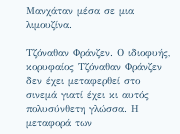Μανχάταν μέσα σε μια λιμουζίνα.

Τζόναθαν Φράνζεν. Ο ιδιοφυής, κορυφαίος Τζόναθαν Φράνζεν δεν έχει μεταφερθεί στο σινεμά γιατί έχει κι αυτός πολυσύνθετη γλώσσα. Η μεταφορά των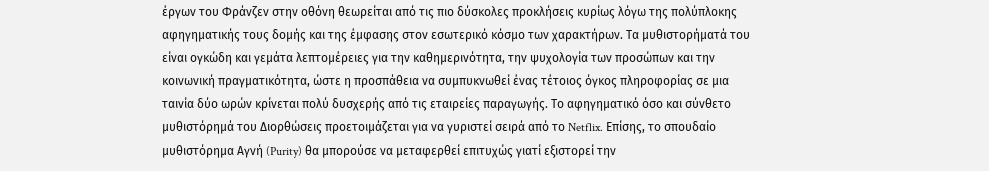έργων του Φράνζεν στην οθόνη θεωρείται από τις πιο δύσκολες προκλήσεις κυρίως λόγω της πολύπλοκης αφηγηματικής τους δομής και της έμφασης στον εσωτερικό κόσμο των χαρακτήρων. Τα μυθιστορήματά του είναι ογκώδη και γεμάτα λεπτομέρειες για την καθημερινότητα, την ψυχολογία των προσώπων και την κοινωνική πραγματικότητα, ώστε η προσπάθεια να συμπυκνωθεί ένας τέτοιος όγκος πληροφορίας σε μια ταινία δύο ωρών κρίνεται πολύ δυσχερής από τις εταιρείες παραγωγής. Το αφηγηματικό όσο και σύνθετο μυθιστόρημά του Διορθώσεις προετοιμάζεται για να γυριστεί σειρά από το Netflix. Επίσης, το σπουδαίο μυθιστόρημα Αγνή (Purity) θα μπορούσε να μεταφερθεί επιτυχώς γιατί εξιστορεί την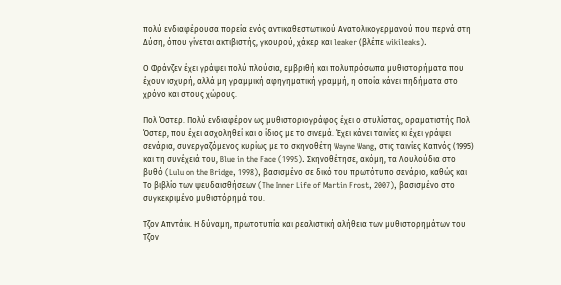πολύ ενδιαφέρουσα πορεία ενός αντικαθεστωτικού Ανατολικογερμανού που περνά στη Δύση, όπου γίνεται ακτιβιστής, γκουρού, χάκερ και leaker (βλέπε wikileaks).

Ο Φράνζεν έχει γράψει πολύ πλούσια, εμβριθή και πολυπρόσωπα μυθιστορήματα που έχουν ισχυρή, αλλά μη γραμμική αφηγηματική γραμμή, η οποία κάνει πηδήματα στο χρόνο και στους χώρους.

Πολ Όστερ. Πολύ ενδιαφέρον ως μυθιστοριογράφος έχει ο στυλίστας, οραματιστής Πολ Όστερ, που έχει ασχοληθεί και ο ίδιος με το σινεμά. Έχει κάνει ταινίες κι έχει γράψει σενάρια, συνεργαζόμενος κυρίως με το σκηνοθέτη Wayne Wang, στις ταινίες Καπνός (1995) και τη συνέχειά του, Blue in the Face (1995). Σκηνοθέτησε, ακόμη, τα Λουλούδια στο βυθό (Lulu on the Bridge, 1998), βασισμένο σε δικό του πρωτότυπο σενάριο, καθώς και Το βιβλίο των ψευδαισθήσεων (The Inner Life of Martin Frost, 2007), βασισμένο στο συγκεκριμένο μυθιστόρημά του.

Τζον Απντάικ. Η δύναμη, πρωτοτυπία και ρεαλιστική αλήθεια των μυθιστορημάτων του Τζον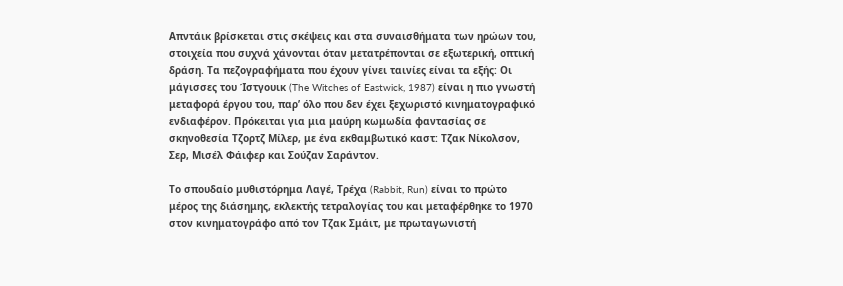Απντάικ βρίσκεται στις σκέψεις και στα συναισθήματα των ηρώων του, στοιχεία που συχνά χάνονται όταν μετατρέπονται σε εξωτερική, οπτική δράση. Τα πεζογραφήματα που έχουν γίνει ταινίες είναι τα εξής: Οι μάγισσες του Ίστγουικ (The Witches of Eastwick, 1987) είναι η πιο γνωστή μεταφορά έργου του, παρ’ όλο που δεν έχει ξεχωριστό κινηματογραφικό ενδιαφέρον. Πρόκειται για μια μαύρη κωμωδία φαντασίας σε σκηνοθεσία Τζορτζ Μίλερ, με ένα εκθαμβωτικό καστ: Τζακ Νίκολσον, Σερ, Μισέλ Φάιφερ και Σούζαν Σαράντον.

Το σπουδαίο μυθιστόρημα Λαγέ, Τρέχα (Rabbit, Run) είναι το πρώτο μέρος της διάσημης, εκλεκτής τετραλογίας του και μεταφέρθηκε το 1970 στον κινηματογράφο από τον Τζακ Σμάιτ, με πρωταγωνιστή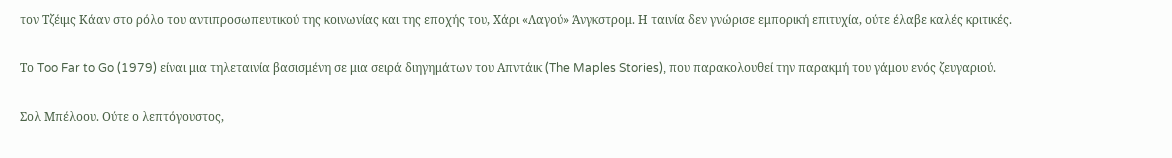τον Τζέιμς Κάαν στο ρόλο του αντιπροσωπευτικού της κοινωνίας και της εποχής του, Χάρι «Λαγού» Άνγκστρομ. Η ταινία δεν γνώρισε εμπορική επιτυχία, ούτε έλαβε καλές κριτικές.

Το Too Far to Go (1979) είναι μια τηλεταινία βασισμένη σε μια σειρά διηγημάτων του Απντάικ (The Maples Stories), που παρακολουθεί την παρακμή του γάμου ενός ζευγαριού.

Σολ Μπέλοου. Ούτε ο λεπτόγουστος,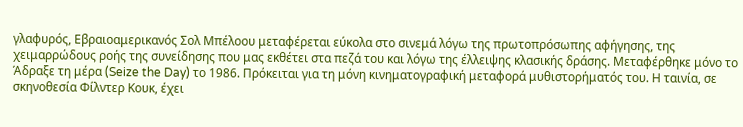γλαφυρός, Εβραιοαμερικανός Σολ Μπέλοου μεταφέρεται εύκολα στο σινεμά λόγω της πρωτοπρόσωπης αφήγησης, της χειμαρρώδους ροής της συνείδησης που μας εκθέτει στα πεζά του και λόγω της έλλειψης κλασικής δράσης. Μεταφέρθηκε μόνο το Άδραξε τη μέρα (Seize the Day) το 1986. Πρόκειται για τη μόνη κινηματογραφική μεταφορά μυθιστορήματός του. Η ταινία, σε σκηνοθεσία Φίλντερ Κουκ, έχει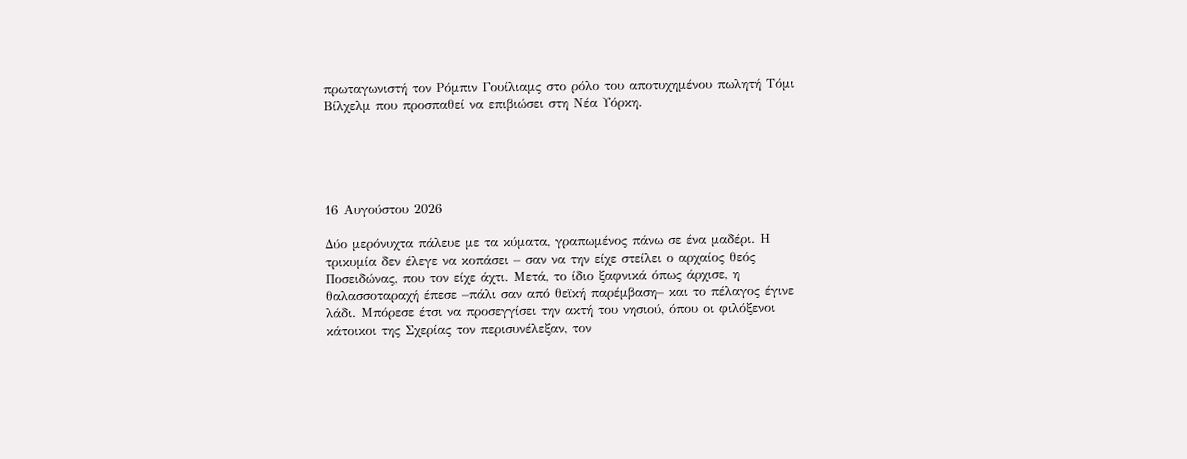πρωταγωνιστή τον Ρόμπιν Γουίλιαμς στο ρόλο του αποτυχημένου πωλητή Τόμι Βίλχελμ που προσπαθεί να επιβιώσει στη Νέα Υόρκη.





16 Αυγούστου 2026

Δύο μερόνυχτα πάλευε με τα κύματα, γραπωμένος πάνω σε ένα μαδέρι. Η τρικυμία δεν έλεγε να κοπάσει – σαν να την είχε στείλει ο αρχαίος θεός Ποσειδώνας, που τον είχε άχτι. Μετά, το ίδιο ξαφνικά όπως άρχισε, η θαλασσοταραχή έπεσε –πάλι σαν από θεϊκή παρέμβαση– και το πέλαγος έγινε λάδι. Μπόρεσε έτσι να προσεγγίσει την ακτή του νησιού, όπου οι φιλόξενοι κάτοικοι της Σχερίας τον περισυνέλεξαν, τον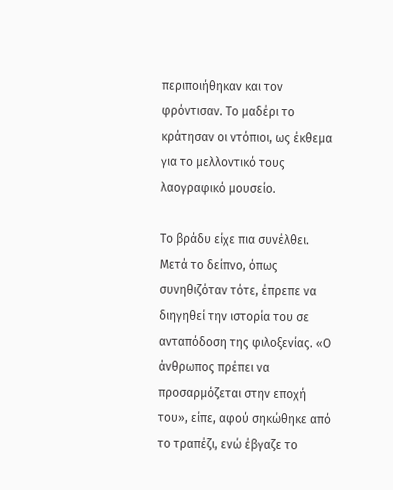περιποιήθηκαν και τον φρόντισαν. Το μαδέρι το κράτησαν οι ντόπιοι, ως έκθεμα για το μελλοντικό τους λαογραφικό μουσείο.

Το βράδυ είχε πια συνέλθει. Μετά το δείπνο, όπως συνηθιζόταν τότε, έπρεπε να διηγηθεί την ιστορία του σε ανταπόδοση της φιλοξενίας. «Ο άνθρωπος πρέπει να προσαρμόζεται στην εποχή του», είπε, αφού σηκώθηκε από το τραπέζι, ενώ έβγαζε το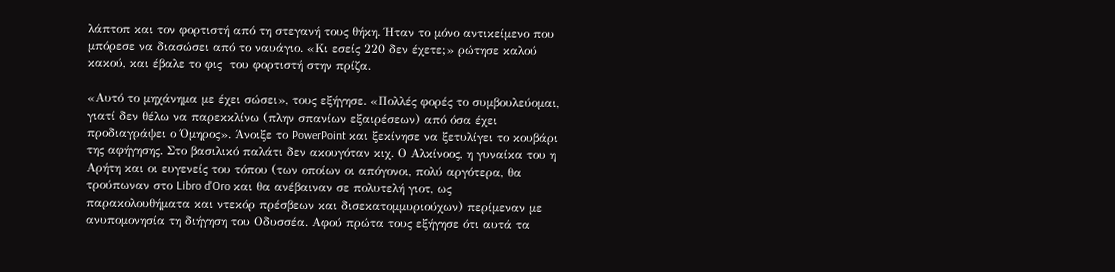λάπτοπ και τον φορτιστή από τη στεγανή τους θήκη. Ήταν το μόνο αντικείμενο που μπόρεσε να διασώσει από το ναυάγιο. «Κι εσείς 220 δεν έχετε;» ρώτησε καλού κακού, και έβαλε το φις  του φορτιστή στην πρίζα.

«Αυτό το μηχάνημα με έχει σώσει», τους εξήγησε. «Πολλές φορές το συμβουλεύομαι, γιατί δεν θέλω να παρεκκλίνω (πλην σπανίων εξαιρέσεων) από όσα έχει προδιαγράψει ο Όμηρος». Άνοιξε το PowerPoint και ξεκίνησε να ξετυλίγει το κουβάρι της αφήγησης. Στο βασιλικό παλάτι δεν ακουγόταν κιχ. Ο Αλκίνοος, η γυναίκα του η Αρήτη και οι ευγενείς του τόπου (των οποίων οι απόγονοι, πολύ αργότερα, θα τρούπωναν στο Libro d'Oro και θα ανέβαιναν σε πολυτελή γιοτ, ως παρακολουθήματα και ντεκόρ πρέσβεων και δισεκατομμυριούχων) περίμεναν με ανυπομονησία τη διήγηση του Οδυσσέα. Αφού πρώτα τους εξήγησε ότι αυτά τα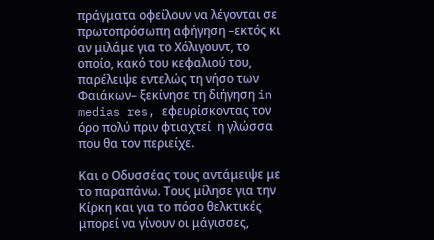πράγματα οφείλουν να λέγονται σε πρωτοπρόσωπη αφήγηση –εκτός κι αν μιλάμε για το Χόλιγουντ, το οποίο, κακό του κεφαλιού του, παρέλειψε εντελώς τη νήσο των Φαιάκων– ξεκίνησε τη διήγηση in medias res, εφευρίσκοντας τον όρο πολύ πριν φτιαχτεί  η γλώσσα που θα τον περιείχε.

Και ο Οδυσσέας τους αντάμειψε με το παραπάνω. Τους μίλησε για την Κίρκη και για το πόσο θελκτικές μπορεί να γίνουν οι μάγισσες,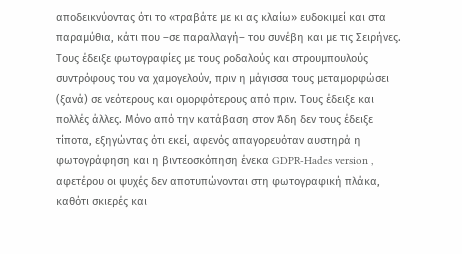αποδεικνύοντας ότι το «τραβάτε με κι ας κλαίω» ευδοκιμεί και στα παραμύθια, κάτι που –σε παραλλαγή– του συνέβη και με τις Σειρήνες. Τους έδειξε φωτογραφίες με τους ροδαλούς και στρουμπουλούς συντρόφους του να χαμογελούν, πριν η μάγισσα τους μεταμορφώσει (ξανά) σε νεότερους και ομορφότερους από πριν. Τους έδειξε και πολλές άλλες. Μόνο από την κατάβαση στον Άδη δεν τους έδειξε τίποτα, εξηγώντας ότι εκεί, αφενός απαγορευόταν αυστηρά η φωτογράφηση και η βιντεοσκόπηση ένεκα GDPR-Hades version , αφετέρου οι ψυχές δεν αποτυπώνονται στη φωτογραφική πλάκα, καθότι σκιερές και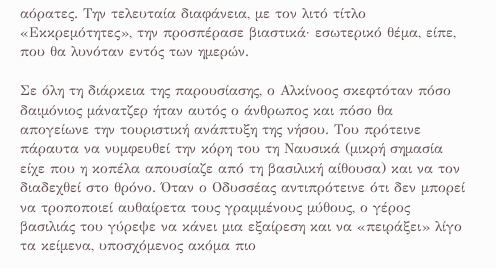αόρατες. Την τελευταία διαφάνεια, με τον λιτό τίτλο «Εκκρεμότητες», την προσπέρασε βιαστικά· εσωτερικό θέμα, είπε, που θα λυνόταν εντός των ημερών.

Σε όλη τη διάρκεια της παρουσίασης, ο Αλκίνοος σκεφτόταν πόσο δαιμόνιος μάνατζερ ήταν αυτός ο άνθρωπος και πόσο θα απογείωνε την τουριστική ανάπτυξη της νήσου. Του πρότεινε πάραυτα να νυμφευθεί την κόρη του τη Ναυσικά (μικρή σημασία είχε που η κοπέλα απουσίαζε από τη βασιλική αίθουσα) και να τον διαδεχθεί στο θρόνο. Όταν ο Οδυσσέας αντιπρότεινε ότι δεν μπορεί να τροποποιεί αυθαίρετα τους γραμμένους μύθους, ο γέρος βασιλιάς του γύρεψε να κάνει μια εξαίρεση και να «πειράξει» λίγο τα κείμενα, υποσχόμενος ακόμα πιο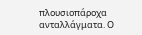πλουσιοπάροχα ανταλλάγματα. Ο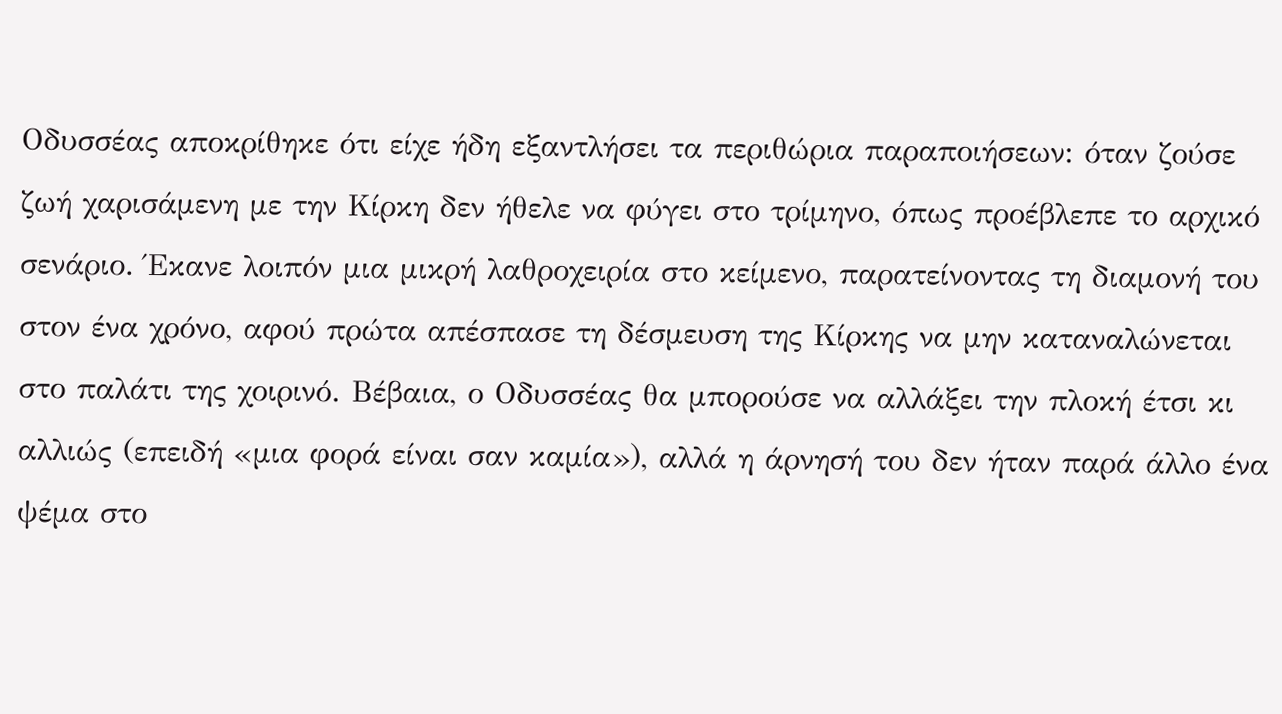Οδυσσέας αποκρίθηκε ότι είχε ήδη εξαντλήσει τα περιθώρια παραποιήσεων: όταν ζούσε ζωή χαρισάμενη με την Κίρκη δεν ήθελε να φύγει στο τρίμηνο, όπως προέβλεπε το αρχικό σενάριο. Έκανε λοιπόν μια μικρή λαθροχειρία στο κείμενο, παρατείνοντας τη διαμονή του στον ένα χρόνο, αφού πρώτα απέσπασε τη δέσμευση της Κίρκης να μην καταναλώνεται στο παλάτι της χοιρινό. Βέβαια, ο Οδυσσέας θα μπορούσε να αλλάξει την πλοκή έτσι κι αλλιώς (επειδή «μια φορά είναι σαν καμία»), αλλά η άρνησή του δεν ήταν παρά άλλο ένα ψέμα στο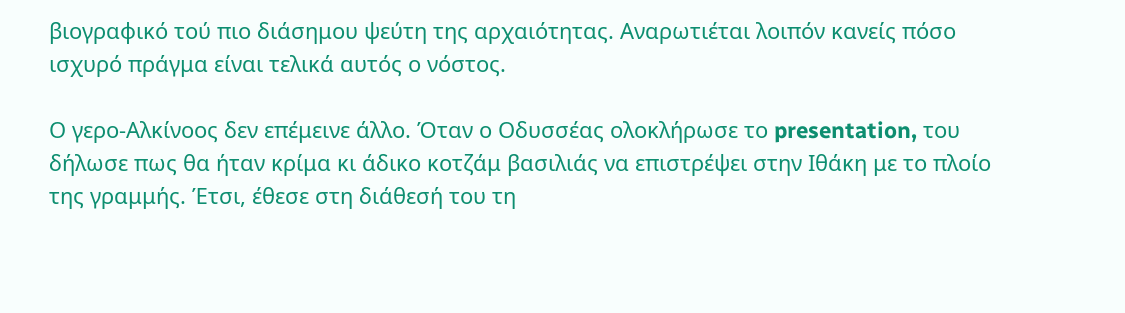βιογραφικό τού πιο διάσημου ψεύτη της αρχαιότητας. Αναρωτιέται λοιπόν κανείς πόσο ισχυρό πράγμα είναι τελικά αυτός ο νόστος.

Ο γερο-Αλκίνοος δεν επέμεινε άλλο. Όταν ο Οδυσσέας ολοκλήρωσε το presentation, του δήλωσε πως θα ήταν κρίμα κι άδικο κοτζάμ βασιλιάς να επιστρέψει στην Ιθάκη με το πλοίο της γραμμής. Έτσι, έθεσε στη διάθεσή του τη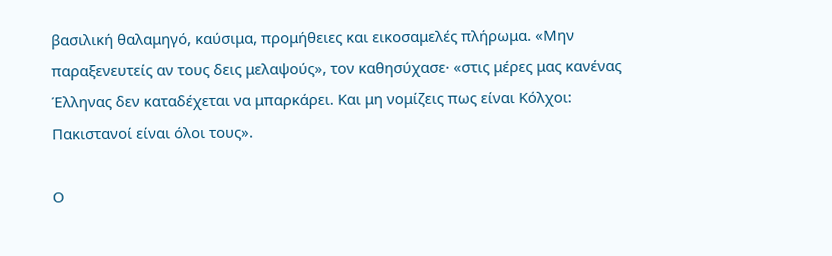βασιλική θαλαμηγό, καύσιμα, προμήθειες και εικοσαμελές πλήρωμα. «Μην παραξενευτείς αν τους δεις μελαψούς», τον καθησύχασε· «στις μέρες μας κανένας Έλληνας δεν καταδέχεται να μπαρκάρει. Και μη νομίζεις πως είναι Κόλχοι: Πακιστανοί είναι όλοι τους».

Ο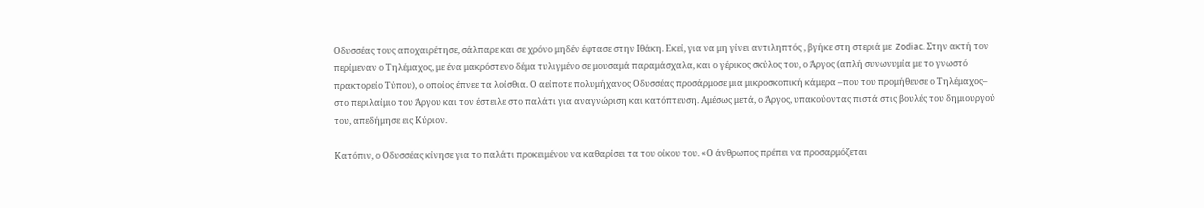Οδυσσέας τους αποχαιρέτησε, σάλπαρε και σε χρόνο μηδέν έφτασε στην Ιθάκη. Εκεί, για να μη γίνει αντιληπτός , βγήκε στη στεριά με  Zodiac. Στην ακτή τον περίμεναν ο Τηλέμαχος, με ένα μακρόστενο δέμα τυλιγμένο σε μουσαμά παραμάσχαλα, και ο γέρικος σκύλος του, ο Άργος (απλή συνωνυμία με το γνωστό πρακτορείο Τύπου), ο οποίος έπνεε τα λοίσθια. Ο αείποτε πολυμήχανος Οδυσσέας προσάρμοσε μια μικροσκοπική κάμερα –που του προμήθευσε ο Τηλέμαχος– στο περιλαίμιο του Άργου και τον έστειλε στο παλάτι για αναγνώριση και κατόπτευση. Αμέσως μετά, ο Άργος, υπακούοντας πιστά στις βουλές του δημιουργού του, απεδήμησε εις Κύριον.

Κατόπιν, ο Οδυσσέας κίνησε για το παλάτι προκειμένου να καθαρίσει τα του οίκου του. «Ο άνθρωπος πρέπει να προσαρμόζεται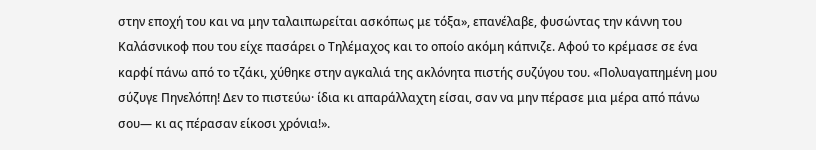στην εποχή του και να μην ταλαιπωρείται ασκόπως με τόξα», επανέλαβε, φυσώντας την κάννη του Καλάσνικοφ που του είχε πασάρει ο Τηλέμαχος και το οποίο ακόμη κάπνιζε. Αφού το κρέμασε σε ένα καρφί πάνω από το τζάκι, χύθηκε στην αγκαλιά της ακλόνητα πιστής συζύγου του. «Πολυαγαπημένη μου σύζυγε Πηνελόπη! Δεν το πιστεύω· ίδια κι απαράλλαχτη είσαι, σαν να μην πέρασε μια μέρα από πάνω σου— κι ας πέρασαν είκοσι χρόνια!».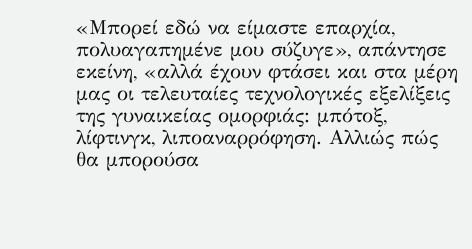«Μπορεί εδώ να είμαστε επαρχία, πολυαγαπημένε μου σύζυγε», απάντησε εκείνη, «αλλά έχουν φτάσει και στα μέρη μας οι τελευταίες τεχνολογικές εξελίξεις της γυναικείας ομορφιάς: μπότοξ, λίφτινγκ, λιποαναρρόφηση. Αλλιώς πώς θα μπορούσα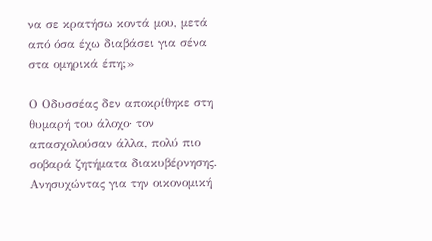να σε κρατήσω κοντά μου, μετά από όσα έχω διαβάσει για σένα στα ομηρικά έπη;»

Ο Οδυσσέας δεν αποκρίθηκε στη θυμαρή του άλοχο· τον απασχολούσαν άλλα, πολύ πιο σοβαρά ζητήματα διακυβέρνησης. Ανησυχώντας για την οικονομική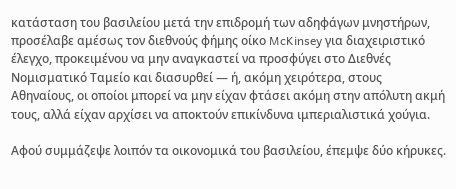κατάσταση του βασιλείου μετά την επιδρομή των αδηφάγων μνηστήρων, προσέλαβε αμέσως τον διεθνούς φήμης οίκο McKinsey για διαχειριστικό έλεγχο, προκειμένου να μην αναγκαστεί να προσφύγει στο Διεθνές Νομισματικό Ταμείο και διασυρθεί — ή, ακόμη χειρότερα, στους Αθηναίους, οι οποίοι μπορεί να μην είχαν φτάσει ακόμη στην απόλυτη ακμή τους, αλλά είχαν αρχίσει να αποκτούν επικίνδυνα ιμπεριαλιστικά χούγια.

Αφού συμμάζεψε λοιπόν τα οικονομικά του βασιλείου, έπεμψε δύο κήρυκες.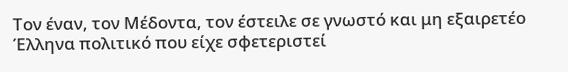Τον έναν, τον Μέδοντα, τον έστειλε σε γνωστό και μη εξαιρετέο Έλληνα πολιτικό που είχε σφετεριστεί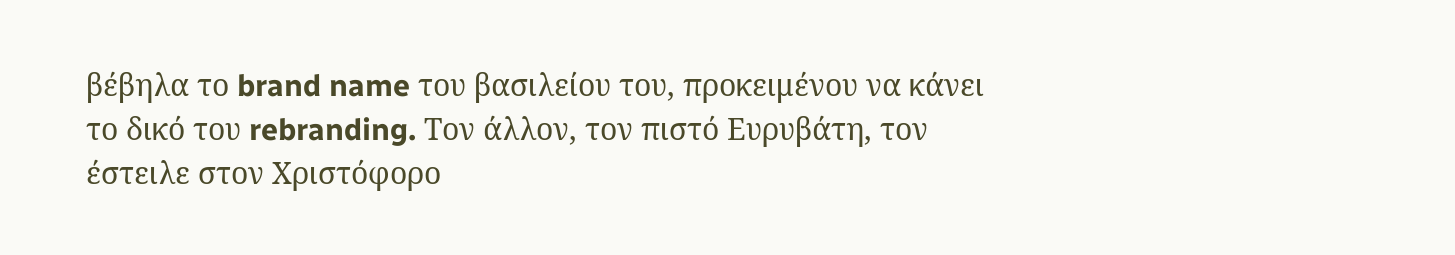βέβηλα το brand name του βασιλείου του, προκειμένου να κάνει το δικό του rebranding. Τον άλλον, τον πιστό Ευρυβάτη, τον έστειλε στον Χριστόφορο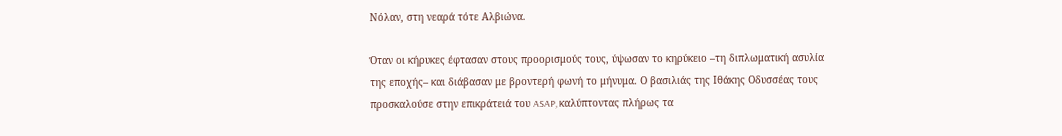Νόλαν, στη νεαρά τότε Αλβιώνα.

Όταν οι κήρυκες έφτασαν στους προορισμούς τους, ύψωσαν το κηρύκειο –τη διπλωματική ασυλία της εποχής– και διάβασαν με βροντερή φωνή το μήνυμα. Ο βασιλιάς της Ιθάκης Οδυσσέας τους προσκαλούσε στην επικράτειά του ASAP, καλύπτοντας πλήρως τα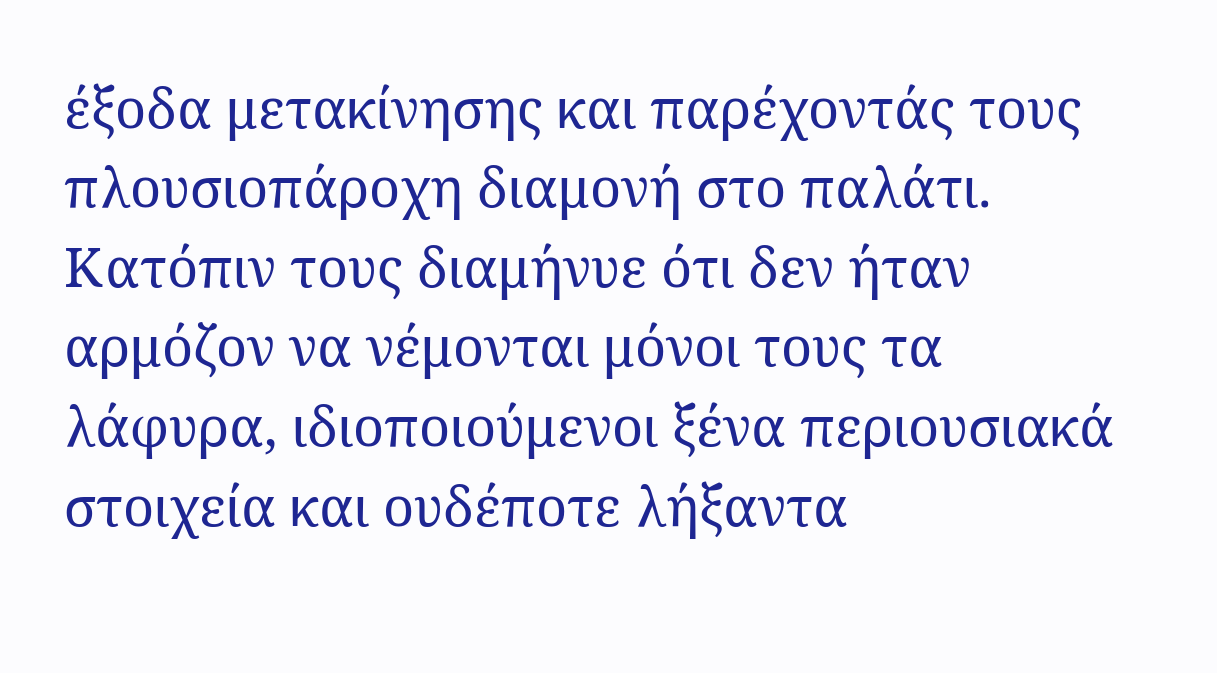έξοδα μετακίνησης και παρέχοντάς τους πλουσιοπάροχη διαμονή στο παλάτι. Κατόπιν τους διαμήνυε ότι δεν ήταν αρμόζον να νέμονται μόνοι τους τα λάφυρα, ιδιοποιούμενοι ξένα περιουσιακά στοιχεία και ουδέποτε λήξαντα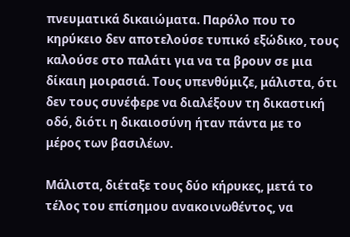πνευματικά δικαιώματα. Παρόλο που το κηρύκειο δεν αποτελούσε τυπικό εξώδικο, τους καλούσε στο παλάτι για να τα βρουν σε μια δίκαιη μοιρασιά. Τους υπενθύμιζε, μάλιστα, ότι δεν τους συνέφερε να διαλέξουν τη δικαστική οδό, διότι η δικαιοσύνη ήταν πάντα με το μέρος των βασιλέων.

Μάλιστα, διέταξε τους δύο κήρυκες, μετά το τέλος του επίσημου ανακοινωθέντος, να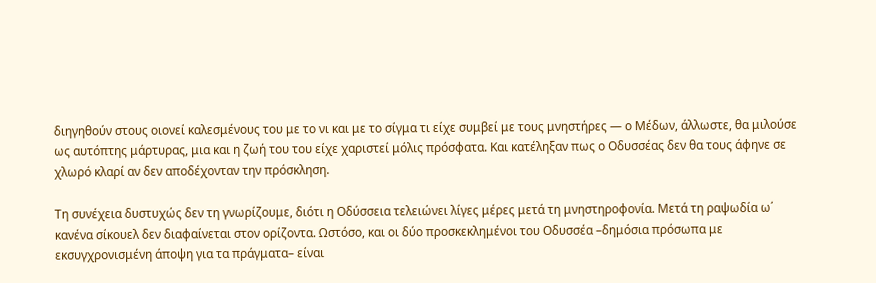διηγηθούν στους οιονεί καλεσμένους του με το νι και με το σίγμα τι είχε συμβεί με τους μνηστήρες — ο Μέδων, άλλωστε, θα μιλούσε ως αυτόπτης μάρτυρας, μια και η ζωή του του είχε χαριστεί μόλις πρόσφατα. Και κατέληξαν πως ο Οδυσσέας δεν θα τους άφηνε σε χλωρό κλαρί αν δεν αποδέχονταν την πρόσκληση.

Τη συνέχεια δυστυχώς δεν τη γνωρίζουμε, διότι η Οδύσσεια τελειώνει λίγες μέρες μετά τη μνηστηροφονία. Μετά τη ραψωδία ω΄ κανένα σίκουελ δεν διαφαίνεται στον ορίζοντα. Ωστόσο, και οι δύο προσκεκλημένοι του Οδυσσέα –δημόσια πρόσωπα με εκσυγχρονισμένη άποψη για τα πράγματα– είναι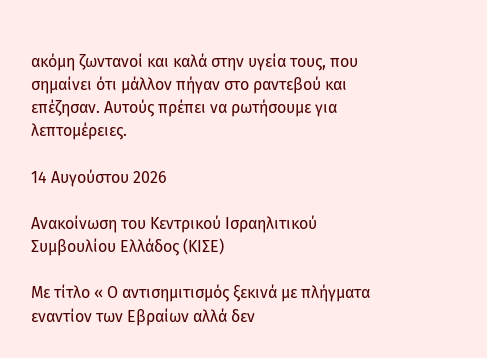ακόμη ζωντανοί και καλά στην υγεία τους, που σημαίνει ότι μάλλον πήγαν στο ραντεβού και επέζησαν. Αυτούς πρέπει να ρωτήσουμε για λεπτομέρειες.

14 Αυγούστου 2026

Ανακοίνωση του Κεντρικού Ισραηλιτικού Συμβουλίου Ελλάδος (ΚΙΣΕ)

Με τίτλο « Ο αντισημιτισμός ξεκινά με πλήγματα εναντίον των Εβραίων αλλά δεν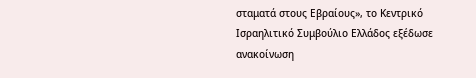σταματά στους Εβραίους», το Κεντρικό Ισραηλιτικό Συμβούλιο Ελλάδος εξέδωσε ανακοίνωση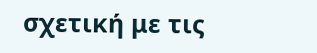σχετική με τις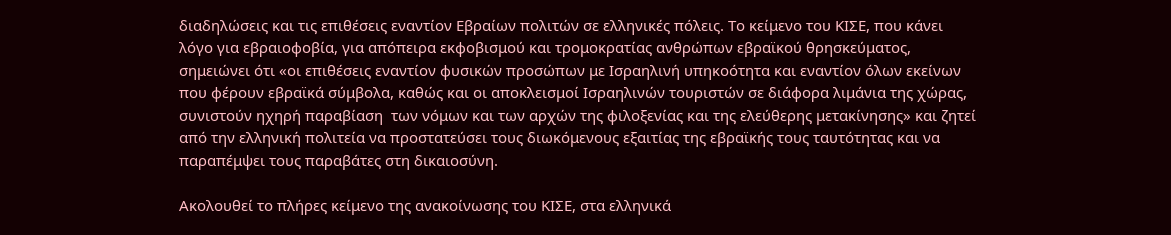διαδηλώσεις και τις επιθέσεις εναντίον Εβραίων πολιτών σε ελληνικές πόλεις. Το κείμενο του ΚΙΣΕ, που κάνει λόγο για εβραιοφοβία, για απόπειρα εκφοβισμού και τρομοκρατίας ανθρώπων εβραϊκού θρησκεύματος, σημειώνει ότι «οι επιθέσεις εναντίον φυσικών προσώπων με Ισραηλινή υπηκοότητα και εναντίον όλων εκείνων που φέρουν εβραϊκά σύμβολα, καθώς και οι αποκλεισμοί Ισραηλινών τουριστών σε διάφορα λιμάνια της χώρας, συνιστούν ηχηρή παραβίαση  των νόμων και των αρχών της φιλοξενίας και της ελεύθερης μετακίνησης» και ζητεί από την ελληνική πολιτεία να προστατεύσει τους διωκόμενους εξαιτίας της εβραϊκής τους ταυτότητας και να παραπέμψει τους παραβάτες στη δικαιοσύνη.

Ακολουθεί το πλήρες κείμενο της ανακοίνωσης του ΚΙΣΕ, στα ελληνικά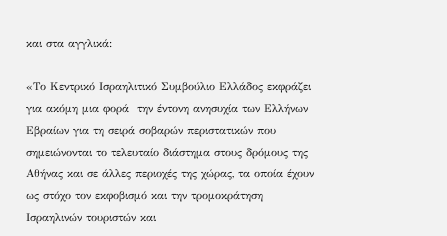και στα αγγλικά:

«Το Κεντρικό Ισραηλιτικό Συμβούλιο Ελλάδος εκφράζει για ακόμη μια φορά  την έντονη ανησυχία των Ελλήνων Εβραίων για τη σειρά σοβαρών περιστατικών που σημειώνονται το τελευταίο διάστημα στους δρόμους της Αθήνας και σε άλλες περιοχές της χώρας, τα οποία έχουν ως στόχο τον εκφοβισμό και την τρομοκράτηση Ισραηλινών τουριστών και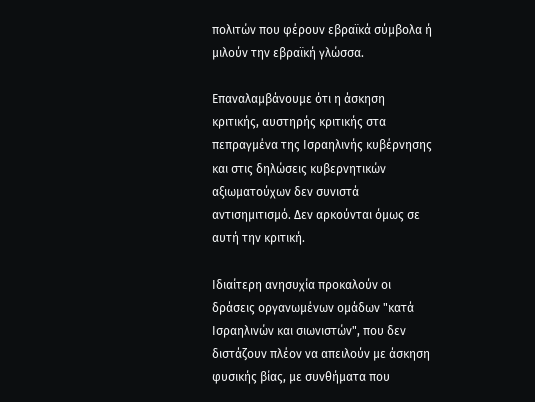πολιτών που φέρουν εβραϊκά σύμβολα ή μιλούν την εβραϊκή γλώσσα.

Επαναλαμβάνουμε ότι η άσκηση κριτικής, αυστηρής κριτικής στα πεπραγμένα της Ισραηλινής κυβέρνησης και στις δηλώσεις κυβερνητικών αξιωματούχων δεν συνιστά αντισημιτισμό. Δεν αρκούνται όμως σε αυτή την κριτική.

Ιδιαίτερη ανησυχία προκαλούν οι δράσεις οργανωμένων ομάδων "κατά Ισραηλινών και σιωνιστών", που δεν διστάζουν πλέον να απειλούν με άσκηση φυσικής βίας, με συνθήματα που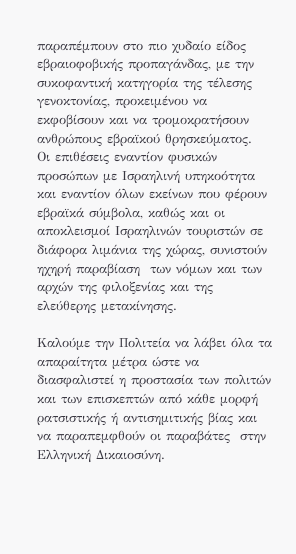παραπέμπουν στο πιο χυδαίο είδος εβραιοφοβικής προπαγάνδας, με την συκοφαντική κατηγορία της τέλεσης γενοκτονίας, προκειμένου να εκφοβίσουν και να τρομοκρατήσουν ανθρώπους εβραϊκού θρησκεύματος.  Οι επιθέσεις εναντίον φυσικών προσώπων με Ισραηλινή υπηκοότητα και εναντίον όλων εκείνων που φέρουν εβραϊκά σύμβολα, καθώς και οι αποκλεισμοί Ισραηλινών τουριστών σε διάφορα λιμάνια της χώρας, συνιστούν ηχηρή παραβίαση  των νόμων και των αρχών της φιλοξενίας και της ελεύθερης μετακίνησης.

Καλούμε την Πολιτεία να λάβει όλα τα απαραίτητα μέτρα ώστε να διασφαλιστεί η προστασία των πολιτών και των επισκεπτών από κάθε μορφή ρατσιστικής ή αντισημιτικής βίας και να παραπεμφθούν οι παραβάτες  στην Ελληνική Δικαιοσύνη.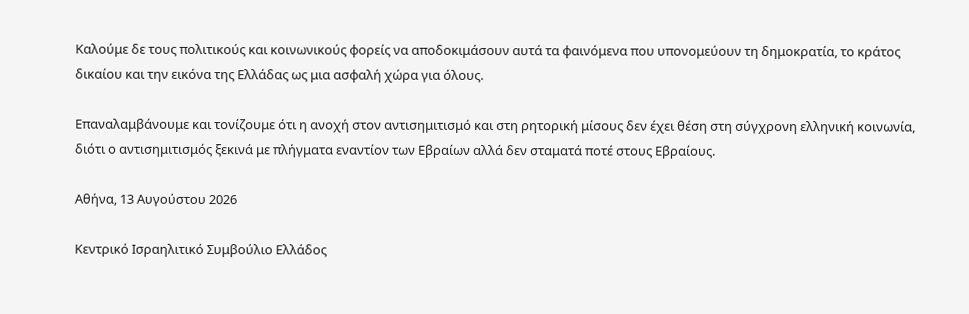Καλούμε δε τους πολιτικούς και κοινωνικούς φορείς να αποδοκιμάσουν αυτά τα φαινόμενα που υπονομεύουν τη δημοκρατία, το κράτος δικαίου και την εικόνα της Ελλάδας ως μια ασφαλή χώρα για όλους.

Επαναλαμβάνουμε και τονίζουμε ότι η ανοχή στον αντισημιτισμό και στη ρητορική μίσους δεν έχει θέση στη σύγχρονη ελληνική κοινωνία, διότι ο αντισημιτισμός ξεκινά με πλήγματα εναντίον των Εβραίων αλλά δεν σταματά ποτέ στους Εβραίους.

Αθήνα, 13 Αυγούστου 2026

Κεντρικό Ισραηλιτικό Συμβούλιο Ελλάδος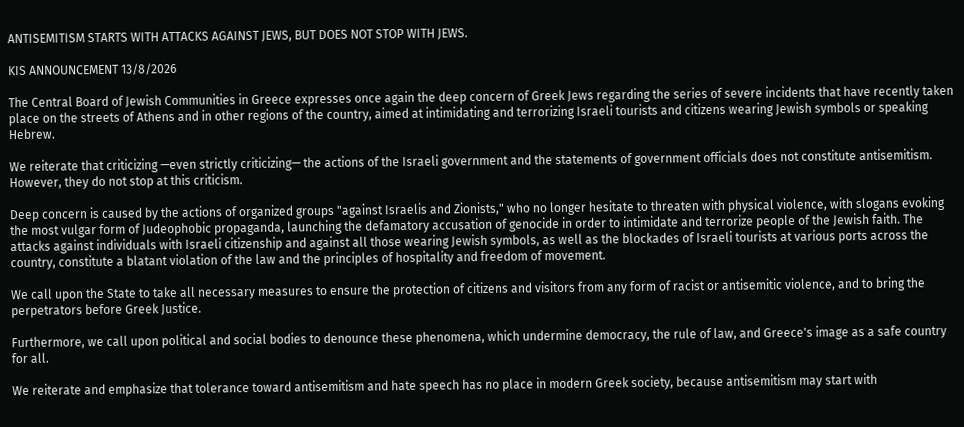ANTISEMITISM STARTS WITH ATTACKS AGAINST JEWS, BUT DOES NOT STOP WITH JEWS.

KIS ANNOUNCEMENT 13/8/2026

The Central Board of Jewish Communities in Greece expresses once again the deep concern of Greek Jews regarding the series of severe incidents that have recently taken place on the streets of Athens and in other regions of the country, aimed at intimidating and terrorizing Israeli tourists and citizens wearing Jewish symbols or speaking Hebrew.

We reiterate that criticizing —even strictly criticizing— the actions of the Israeli government and the statements of government officials does not constitute antisemitism. However, they do not stop at this criticism.

Deep concern is caused by the actions of organized groups "against Israelis and Zionists," who no longer hesitate to threaten with physical violence, with slogans evoking the most vulgar form of Judeophobic propaganda, launching the defamatory accusation of genocide in order to intimidate and terrorize people of the Jewish faith. The attacks against individuals with Israeli citizenship and against all those wearing Jewish symbols, as well as the blockades of Israeli tourists at various ports across the country, constitute a blatant violation of the law and the principles of hospitality and freedom of movement.

We call upon the State to take all necessary measures to ensure the protection of citizens and visitors from any form of racist or antisemitic violence, and to bring the perpetrators before Greek Justice.

Furthermore, we call upon political and social bodies to denounce these phenomena, which undermine democracy, the rule of law, and Greece's image as a safe country for all.

We reiterate and emphasize that tolerance toward antisemitism and hate speech has no place in modern Greek society, because antisemitism may start with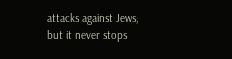attacks against Jews, but it never stops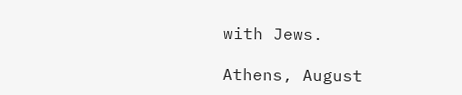with Jews.

Athens, August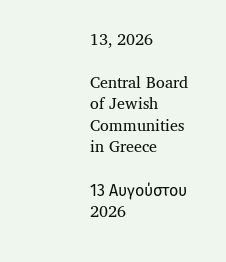13, 2026

Central Board of Jewish Communities in Greece

13 Αυγούστου 2026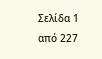Σελίδα 1 από 227